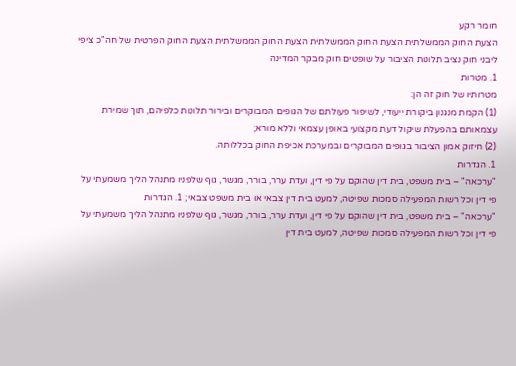חומר רקע
הצעת החוק הממשלתית הצעת החוק הממשלתית הצעת החוק הממשלתית הצעת החוק הפרטית של חה"כ ציפי ליבני חוק נציב תלונות הציבור על שופטים חוק מבקר המדינה
1. מטרות
מטרותיו של חוק זה הן:
(1) הקמת מנגנון ביקורת ייעודי, לשיפור פעולתם של הגופים המבוקרים ובירור תלונות כלפיהם, תוך שמירת עצמאותם בהפעלת שיקול דעת מקצועי באופן עצמאי וללא מורא;
(2) חיזוק אמון הציבור בגופים המבוקרים ובמערכת אכיפת החוק בכללותה.
1. הגדרות
"ערכאה" – בית משפט, בית דין שהוקם על פי דין, ועדת ערר, בורר, מגשר, גוף שלפניו מתנהל הליך משמעתי על פי דין וכל רשות המפעילה סמכות שפיטה, למעט בית דין צבאי או בית משפט צבאי; 1. הגדרות
"ערכאה" – בית משפט, בית דין שהוקם על פי דין, ועדת ערר, בורר, מגשר, גוף שלפניו מתנהל הליך משמעתי על פי דין וכל רשות המפעילה סמכות שפיטה, למעט בית דין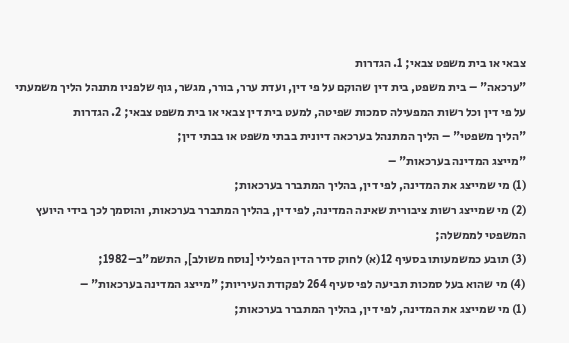צבאי או בית משפט צבאי; 1. הגדרות
"ערכאה" – בית משפט, בית דין שהוקם על פי דין, ועדת ערר, בורר, מגשר, גוף שלפניו מתנהל הליך משמעתי על פי דין וכל רשות המפעילה סמכות שפיטה, למעט בית דין צבאי או בית משפט צבאי; 2. הגדרות
"הליך משפטי" – הליך המתנהל בערכאה דיונית בבתי משפט או בבתי דין;
"מייצג המדינה בערכאות" –
(1) מי שמייצג את המדינה, לפי דין, בהליך המתברר בערכאות;
(2) מי שמייצג רשות ציבורית שאינה המדינה, לפי דין, בהליך המתברר בערכאות, והוסמך לכך בידי היועץ המשפטי לממשלה;
(3) תובע כמשמעותו בסעיף 12(א) לחוק סדר הדין הפלילי [נוסח משולב], התשמ"ב–1982;
(4) מי שהוא בעל סמכות תביעה לפי סעיף 264 לפקודת העיריות; "מייצג המדינה בערכאות" –
(1) מי שמייצג את המדינה, לפי דין, בהליך המתברר בערכאות;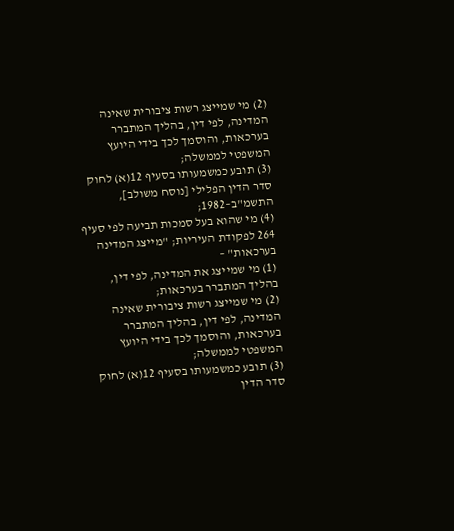(2) מי שמייצג רשות ציבורית שאינה המדינה, לפי דין, בהליך המתברר בערכאות, והוסמך לכך בידי היועץ המשפטי לממשלה;
(3) תובע כמשמעותו בסעיף 12(א) לחוק סדר הדין הפלילי [נוסח משולב], התשמ"ב–1982;
(4) מי שהוא בעל סמכות תביעה לפי סעיף 264 לפקודת העיריות; "מייצג המדינה בערכאות" –
(1) מי שמייצג את המדינה, לפי דין, בהליך המתברר בערכאות;
(2) מי שמייצג רשות ציבורית שאינה המדינה, לפי דין, בהליך המתברר בערכאות, והוסמך לכך בידי היועץ המשפטי לממשלה;
(3) תובע כמשמעותו בסעיף 12(א) לחוק סדר הדין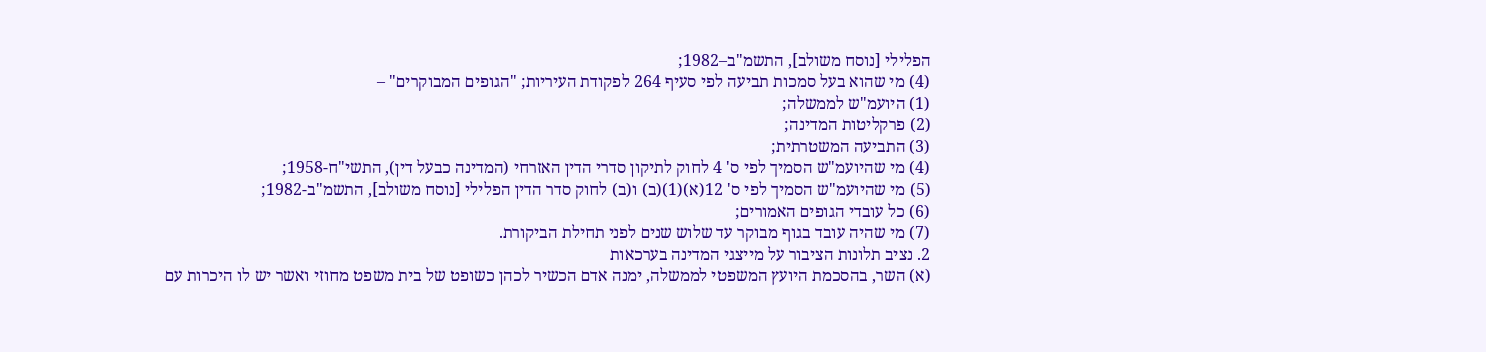הפלילי [נוסח משולב], התשמ"ב–1982;
(4) מי שהוא בעל סמכות תביעה לפי סעיף 264 לפקודת העיריות; "הגופים המבוקרים" –
(1) היועמ"ש לממשלה;
(2) פרקליטות המדינה;
(3) התביעה המשטרתית;
(4) מי שהיועמ"ש הסמיך לפי ס' 4 לחוק לתיקון סדרי הדין האזרחי (המדינה כבעל דין), התשי"ח-1958;
(5) מי שהיועמ"ש הסמיך לפי ס' 12(א)(1)(ב) ו(ב) לחוק סדר הדין הפלילי [נוסח משולב], התשמ"ב-1982;
(6) כל עובדי הגופים האמורים;
(7) מי שהיה עובד בגוף מבוקר עד שלוש שנים לפני תחילת הביקורת.
2. נציב תלונות הציבור על מייצגי המדינה בערכאות
(א) השר, בהסכמת היועץ המשפטי לממשלה, ימנה אדם הכשיר לכהן כשופט של בית משפט מחוזי ואשר יש לו היכרות עם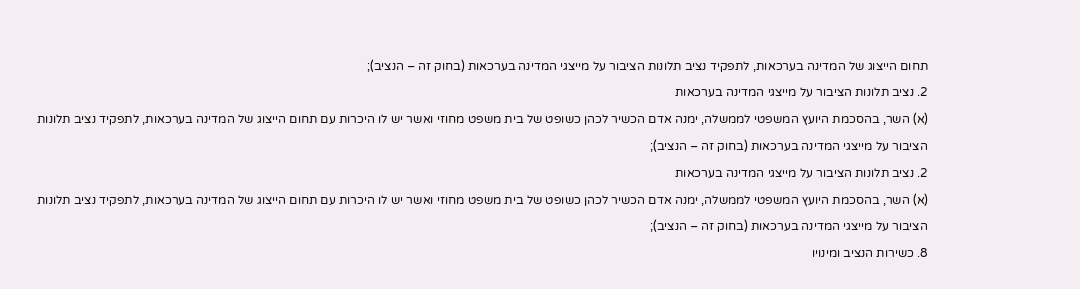תחום הייצוג של המדינה בערכאות, לתפקיד נציב תלונות הציבור על מייצגי המדינה בערכאות (בחוק זה – הנציב);
2. נציב תלונות הציבור על מייצגי המדינה בערכאות
(א) השר, בהסכמת היועץ המשפטי לממשלה, ימנה אדם הכשיר לכהן כשופט של בית משפט מחוזי ואשר יש לו היכרות עם תחום הייצוג של המדינה בערכאות, לתפקיד נציב תלונות הציבור על מייצגי המדינה בערכאות (בחוק זה – הנציב);
2. נציב תלונות הציבור על מייצגי המדינה בערכאות
(א) השר, בהסכמת היועץ המשפטי לממשלה, ימנה אדם הכשיר לכהן כשופט של בית משפט מחוזי ואשר יש לו היכרות עם תחום הייצוג של המדינה בערכאות, לתפקיד נציב תלונות הציבור על מייצגי המדינה בערכאות (בחוק זה – הנציב);
8. כשירות הנציב ומינויו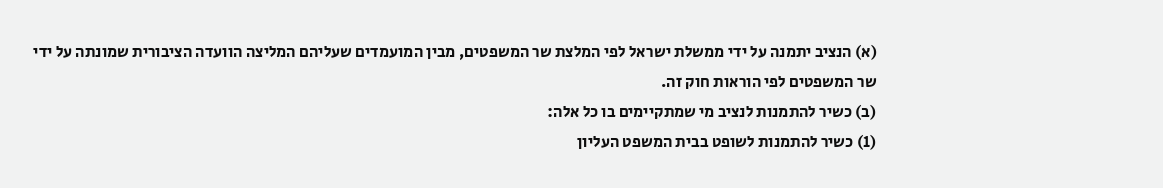(א) הנציב יתמנה על ידי ממשלת ישראל לפי המלצת שר המשפטים, מבין המועמדים שעליהם המליצה הוועדה הציבורית שמונתה על ידי שר המשפטים לפי הוראות חוק זה.
(ב) כשיר להתמנות לנציב מי שמתקיימים בו כל אלה:
(1) כשיר להתמנות לשופט בבית המשפט העליון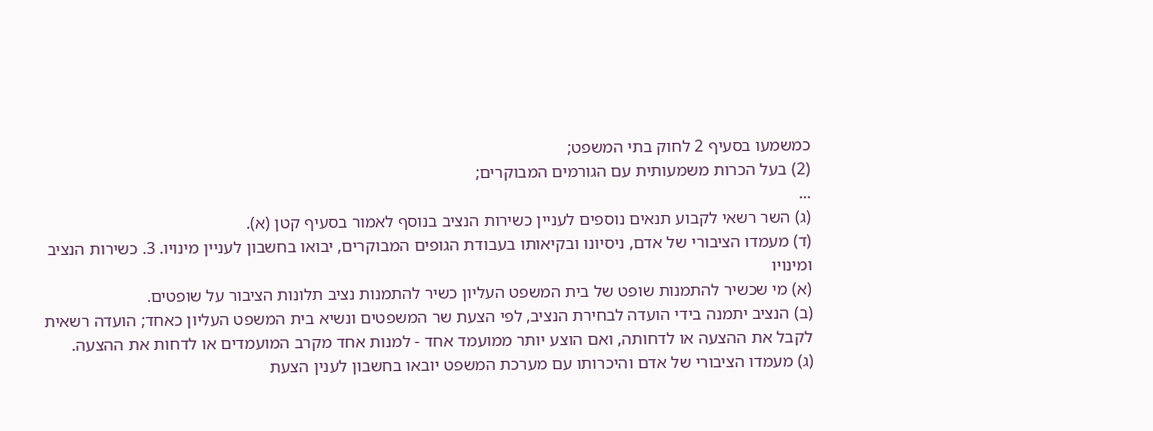כמשמעו בסעיף 2 לחוק בתי המשפט;
(2) בעל הכרות משמעותית עם הגורמים המבוקרים;
...
(ג) השר רשאי לקבוע תנאים נוספים לעניין כשירות הנציב בנוסף לאמור בסעיף קטן (א).
(ד) מעמדו הציבורי של אדם, ניסיונו ובקיאותו בעבודת הגופים המבוקרים, יבואו בחשבון לעניין מינויו. 3. כשירות הנציב ומינויו
(א) מי שכשיר להתמנות שופט של בית המשפט העליון כשיר להתמנות נציב תלונות הציבור על שופטים.
(ב) הנציב יתמנה בידי הועדה לבחירת הנציב, לפי הצעת שר המשפטים ונשיא בית המשפט העליון כאחד; הועדה רשאית לקבל את ההצעה או לדחותה, ואם הוצע יותר ממועמד אחד - למנות אחד מקרב המועמדים או לדחות את ההצעה.
(ג) מעמדו הציבורי של אדם והיכרותו עם מערכת המשפט יובאו בחשבון לענין הצעת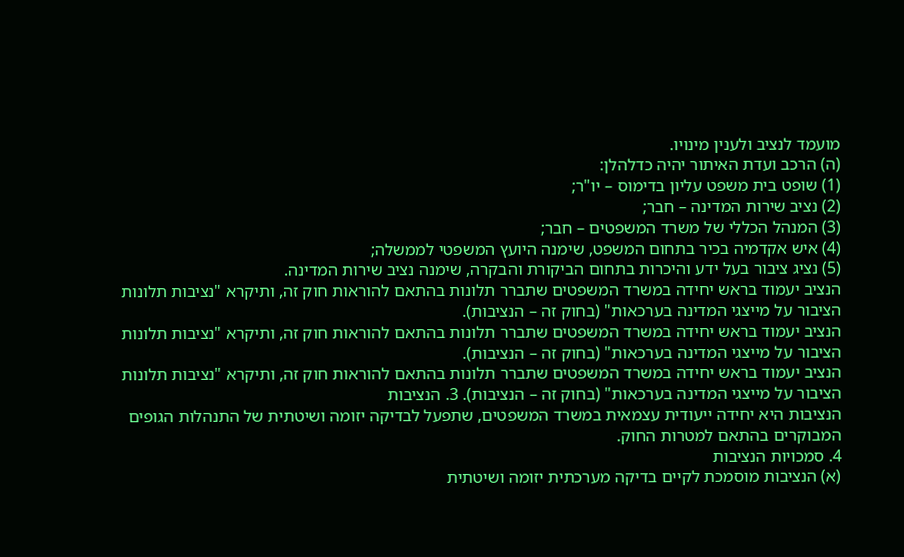מועמד לנציב ולענין מינויו.
(ה) הרכב ועדת האיתור יהיה כדלהלן:
(1) שופט בית משפט עליון בדימוס – יו"ר;
(2) נציב שירות המדינה – חבר;
(3) המנהל הכללי של משרד המשפטים – חבר;
(4) איש אקדמיה בכיר בתחום המשפט, שימנה היועץ המשפטי לממשלה;
(5) נציג ציבור בעל ידע והיכרות בתחום הביקורת והבקרה, שימנה נציב שירות המדינה.
הנציב יעמוד בראש יחידה במשרד המשפטים שתברר תלונות בהתאם להוראות חוק זה, ותיקרא "נציבות תלונות הציבור על מייצגי המדינה בערכאות" (בחוק זה – הנציבות).
הנציב יעמוד בראש יחידה במשרד המשפטים שתברר תלונות בהתאם להוראות חוק זה, ותיקרא "נציבות תלונות הציבור על מייצגי המדינה בערכאות" (בחוק זה – הנציבות).
הנציב יעמוד בראש יחידה במשרד המשפטים שתברר תלונות בהתאם להוראות חוק זה, ותיקרא "נציבות תלונות הציבור על מייצגי המדינה בערכאות" (בחוק זה – הנציבות). 3. הנציבות
הנציבות היא יחידה ייעודית עצמאית במשרד המשפטים, שתפעל לבדיקה יזומה ושיטתית של התנהלות הגופים המבוקרים בהתאם למטרות החוק.
4. סמכויות הנציבות
(א) הנציבות מוסמכת לקיים בדיקה מערכתית יזומה ושיטתית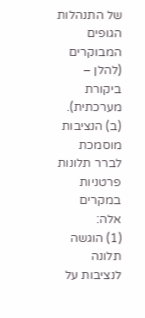של התנהלות הגופים המבוקרים (להלן – ביקורת מערכתית).
(ב) הנציבות מוסמכת לברר תלונות פרטניות במקרים אלה:
(1) הוגשה תלונה לנציבות על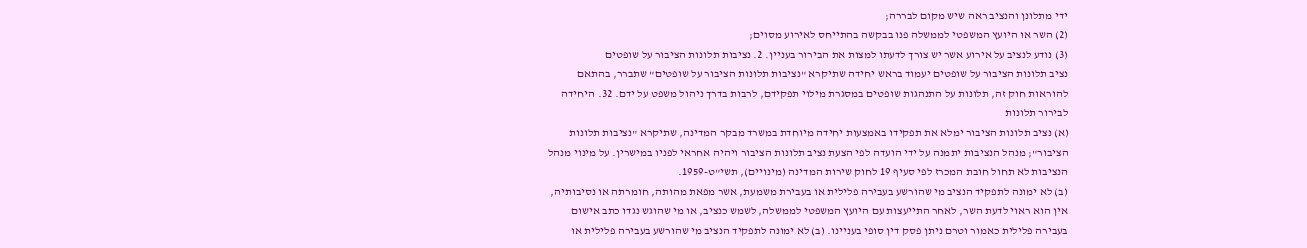ידי מתלונן והנציב ראה שיש מקום לבררה;
(2) השר או היועץ המשפטי לממשלה פנו בבקשה בהתייחס לאירוע מסוים;
(3) נודע לנציב על אירוע אשר יש צורך לדעתו למצות את הבירור בעניין. 2. נציבות תלונות הציבור על שופטים
נציב תלונות הציבור על שופטים יעמוד בראש יחידה שתיקרא "נציבות תלונות הציבור על שופטים" שתברר, בהתאם להוראות חוק זה, תלונות על התנהגות שופטים במסגרת מילוי תפקידם, לרבות בדרך ניהול משפט על ידם. 32. היחידה לבירור תלונות
(א) נציב תלונות הציבור ימלא את תפקידו באמצעות יחידה מיוחדת במשרד מבקר המדינה, שתיקרא "נציבות תלונות הציבור"; מנהל הנציבות יתמנה על ידי הועדה לפי הצעת נציב תלונות הציבור ויהיה אחראי לפניו במישרין. על מינוי מנהל הנציבות לא תחול חובת המכרז לפי סעיף 19 לחוק שירות המדינה (מינויים), תשי"ט-1959.
(ב) לא ימונה לתפקיד הנציב מי שהורשע בעבירה פלילית או בעבירת משמעת, אשר מפאת מהותה, חומרתה או נסיבותיה, אין הוא ראוי לדעת השר, לאחר התייעצות עם היועץ המשפטי לממשלה, לשמש כנציב, או מי שהוגש נגדו כתב אישום בעבירה פלילית כאמור וטרם ניתן פסק דין סופי בעניינו. (ב) לא ימונה לתפקיד הנציב מי שהורשע בעבירה פלילית או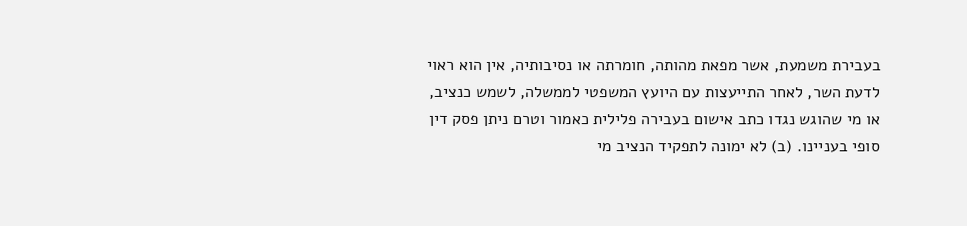בעבירת משמעת, אשר מפאת מהותה, חומרתה או נסיבותיה, אין הוא ראוי לדעת השר, לאחר התייעצות עם היועץ המשפטי לממשלה, לשמש כנציב, או מי שהוגש נגדו כתב אישום בעבירה פלילית כאמור וטרם ניתן פסק דין סופי בעניינו. (ב) לא ימונה לתפקיד הנציב מי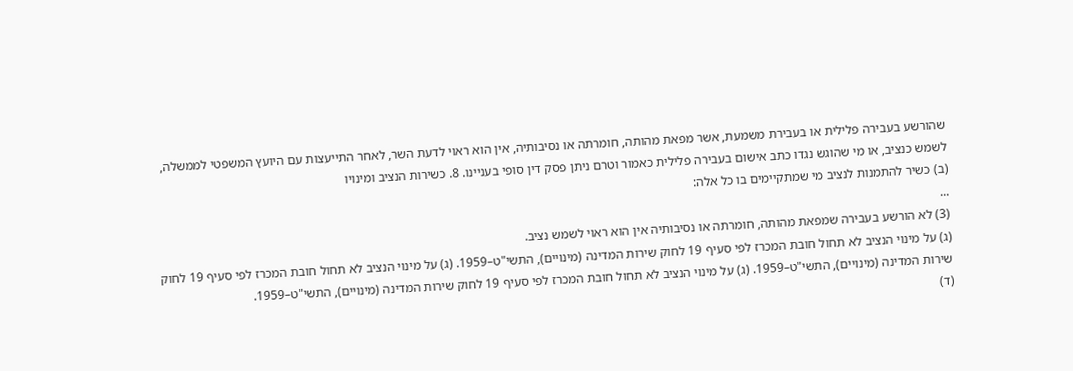שהורשע בעבירה פלילית או בעבירת משמעת, אשר מפאת מהותה, חומרתה או נסיבותיה, אין הוא ראוי לדעת השר, לאחר התייעצות עם היועץ המשפטי לממשלה, לשמש כנציב, או מי שהוגש נגדו כתב אישום בעבירה פלילית כאמור וטרם ניתן פסק דין סופי בעניינו. 8. כשירות הנציב ומינויו
(ב) כשיר להתמנות לנציב מי שמתקיימים בו כל אלה:
...
(3) לא הורשע בעבירה שמפאת מהותה, חומרתה או נסיבותיה אין הוא ראוי לשמש נציב.
(ג) על מינוי הנציב לא תחול חובת המכרז לפי סעיף 19 לחוק שירות המדינה (מינויים), התשי"ט–1959. (ג) על מינוי הנציב לא תחול חובת המכרז לפי סעיף 19 לחוק שירות המדינה (מינויים), התשי"ט–1959. (ג) על מינוי הנציב לא תחול חובת המכרז לפי סעיף 19 לחוק שירות המדינה (מינויים), התשי"ט–1959.
(ד)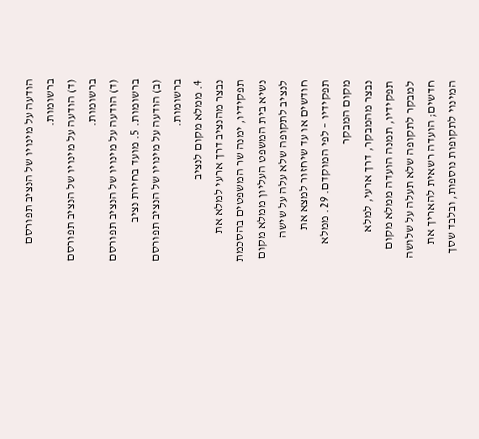הודעה על מינויו של הנציב תפורסם ברשומות.
(ד) הודעה על מינויו של הנציב תפורסם ברשומות.
(ד) הודעה על מינויו של הנציב תפורסם ברשומות. 5. מועד בחירת נציב
(ב) הודעה על מינויו של הנציב תפורסם ברשומות.
4. ממלא מקום לנציב
נבצר מהנציב דרך ארעי למלא את תפקידיו, ימנה שר המשפטים בהסכמת נשיא בית המשפט העליון ממלא מקום לנציב לתקופה שלא עלה על שישה חודשים או עד שיחזור למצא את תפקידיו – לפי המוקדם. 29. ממלא מקום המבקר
נבצר מהמבקר, דרך ארעי, למלא תפקידיו, תמנה הועדה ממלא מקום למבקר לתקופה שלא תעלה על שלושה חדשים; הועדה רשאית להאריך את המינוי לתקופות נוספות, ובלבד שסך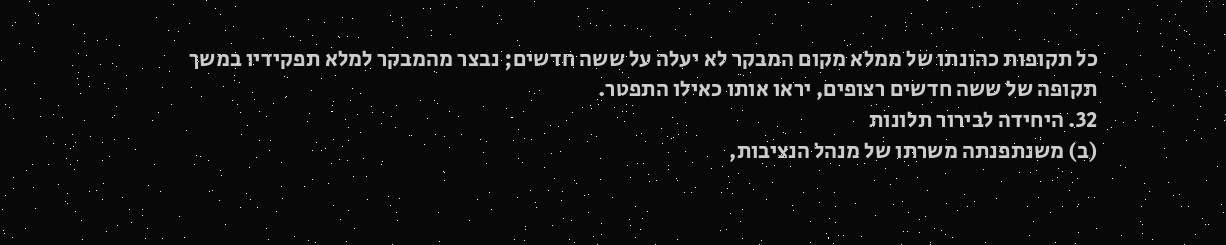כל תקופות כהונתו של ממלא מקום המבקר לא יעלה על ששה חדשים; נבצר מהמבקר למלא תפקידיו במשך תקופה של ששה חדשים רצופים, יראו אותו כאילו התפטר.
32. היחידה לבירור תלונות
(ב) משנתפנתה משרתו של מנהל הנציבות,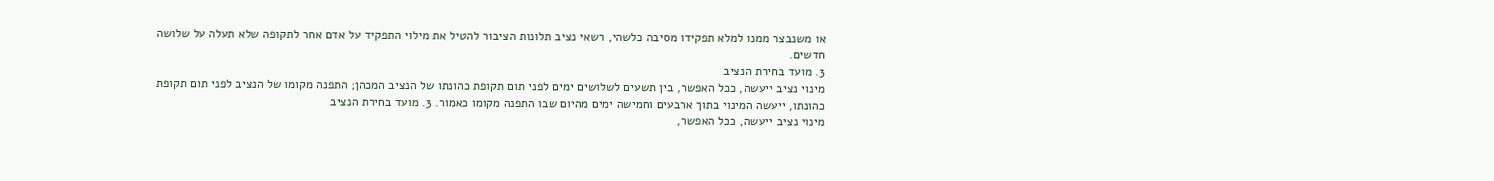או משנבצר ממנו למלא תפקידו מסיבה כלשהי, רשאי נציב תלונות הציבור להטיל את מילוי התפקיד על אדם אחר לתקופה שלא תעלה על שלושה חדשים.
3. מועד בחירת הנציב
מינוי נציב ייעשה, ככל האפשר, בין תשעים לשלושים ימים לפני תום תקופת כהונתו של הנציב המכהן; התפנה מקומו של הנציב לפני תום תקופת כהונתו, ייעשה המינוי בתוך ארבעים וחמישה ימים מהיום שבו התפנה מקומו כאמור. 3. מועד בחירת הנציב
מינוי נציב ייעשה, ככל האפשר,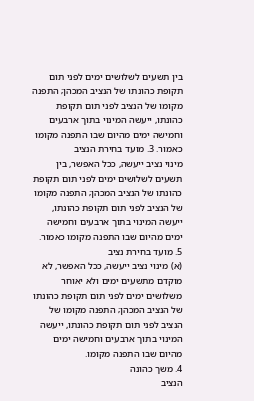בין תשעים לשלושים ימים לפני תום תקופת כהונתו של הנציב המכהן; התפנה מקומו של הנציב לפני תום תקופת כהונתו, ייעשה המינוי בתוך ארבעים וחמישה ימים מהיום שבו התפנה מקומו כאמור. 3. מועד בחירת הנציב
מינוי נציב ייעשה, ככל האפשר, בין תשעים לשלושים ימים לפני תום תקופת כהונתו של הנציב המכהן; התפנה מקומו של הנציב לפני תום תקופת כהונתו, ייעשה המינוי בתוך ארבעים וחמישה ימים מהיום שבו התפנה מקומו כאמור. 5. מועד בחירת נציב
(א) מינוי נציב ייעשה, ככל האפשר, לא מוקדם מתשעים ימים ולא יאוחר משלושים ימים לפני תום תקופת כהונתו של הנציב המכהן; התפנה מקומו של הנציב לפני תום תקופת כהונתו, ייעשה המינוי בתוך ארבעים וחמישה ימים מהיום שבו התפנה מקומו.
4. משך כהונה
הנציב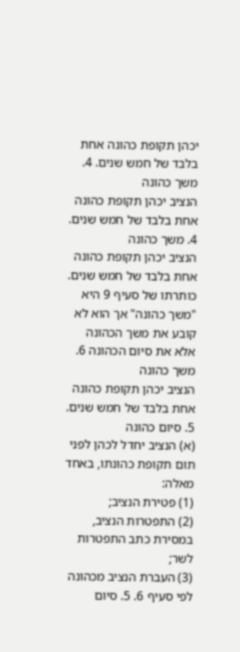יכהן תקופת כהונה אחת בלבד של חמש שנים. 4. משך כהונה
הנציב יכהן תקופת כהונה אחת בלבד של חמש שנים. 4. משך כהונה
הנציב יכהן תקופת כהונה אחת בלבד של חמש שנים. כותרתו של סעיף 9 היא "משך כהונה" אך הוא לא קובע את משך הכהונה אלא את סיום הכהונה 6. משך כהונה
הנציב יכהן תקופת כהונה אחת בלבד של חמש שנים.
5. סיום כהונה
(א) הנציב יחדל לכהן לפני תום תקופת כהונתו, באחד מאלה:
(1) פטירת הנציב;
(2) התפטרות הנציב, במסירת כתב התפטרות לשר;
(3) העברת הנציב מכהונה לפי סעיף 6. 5. סיום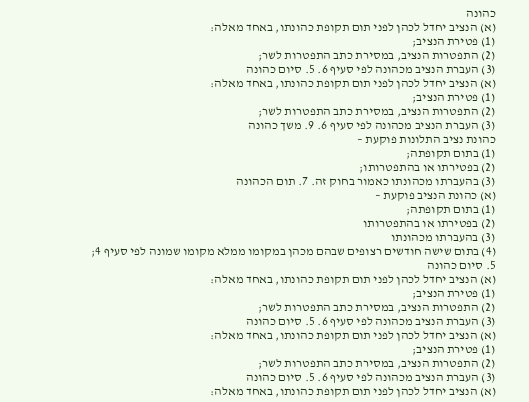כהונה
(א) הנציב יחדל לכהן לפני תום תקופת כהונתו, באחד מאלה:
(1) פטירת הנציב;
(2) התפטרות הנציב, במסירת כתב התפטרות לשר;
(3) העברת הנציב מכהונה לפי סעיף 6. 5. סיום כהונה
(א) הנציב יחדל לכהן לפני תום תקופת כהונתו, באחד מאלה:
(1) פטירת הנציב;
(2) התפטרות הנציב, במסירת כתב התפטרות לשר;
(3) העברת הנציב מכהונה לפי סעיף 6. 9. משך כהונה
כהונת נציב התלונות פוקעת –
(1) בתום תקופתה;
(2) בפטירתו או בהתפטרותו;
(3) בהעברתו מכהונתו כאמור בחוק זה. 7. תום הכהונה
(א) כהונת הנציב פוקעת –
(1) בתום תקופתה;
(2) בפטירתו או בהתפטרותו
(3) בהעברתו מכהונתו
(4) בתום שישה חודשים רצופים שבהם מכהן במקומו ממלא מקומו שמונה לפי סעיף 4;
5. סיום כהונה
(א) הנציב יחדל לכהן לפני תום תקופת כהונתו, באחד מאלה:
(1) פטירת הנציב;
(2) התפטרות הנציב, במסירת כתב התפטרות לשר;
(3) העברת הנציב מכהונה לפי סעיף 6. 5. סיום כהונה
(א) הנציב יחדל לכהן לפני תום תקופת כהונתו, באחד מאלה:
(1) פטירת הנציב;
(2) התפטרות הנציב, במסירת כתב התפטרות לשר;
(3) העברת הנציב מכהונה לפי סעיף 6. 5. סיום כהונה
(א) הנציב יחדל לכהן לפני תום תקופת כהונתו, באחד מאלה: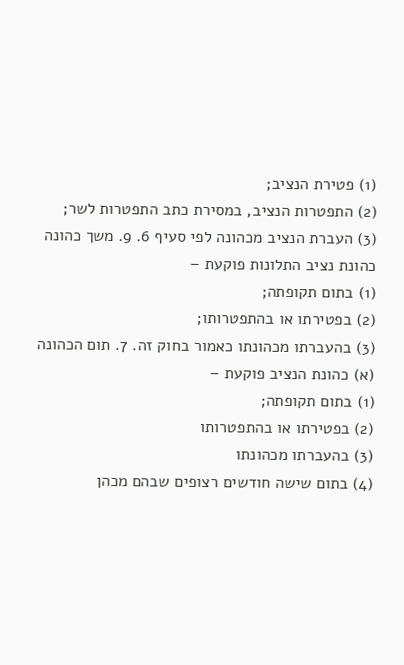(1) פטירת הנציב;
(2) התפטרות הנציב, במסירת כתב התפטרות לשר;
(3) העברת הנציב מכהונה לפי סעיף 6. 9. משך כהונה
כהונת נציב התלונות פוקעת –
(1) בתום תקופתה;
(2) בפטירתו או בהתפטרותו;
(3) בהעברתו מכהונתו כאמור בחוק זה. 7. תום הכהונה
(א) כהונת הנציב פוקעת –
(1) בתום תקופתה;
(2) בפטירתו או בהתפטרותו
(3) בהעברתו מכהונתו
(4) בתום שישה חודשים רצופים שבהם מכהן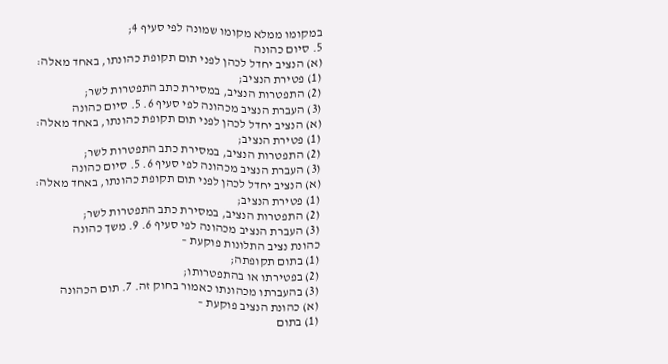במקומו ממלא מקומו שמונה לפי סעיף 4;
5. סיום כהונה
(א) הנציב יחדל לכהן לפני תום תקופת כהונתו, באחד מאלה:
(1) פטירת הנציב;
(2) התפטרות הנציב, במסירת כתב התפטרות לשר;
(3) העברת הנציב מכהונה לפי סעיף 6. 5. סיום כהונה
(א) הנציב יחדל לכהן לפני תום תקופת כהונתו, באחד מאלה:
(1) פטירת הנציב;
(2) התפטרות הנציב, במסירת כתב התפטרות לשר;
(3) העברת הנציב מכהונה לפי סעיף 6. 5. סיום כהונה
(א) הנציב יחדל לכהן לפני תום תקופת כהונתו, באחד מאלה:
(1) פטירת הנציב;
(2) התפטרות הנציב, במסירת כתב התפטרות לשר;
(3) העברת הנציב מכהונה לפי סעיף 6. 9. משך כהונה
כהונת נציב התלונות פוקעת –
(1) בתום תקופתה;
(2) בפטירתו או בהתפטרותו;
(3) בהעברתו מכהונתו כאמור בחוק זה. 7. תום הכהונה
(א) כהונת הנציב פוקעת –
(1) בתום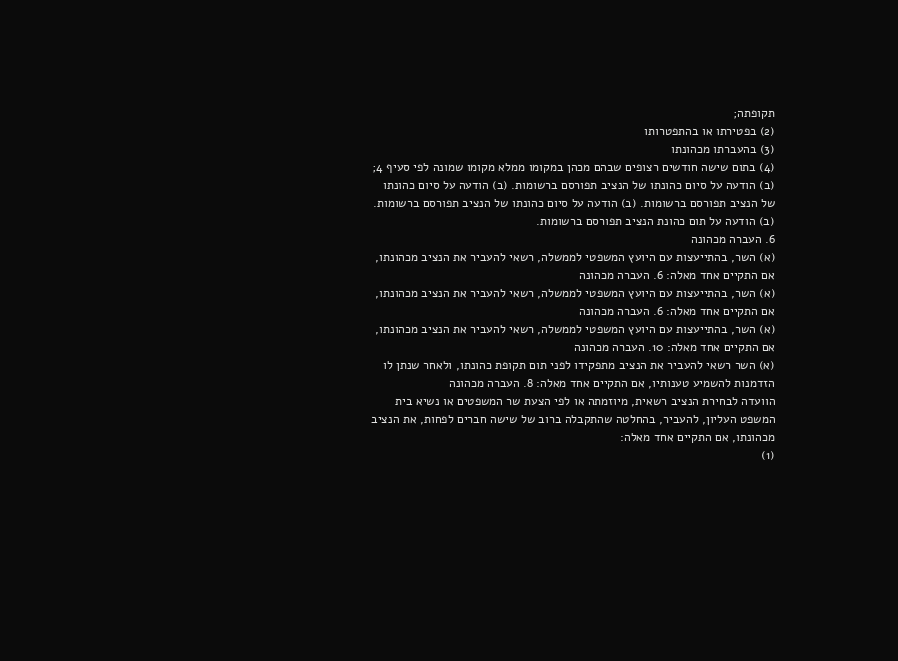תקופתה;
(2) בפטירתו או בהתפטרותו
(3) בהעברתו מכהונתו
(4) בתום שישה חודשים רצופים שבהם מכהן במקומו ממלא מקומו שמונה לפי סעיף 4;
(ב) הודעה על סיום כהונתו של הנציב תפורסם ברשומות. (ב) הודעה על סיום כהונתו של הנציב תפורסם ברשומות. (ב) הודעה על סיום כהונתו של הנציב תפורסם ברשומות. (ב) הודעה על תום כהונת הנציב תפורסם ברשומות.
6. העברה מכהונה
(א) השר, בהתייעצות עם היועץ המשפטי לממשלה, רשאי להעביר את הנציב מכהונתו, אם התקיים אחד מאלה: 6. העברה מכהונה
(א) השר, בהתייעצות עם היועץ המשפטי לממשלה, רשאי להעביר את הנציב מכהונתו, אם התקיים אחד מאלה: 6. העברה מכהונה
(א) השר, בהתייעצות עם היועץ המשפטי לממשלה, רשאי להעביר את הנציב מכהונתו, אם התקיים אחד מאלה: 10. העברה מכהונה
(א) השר רשאי להעביר את הנציב מתפקידו לפני תום תקופת כהונתו, ולאחר שנתן לו הזדמנות להשמיע טענותיו, אם התקיים אחד מאלה: 8. העברה מכהונה
הוועדה לבחירת הנציב רשאית, מיוזמתה או לפי הצעת שר המשפטים או נשיא בית המשפט העליון, להעביר, בהחלטה שהתקבלה ברוב של שישה חברים לפחות, את הנציב מכהונתו, אם התקיים אחד מאלה:
(1)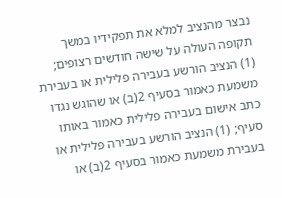נבצר מהנציב למלא את תפקידיו במשך תקופה העולה על שישה חודשים רצופים;
(1) הנציב הורשע בעבירה פלילית או בעבירת משמעת כאמור בסעיף 2(ב) או שהוגש נגדו כתב אישום בעבירה פלילית כאמור באותו סעיף; (1) הנציב הורשע בעבירה פלילית או בעבירת משמעת כאמור בסעיף 2(ב) או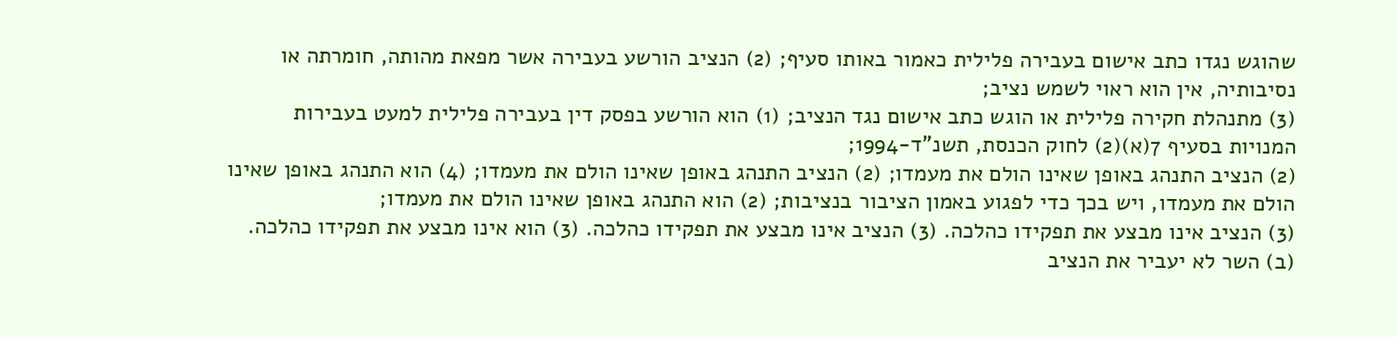שהוגש נגדו כתב אישום בעבירה פלילית כאמור באותו סעיף; (2) הנציב הורשע בעבירה אשר מפאת מהותה, חומרתה או נסיבותיה, אין הוא ראוי לשמש נציב;
(3) מתנהלת חקירה פלילית או הוגש כתב אישום נגד הנציב; (1) הוא הורשע בפסק דין בעבירה פלילית למעט בעבירות המנויות בסעיף 7(א)(2) לחוק הכנסת, תשנ"ד-1994;
(2) הנציב התנהג באופן שאינו הולם את מעמדו; (2) הנציב התנהג באופן שאינו הולם את מעמדו; (4) הוא התנהג באופן שאינו הולם את מעמדו, ויש בכך כדי לפגוע באמון הציבור בנציבות; (2) הוא התנהג באופן שאינו הולם את מעמדו;
(3) הנציב אינו מבצע את תפקידו כהלכה. (3) הנציב אינו מבצע את תפקידו כהלכה. (3) הוא אינו מבצע את תפקידו כהלכה.
(ב) השר לא יעביר את הנציב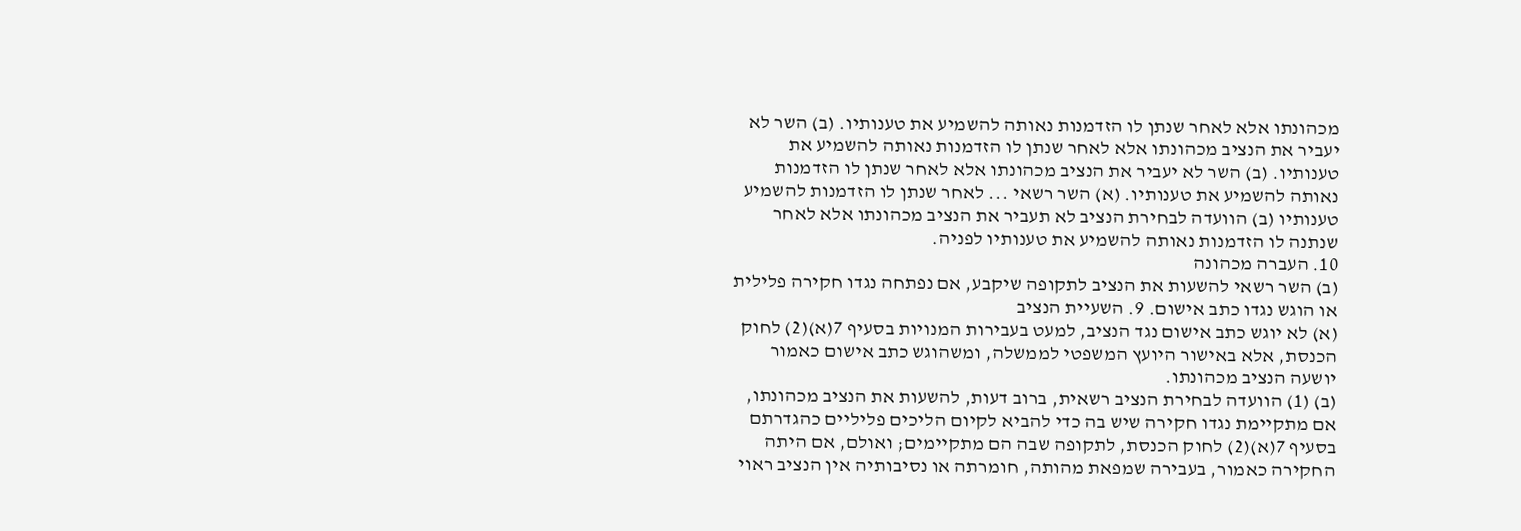מכהונתו אלא לאחר שנתן לו הזדמנות נאותה להשמיע את טענותיו. (ב) השר לא יעביר את הנציב מכהונתו אלא לאחר שנתן לו הזדמנות נאותה להשמיע את טענותיו. (ב) השר לא יעביר את הנציב מכהונתו אלא לאחר שנתן לו הזדמנות נאותה להשמיע את טענותיו. (א) השר רשאי ... לאחר שנתן לו הזדמנות להשמיע טענותיו (ב) הוועדה לבחירת הנציב לא תעביר את הנציב מכהונתו אלא לאחר שנתנה לו הזדמנות נאותה להשמיע את טענותיו לפניה.
10. העברה מכהונה
(ב) השר רשאי להשעות את הנציב לתקופה שיקבע, אם נפתחה נגדו חקירה פלילית או הוגש נגדו כתב אישום. 9. השעיית הנציב
(א) לא יוגש כתב אישום נגד הנציב, למעט בעבירות המנויות בסעיף 7(א)(2) לחוק הכנסת, אלא באישור היועץ המשפטי לממשלה, ומשהוגש כתב אישום כאמור יושעה הנציב מכהונתו.
(ב) (1) הוועדה לבחירת הנציב רשאית, ברוב דעות, להשעות את הנציב מכהונתו, אם מתקיימת נגדו חקירה שיש בה כדי להביא לקיום הליכים פליליים כהגדרתם בסעיף 7(א)(2) לחוק הכנסת, לתקופה שבה הם מתקיימים; ואולם, אם היתה החקירה כאמור, בעבירה שמפאת מהותה, חומרתה או נסיבותיה אין הנציב ראוי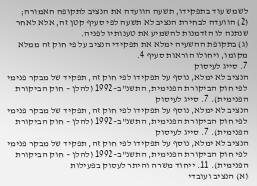לשמש עוד בתפקידו, תשעה הוועדה את הנציב לתקופה האמורה;
(2) הוועדה לבחירת הנציב לא תשעה לפי סעיף קטן זה, אלא לאחר שנתנה לו הזדמנות להשמיע את טענותיו לפניה.
(ג) בתקופת ההשעיה ימלא את תפקידי הנציב על פי חוק זה ממלא מקומו, ויחולו הוראות סעיף 4.
7. סייג לעיסוק
הנציב לא ימלא, נוסף על תפקידו לפי חוק זה, תפקיד של מבקר פנימי לפי חוק הביקורת הפנימית, התשנ"ב–1992 (להלן – חוק הביקורת הפנימית). 7. סייג לעיסוק
הנציב לא ימלא, נוסף על תפקידו לפי חוק זה, תפקיד של מבקר פנימי לפי חוק הביקורת הפנימית, התשנ"ב–1992 (להלן – חוק הביקורת הפנימית). 7. סייג לעיסוק
הנציב לא ימלא, נוסף על תפקידו לפי חוק זה, תפקיד של מבקר פנימי לפי חוק הביקורת הפנימית, התשנ"ב–1992 (להלן – חוק הביקורת הפנימית). 11. ייחוד משרה והיתר לעסוק בפעילות
(א) הנציב ועובדי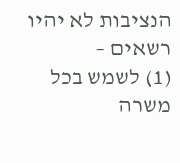הנציבות לא יהיו רשאים –
(1) לשמש בכל משרה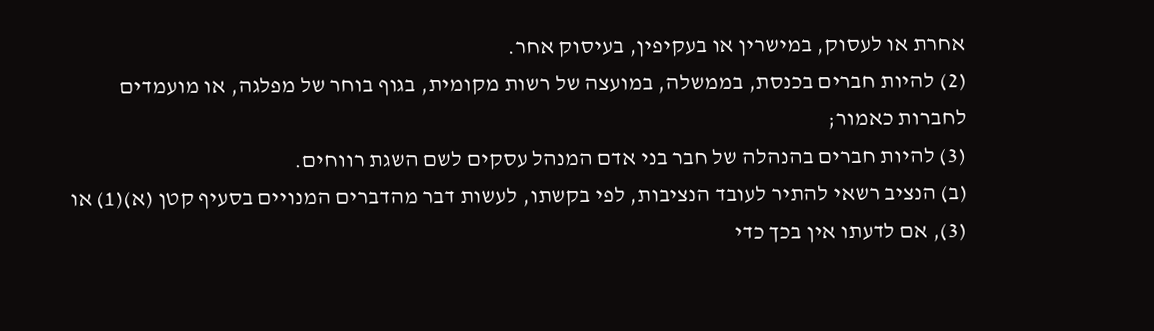אחרת או לעסוק, במישרין או בעקיפין, בעיסוק אחר.
(2) להיות חברים בכנסת, בממשלה, במועצה של רשות מקומית, בגוף בוחר של מפלגה, או מועמדים לחברות כאמור;
(3) להיות חברים בהנהלה של חבר בני אדם המנהל עסקים לשם השגת רווחים.
(ב) הנציב רשאי להתיר לעובד הנציבות, לפי בקשתו, לעשות דבר מהדברים המנויים בסעיף קטן (א)(1) או (3), אם לדעתו אין בכך כדי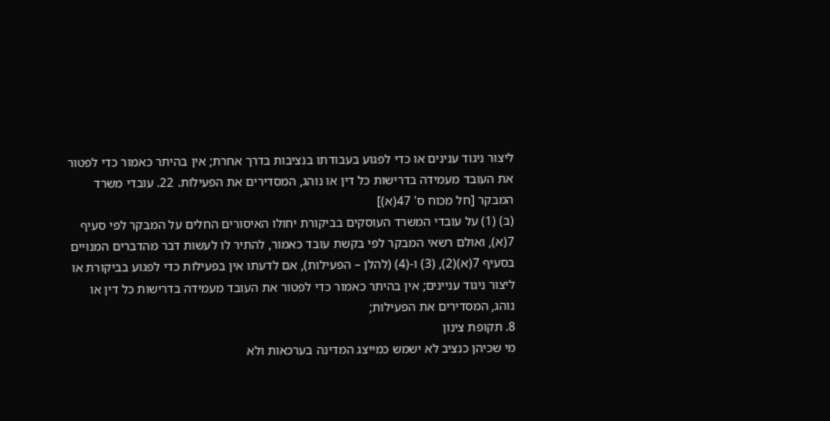ליצור ניגוד ענינים או כדי לפגוע בעבודתו בנציבות בדרך אחרת; אין בהיתר כאמור כדי לפטור את העובד מעמידה בדרישות כל דין או נוהג, המסדירים את הפעילות. 22. עובדי משרד המבקר [חל מכוח ס' 47(א)]
(ב) (1) על עובדי המשרד העוסקים בביקורת יחולו האיסורים החלים על המבקר לפי סעיף 7(א), ואולם רשאי המבקר לפי בקשת עובד כאמור, להתיר לו לעשות דבר מהדברים המנויים בסעיף 7(א)(2), (3) ו-(4) (להלן – הפעילות), אם לדעתו אין בפעילות כדי לפגוע בביקורת או ליצור ניגוד עניינים; אין בהיתר כאמור כדי לפטור את העובד מעמידה בדרישות כל דין או נוהג, המסדירים את הפעילות;
8. תקופת צינון
מי שכיהן כנציב לא ישמש כמייצג המדינה בערכאות ולא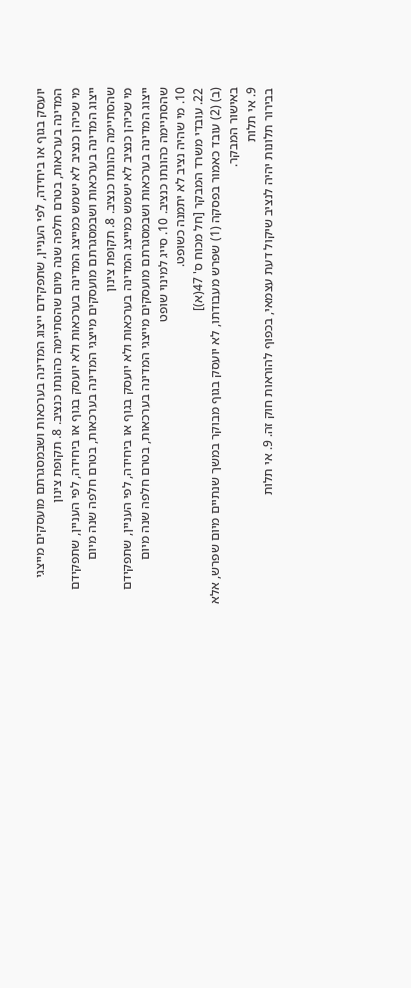יועסק בגוף או ביחידה, לפי העניין, שתפקידם ייצוג המדינה בערכאות ושבמסגרתם מועסקים מייצגי המדינה בערכאות, בטרם חלפה שנה מיום שהסתיימה כהונתו כנציב. 8. תקופת צינון
מי שכיהן כנציב לא ישמש כמייצג המדינה בערכאות ולא יועסק בגוף או ביחידה, לפי העניין, שתפקידם ייצוג המדינה בערכאות ושבמסגרתם מועסקים מייצגי המדינה בערכאות, בטרם חלפה שנה מיום שהסתיימה כהונתו כנציב. 8. תקופת צינון
מי שכיהן כנציב לא ישמש כמייצג המדינה בערכאות ולא יועסק בגוף או ביחידה, לפי העניין, שתפקידם ייצוג המדינה בערכאות ושבמסגרתם מועסקים מייצגי המדינה בערכאות, בטרם חלפה שנה מיום שהסתיימה כהונתו כנציב. 10. סייג למינוי שופט
10. מי שהיה נציב לא יתמנה כשופט.
22. עובדי משרד המבקר [חל מכוח ס' 47(א)]
(ב) (2) עובד כאמור בפסקה (1) שפרש מעבודתו, לא יועסק בגוף מבוקר במשך שנתיים מיום שפרש, אלא באישור המבקר.
9. אי תלות
בבירור תלונות יהיה לנציב שיקול דעת עצמאי, בכפוף להוראות חוק זה. 9. אי תלות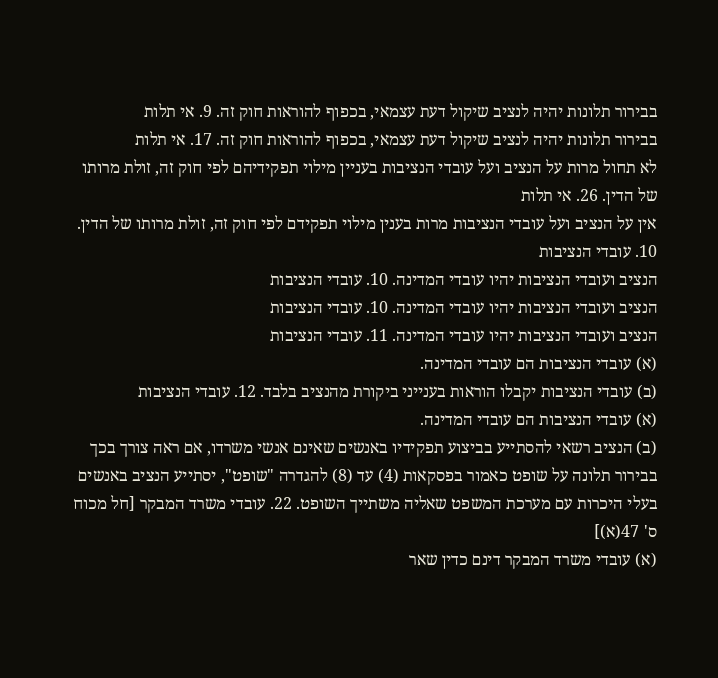בבירור תלונות יהיה לנציב שיקול דעת עצמאי, בכפוף להוראות חוק זה. 9. אי תלות
בבירור תלונות יהיה לנציב שיקול דעת עצמאי, בכפוף להוראות חוק זה. 17. אי תלות
לא תחול מרות על הנציב ועל עובדי הנציבות בעניין מילוי תפקידיהם לפי חוק זה, זולת מרותו של הדין. 26. אי תלות
אין על הנציב ועל עובדי הנציבות מרות בענין מילוי תפקידם לפי חוק זה, זולת מרותו של הדין.
10. עובדי הנציבות
הנציב ועובדי הנציבות יהיו עובדי המדינה. 10. עובדי הנציבות
הנציב ועובדי הנציבות יהיו עובדי המדינה. 10. עובדי הנציבות
הנציב ועובדי הנציבות יהיו עובדי המדינה. 11. עובדי הנציבות
(א) עובדי הנציבות הם עובדי המדינה.
(ב) עובדי הנציבות יקבלו הוראות בענייני ביקורת מהנציב בלבד. 12. עובדי הנציבות
(א) עובדי הנציבות הם עובדי המדינה.
(ב) הנציב רשאי להסתייע בביצוע תפקידיו באנשים שאינם אנשי משרדו, אם ראה צורך בכך בבירור תלונה על שופט כאמור בפסקאות (4) עד (8) להגדרה "שופט", יסתייע הנציב באנשים בעלי היכרות עם מערכת המשפט שאליה משתייך השופט. 22. עובדי משרד המבקר [חל מכוח ס' 47(א)]
(א) עובדי משרד המבקר דינם כדין שאר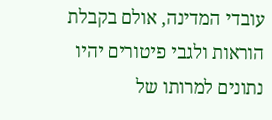עובדי המדינה, אולם בקבלת הוראות ולגבי פיטורים יהיו נתונים למרותו של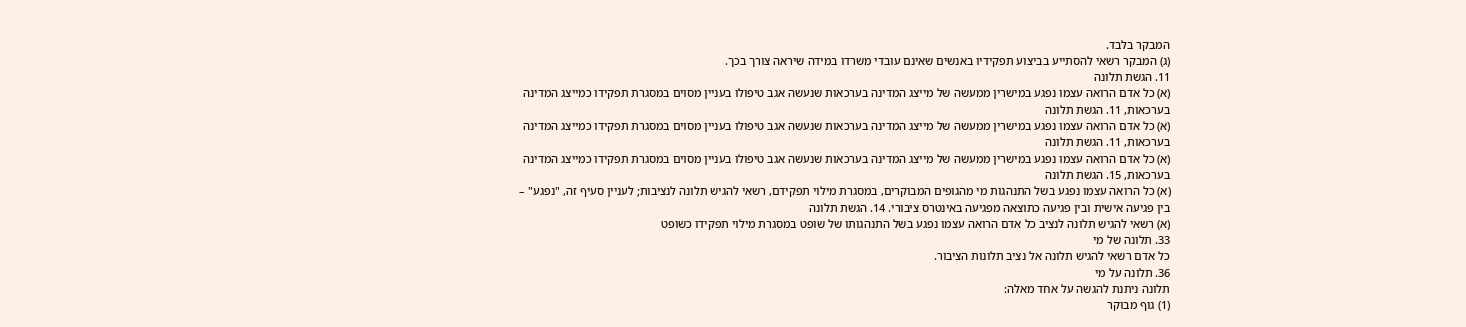המבקר בלבד.
(ג) המבקר רשאי להסתייע בביצוע תפקידיו באנשים שאינם עובדי משרדו במידה שיראה צורך בכך.
11. הגשת תלונה
(א) כל אדם הרואה עצמו נפגע במישרין ממעשה של מייצג המדינה בערכאות שנעשה אגב טיפולו בעניין מסוים במסגרת תפקידו כמייצג המדינה בערכאות, 11. הגשת תלונה
(א) כל אדם הרואה עצמו נפגע במישרין ממעשה של מייצג המדינה בערכאות שנעשה אגב טיפולו בעניין מסוים במסגרת תפקידו כמייצג המדינה בערכאות, 11. הגשת תלונה
(א) כל אדם הרואה עצמו נפגע במישרין ממעשה של מייצג המדינה בערכאות שנעשה אגב טיפולו בעניין מסוים במסגרת תפקידו כמייצג המדינה בערכאות, 15. הגשת תלונה
(א) כל הרואה עצמו נפגע בשל התנהגות מי מהגופים המבוקרים, במסגרת מילוי תפקידם, רשאי להגיש תלונה לנציבות; לעניין סעיף זה, "נפגע" – בין פגיעה אישית ובין פגיעה כתוצאה מפגיעה באינטרס ציבורי. 14. הגשת תלונה
(א) רשאי להגיש תלונה לנציב כל אדם הרואה עצמו נפגע בשל התנהגותו של שופט במסגרת מילוי תפקידו כשופט
33. תלונה של מי
כל אדם רשאי להגיש תלונה אל נציב תלונות הציבור.
36. תלונה על מי
תלונה ניתנת להגשה על אחד מאלה:
(1) גוף מבוקר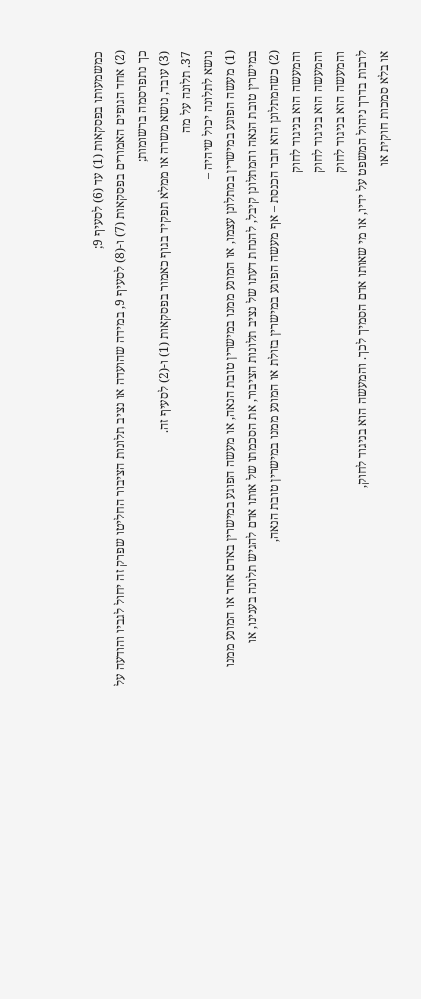כמשמעותו בפסקאות (1) עד (6) לסעיף 9;
(2) אחד הגופים האמורים בפסקאות (7) ו-(8) לסעיף 9, במידה שהועדה או נציב תלונות הציבור החליטו שפרק זה יחול לגביו והודעה על כך נתפרסמה ברשומות;
(3) עובד, נושא משרה או ממלא תפקיד בגוף כאמור בפסקאות (1) ו-(2) לסעיף זה.
37. תלונה על מה
נושא לתלונה יכול שיהיה –
(1) מעשה הפוגע במישרין במתלונן עצמו, או המונע ממנו במישרין טובת הנאה, או מעשה הפוגע במישרין באדם אחר או המונע ממנו במישרין טובת הנאה והמתלונן קיבל, להנחת דעתו של נציב תלונות הציבור, את הסכמתו של אותו אדם להגיש תלונה בענינו, או
(2) כשהמתלונן הוא חבר הכנסת – אף מעשה הפוגע במישרין בזולת או המונע ממנו במישרין טובת הנאה,
והמעשה הוא בניגוד לחוק
והמעשה הוא בניגוד לחוק
והמעשה הוא בניגוד לחוק
לרבות בדרך ניהול המשפט על ידיו, או מי שאותו אדם הסמיך לכך. והמעשה הוא בניגוד לחוק,
או בלא סמכות חוקית או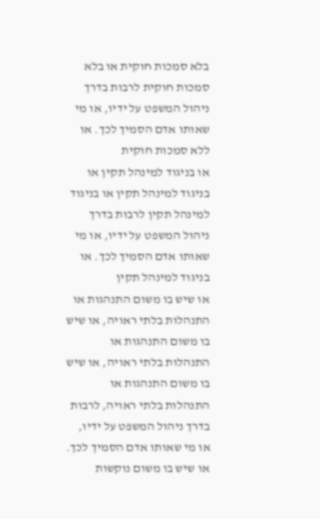בלא סמכות חוקית או בלא סמכות חוקית לרבות בדרך ניהול המשפט על ידיו, או מי שאותו אדם הסמיך לכך. או ללא סמכות חוקית
או בניגוד למינהל תקין או בניגוד למינהל תקין או בניגוד למינהל תקין לרבות בדרך ניהול המשפט על ידיו, או מי שאותו אדם הסמיך לכך. או בניגוד למינהל תקין
או שיש בו משום התנהגות או התנהלות בלתי ראויה, או שיש בו משום התנהגות או התנהלות בלתי ראויה, או שיש בו משום התנהגות או התנהלות בלתי ראויה, לרבות בדרך ניהול המשפט על ידיו, או מי שאותו אדם הסמיך לכך. או שיש בו משום נוקשות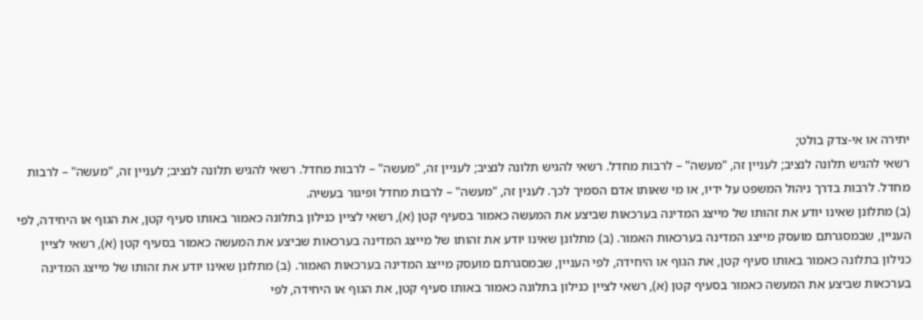יתירה או אי-צדק בולט;
רשאי להגיש תלונה לנציב; לעניין זה, "מעשה" – לרבות מחדל. רשאי להגיש תלונה לנציב; לעניין זה, "מעשה" – לרבות מחדל. רשאי להגיש תלונה לנציב; לעניין זה, "מעשה" – לרבות מחדל. לרבות בדרך ניהול המשפט על ידיו, או מי שאותו אדם הסמיך לכך. לענין זה, "מעשה" – לרבות מחדל ופיגור בעשיה.
(ב) מתלונן שאינו יודע את זהותו של מייצג המדינה בערכאות שביצע את המעשה כאמור בסעיף קטן (א), רשאי לציין כנילון בתלונה כאמור באותו סעיף קטן, את הגוף או היחידה, לפי העניין, שבמסגרתם מועסק מייצג המדינה בערכאות האמור. (ב) מתלונן שאינו יודע את זהותו של מייצג המדינה בערכאות שביצע את המעשה כאמור בסעיף קטן (א), רשאי לציין כנילון בתלונה כאמור באותו סעיף קטן, את הגוף או היחידה, לפי העניין, שבמסגרתם מועסק מייצג המדינה בערכאות האמור. (ב) מתלונן שאינו יודע את זהותו של מייצג המדינה בערכאות שביצע את המעשה כאמור בסעיף קטן (א), רשאי לציין כנילון בתלונה כאמור באותו סעיף קטן, את הגוף או היחידה, לפי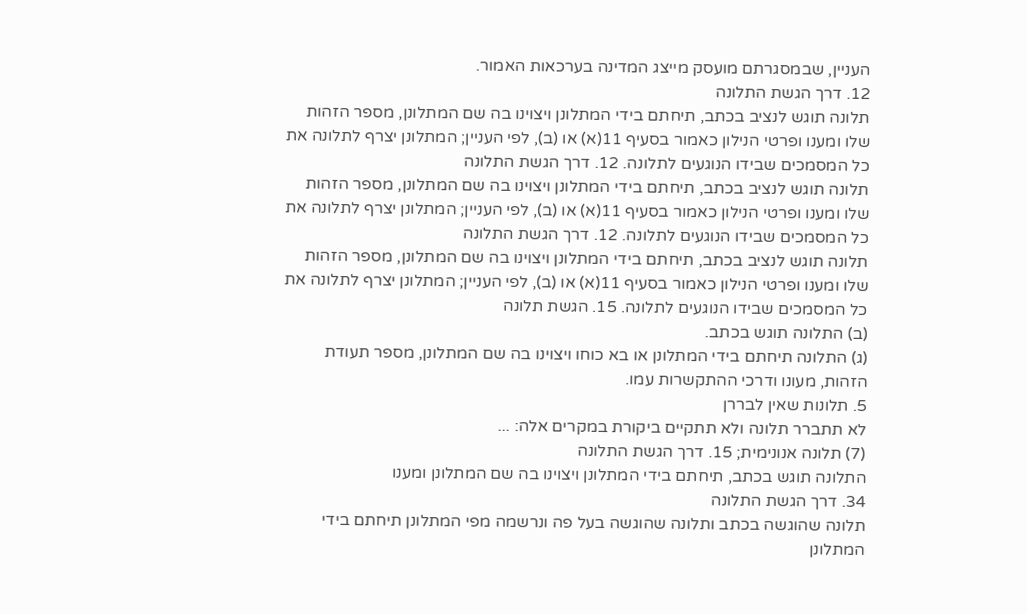העניין, שבמסגרתם מועסק מייצג המדינה בערכאות האמור.
12. דרך הגשת התלונה
תלונה תוגש לנציב בכתב, תיחתם בידי המתלונן ויצוינו בה שם המתלונן, מספר הזהות שלו ומענו ופרטי הנילון כאמור בסעיף 11(א) או (ב), לפי העניין; המתלונן יצרף לתלונה את כל המסמכים שבידו הנוגעים לתלונה. 12. דרך הגשת התלונה
תלונה תוגש לנציב בכתב, תיחתם בידי המתלונן ויצוינו בה שם המתלונן, מספר הזהות שלו ומענו ופרטי הנילון כאמור בסעיף 11(א) או (ב), לפי העניין; המתלונן יצרף לתלונה את כל המסמכים שבידו הנוגעים לתלונה. 12. דרך הגשת התלונה
תלונה תוגש לנציב בכתב, תיחתם בידי המתלונן ויצוינו בה שם המתלונן, מספר הזהות שלו ומענו ופרטי הנילון כאמור בסעיף 11(א) או (ב), לפי העניין; המתלונן יצרף לתלונה את כל המסמכים שבידו הנוגעים לתלונה. 15. הגשת תלונה
(ב) התלונה תוגש בכתב.
(ג) התלונה תיחתם בידי המתלונן או בא כוחו ויצוינו בה שם המתלונן, מספר תעודת הזהות, מעונו ודרכי ההתקשרות עמו.
5. תלונות שאין לבררן
לא תתברר תלונה ולא תתקיים ביקורת במקרים אלה: ...
(7) תלונה אנונימית; 15. דרך הגשת התלונה
התלונה תוגש בכתב, תיחתם בידי המתלונן ויצוינו בה שם המתלונן ומענו
34. דרך הגשת התלונה
תלונה שהוגשה בכתב ותלונה שהוגשה בעל פה ונרשמה מפי המתלונן תיחתם בידי המתלונן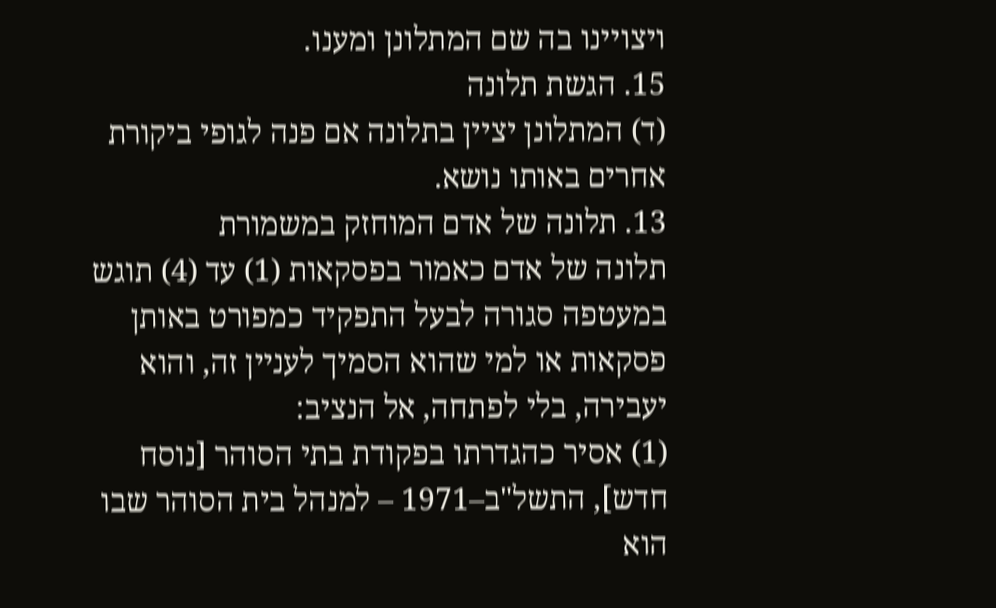ויצויינו בה שם המתלונן ומענו.
15. הגשת תלונה
(ד) המתלונן יציין בתלונה אם פנה לגופי ביקורת אחרים באותו נושא.
13. תלונה של אדם המוחזק במשמורת
תלונה של אדם כאמור בפסקאות (1) עד (4) תוגש במעטפה סגורה לבעל התפקיד כמפורט באותן פסקאות או למי שהוא הסמיך לעניין זה, והוא יעבירה, בלי לפתחה, אל הנציב:
(1) אסיר כהגדרתו בפקודת בתי הסוהר [נוסח חדש], התשל"ב–1971 – למנהל בית הסוהר שבו הוא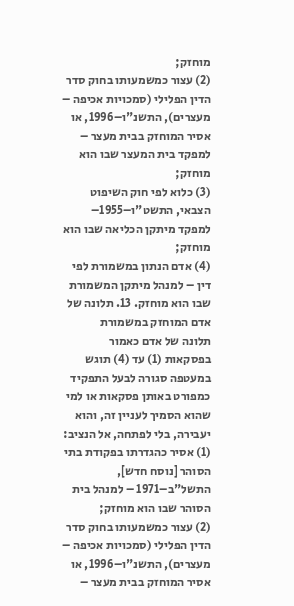מוחזק;
(2) עצור כמשמעותו בחוק סדר הדין הפלילי (סמכויות אכיפה – מעצרים), התשנ"ו–1996, או אסיר המוחזק בבית מעצר – למפקד בית המעצר שבו הוא מוחזק;
(3) כלוא לפי חוק השיפוט הצבאי, התשט"ו–1955– למפקד מיתקן הכליאה שבו הוא מוחזק;
(4) אדם הנתון במשמורת לפי דין – למנהל מיתקן המשמורת שבו הוא מוחזק. 13. תלונה של אדם המוחזק במשמורת
תלונה של אדם כאמור בפסקאות (1) עד (4) תוגש במעטפה סגורה לבעל התפקיד כמפורט באותן פסקאות או למי שהוא הסמיך לעניין זה, והוא יעבירה, בלי לפתחה, אל הנציב:
(1) אסיר כהגדרתו בפקודת בתי הסוהר [נוסח חדש], התשל"ב–1971 – למנהל בית הסוהר שבו הוא מוחזק;
(2) עצור כמשמעותו בחוק סדר הדין הפלילי (סמכויות אכיפה – מעצרים), התשנ"ו–1996, או אסיר המוחזק בבית מעצר –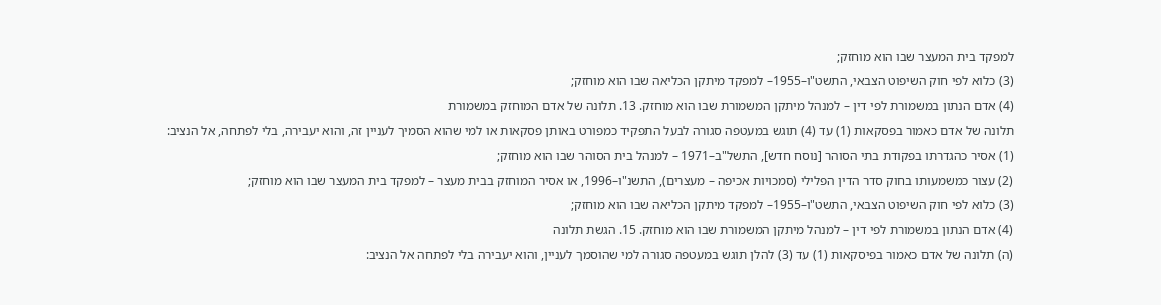למפקד בית המעצר שבו הוא מוחזק;
(3) כלוא לפי חוק השיפוט הצבאי, התשט"ו–1955– למפקד מיתקן הכליאה שבו הוא מוחזק;
(4) אדם הנתון במשמורת לפי דין – למנהל מיתקן המשמורת שבו הוא מוחזק. 13. תלונה של אדם המוחזק במשמורת
תלונה של אדם כאמור בפסקאות (1) עד (4) תוגש במעטפה סגורה לבעל התפקיד כמפורט באותן פסקאות או למי שהוא הסמיך לעניין זה, והוא יעבירה, בלי לפתחה, אל הנציב:
(1) אסיר כהגדרתו בפקודת בתי הסוהר [נוסח חדש], התשל"ב–1971 – למנהל בית הסוהר שבו הוא מוחזק;
(2) עצור כמשמעותו בחוק סדר הדין הפלילי (סמכויות אכיפה – מעצרים), התשנ"ו–1996, או אסיר המוחזק בבית מעצר – למפקד בית המעצר שבו הוא מוחזק;
(3) כלוא לפי חוק השיפוט הצבאי, התשט"ו–1955– למפקד מיתקן הכליאה שבו הוא מוחזק;
(4) אדם הנתון במשמורת לפי דין – למנהל מיתקן המשמורת שבו הוא מוחזק. 15. הגשת תלונה
(ה) תלונה של אדם כאמור בפיסקאות (1) עד (3) להלן תוגש במעטפה סגורה למי שהוסמך לעניין, והוא יעבירה בלי לפתחה אל הנציב: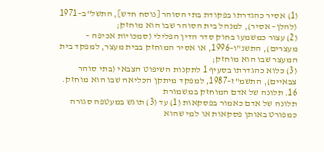(1) אסיר כהגדרתו בפקודת בתי הסוהר [נוסח חדש], התשל"ב–1971 (להלן– אסיר), למנהל בית הסוהר שבו הוא מוחזק;
(2) עצור כמשמעו בחוק סדר הדין הפלילי (סמכויות אכיפה – מעצרים), התשנ"ו–1996, או אסיר המוחזק בבית מעצר, למפקד בית המעצר שבו הוא מוחזק;
(3) כלוא כהגדרתו בסעיף 1 לתקנות השיפוט הצבאי (בתי סוהר צבאיים), התשמ"ז–1987, למפקד מיתקן הכליאה שבו הוא מוחזק. 16. תלונה של אדם המוחזק במשמורת
תלונה של אדם כאמור בפסקאות (1) עד (3) תוגש במעטפה סגורה כמפורט באותן פסקאות או למי שהוא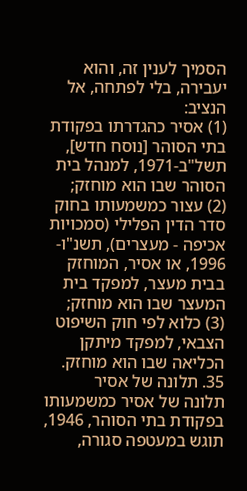הסמיך לענין זה, והוא יעבירה, בלי לפתחה, אל הנציב:
(1) אסיר כהגדרתו בפקודת בתי הסוהר [נוסח חדש], תשל"ב-1971, למנהל בית הסוהר שבו הוא מוחזק;
(2) עצור כמשמעותו בחוק סדר הדין הפלילי (סמכויות אכיפה - מעצרים), תשנ"ו- 1996, או אסיר, המוחזק בבית מעצר, למפקד בית המעצר שבו הוא מוחזק;
(3) כלוא לפי חוק השיפוט הצבאי, למפקד מיתקן הכליאה שבו הוא מוחזק.
35. תלונה של אסיר
תלונה של אסיר כמשמעותו בפקודת בתי הסוהר, 1946, תוגש במעטפה סגורה,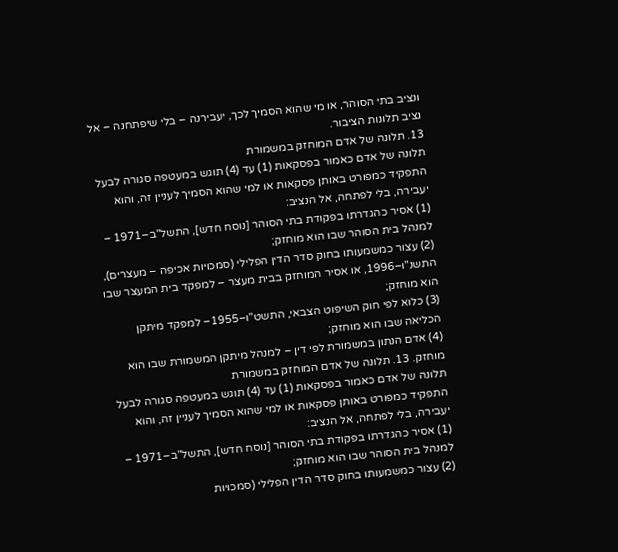ונציב בתי הסוהר, או מי שהוא הסמיך לכך, יעבירנה – בלי שיפתחנה – אל נציב תלונות הציבור.
13. תלונה של אדם המוחזק במשמורת
תלונה של אדם כאמור בפסקאות (1) עד (4) תוגש במעטפה סגורה לבעל התפקיד כמפורט באותן פסקאות או למי שהוא הסמיך לעניין זה, והוא יעבירה, בלי לפתחה, אל הנציב:
(1) אסיר כהגדרתו בפקודת בתי הסוהר [נוסח חדש], התשל"ב–1971 – למנהל בית הסוהר שבו הוא מוחזק;
(2) עצור כמשמעותו בחוק סדר הדין הפלילי (סמכויות אכיפה – מעצרים), התשנ"ו–1996, או אסיר המוחזק בבית מעצר – למפקד בית המעצר שבו הוא מוחזק;
(3) כלוא לפי חוק השיפוט הצבאי, התשט"ו–1955– למפקד מיתקן הכליאה שבו הוא מוחזק;
(4) אדם הנתון במשמורת לפי דין – למנהל מיתקן המשמורת שבו הוא מוחזק. 13. תלונה של אדם המוחזק במשמורת
תלונה של אדם כאמור בפסקאות (1) עד (4) תוגש במעטפה סגורה לבעל התפקיד כמפורט באותן פסקאות או למי שהוא הסמיך לעניין זה, והוא יעבירה, בלי לפתחה, אל הנציב:
(1) אסיר כהגדרתו בפקודת בתי הסוהר [נוסח חדש], התשל"ב–1971 – למנהל בית הסוהר שבו הוא מוחזק;
(2) עצור כמשמעותו בחוק סדר הדין הפלילי (סמכויות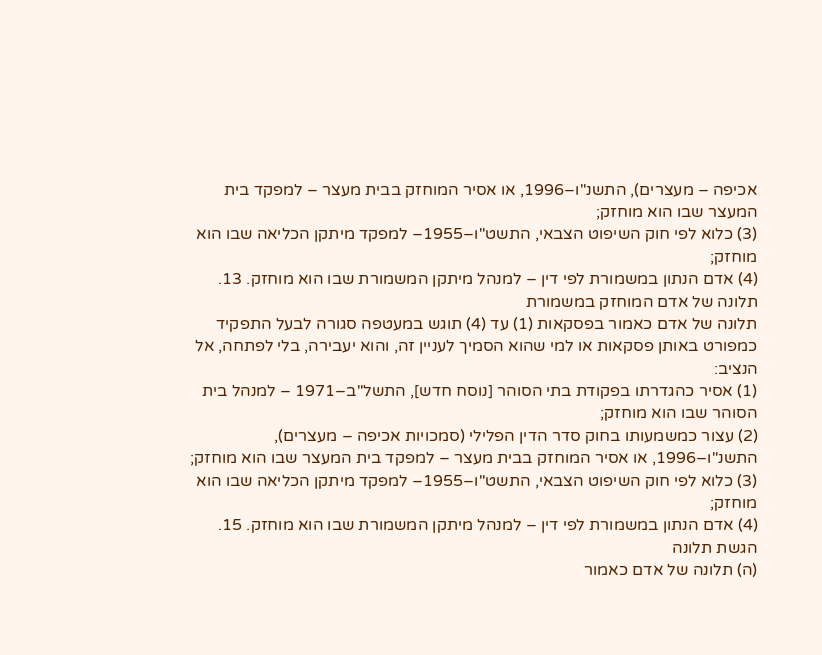אכיפה – מעצרים), התשנ"ו–1996, או אסיר המוחזק בבית מעצר – למפקד בית המעצר שבו הוא מוחזק;
(3) כלוא לפי חוק השיפוט הצבאי, התשט"ו–1955– למפקד מיתקן הכליאה שבו הוא מוחזק;
(4) אדם הנתון במשמורת לפי דין – למנהל מיתקן המשמורת שבו הוא מוחזק. 13. תלונה של אדם המוחזק במשמורת
תלונה של אדם כאמור בפסקאות (1) עד (4) תוגש במעטפה סגורה לבעל התפקיד כמפורט באותן פסקאות או למי שהוא הסמיך לעניין זה, והוא יעבירה, בלי לפתחה, אל הנציב:
(1) אסיר כהגדרתו בפקודת בתי הסוהר [נוסח חדש], התשל"ב–1971 – למנהל בית הסוהר שבו הוא מוחזק;
(2) עצור כמשמעותו בחוק סדר הדין הפלילי (סמכויות אכיפה – מעצרים), התשנ"ו–1996, או אסיר המוחזק בבית מעצר – למפקד בית המעצר שבו הוא מוחזק;
(3) כלוא לפי חוק השיפוט הצבאי, התשט"ו–1955– למפקד מיתקן הכליאה שבו הוא מוחזק;
(4) אדם הנתון במשמורת לפי דין – למנהל מיתקן המשמורת שבו הוא מוחזק. 15. הגשת תלונה
(ה) תלונה של אדם כאמור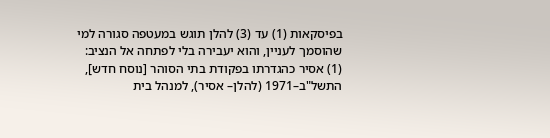בפיסקאות (1) עד (3) להלן תוגש במעטפה סגורה למי שהוסמך לעניין, והוא יעבירה בלי לפתחה אל הנציב:
(1) אסיר כהגדרתו בפקודת בתי הסוהר [נוסח חדש], התשל"ב–1971 (להלן– אסיר), למנהל בית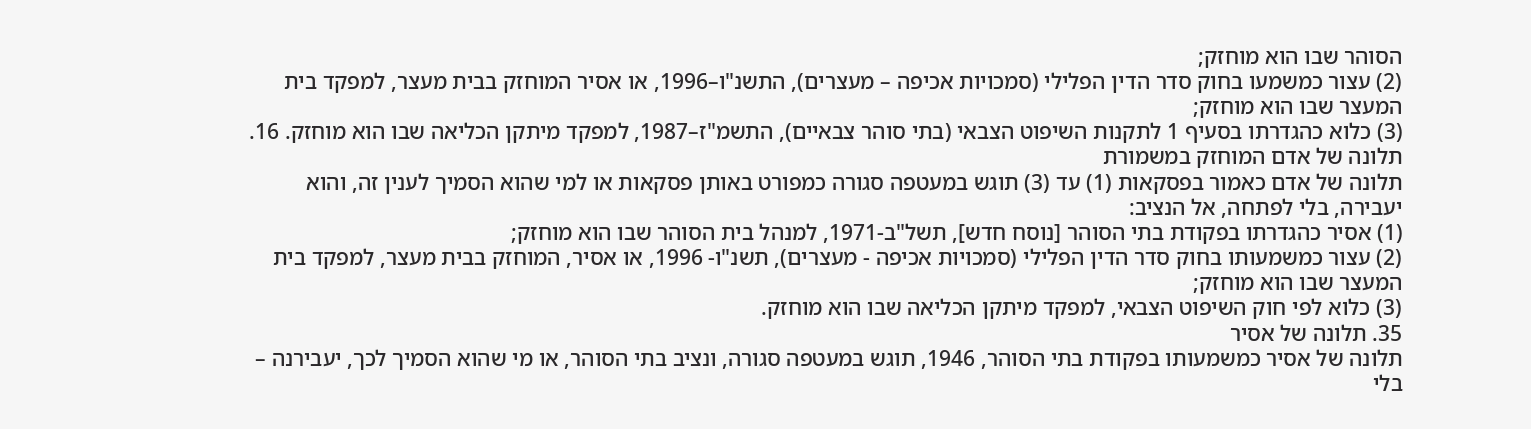הסוהר שבו הוא מוחזק;
(2) עצור כמשמעו בחוק סדר הדין הפלילי (סמכויות אכיפה – מעצרים), התשנ"ו–1996, או אסיר המוחזק בבית מעצר, למפקד בית המעצר שבו הוא מוחזק;
(3) כלוא כהגדרתו בסעיף 1 לתקנות השיפוט הצבאי (בתי סוהר צבאיים), התשמ"ז–1987, למפקד מיתקן הכליאה שבו הוא מוחזק. 16. תלונה של אדם המוחזק במשמורת
תלונה של אדם כאמור בפסקאות (1) עד (3) תוגש במעטפה סגורה כמפורט באותן פסקאות או למי שהוא הסמיך לענין זה, והוא יעבירה, בלי לפתחה, אל הנציב:
(1) אסיר כהגדרתו בפקודת בתי הסוהר [נוסח חדש], תשל"ב-1971, למנהל בית הסוהר שבו הוא מוחזק;
(2) עצור כמשמעותו בחוק סדר הדין הפלילי (סמכויות אכיפה - מעצרים), תשנ"ו- 1996, או אסיר, המוחזק בבית מעצר, למפקד בית המעצר שבו הוא מוחזק;
(3) כלוא לפי חוק השיפוט הצבאי, למפקד מיתקן הכליאה שבו הוא מוחזק.
35. תלונה של אסיר
תלונה של אסיר כמשמעותו בפקודת בתי הסוהר, 1946, תוגש במעטפה סגורה, ונציב בתי הסוהר, או מי שהוא הסמיך לכך, יעבירנה – בלי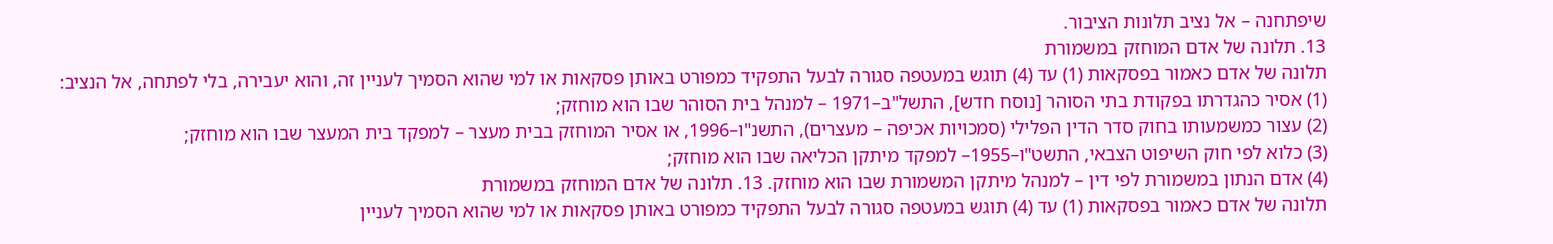שיפתחנה – אל נציב תלונות הציבור.
13. תלונה של אדם המוחזק במשמורת
תלונה של אדם כאמור בפסקאות (1) עד (4) תוגש במעטפה סגורה לבעל התפקיד כמפורט באותן פסקאות או למי שהוא הסמיך לעניין זה, והוא יעבירה, בלי לפתחה, אל הנציב:
(1) אסיר כהגדרתו בפקודת בתי הסוהר [נוסח חדש], התשל"ב–1971 – למנהל בית הסוהר שבו הוא מוחזק;
(2) עצור כמשמעותו בחוק סדר הדין הפלילי (סמכויות אכיפה – מעצרים), התשנ"ו–1996, או אסיר המוחזק בבית מעצר – למפקד בית המעצר שבו הוא מוחזק;
(3) כלוא לפי חוק השיפוט הצבאי, התשט"ו–1955– למפקד מיתקן הכליאה שבו הוא מוחזק;
(4) אדם הנתון במשמורת לפי דין – למנהל מיתקן המשמורת שבו הוא מוחזק. 13. תלונה של אדם המוחזק במשמורת
תלונה של אדם כאמור בפסקאות (1) עד (4) תוגש במעטפה סגורה לבעל התפקיד כמפורט באותן פסקאות או למי שהוא הסמיך לעניין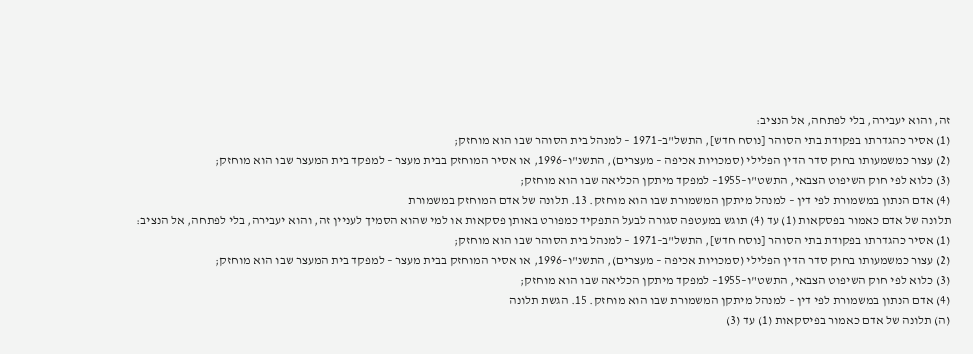זה, והוא יעבירה, בלי לפתחה, אל הנציב:
(1) אסיר כהגדרתו בפקודת בתי הסוהר [נוסח חדש], התשל"ב–1971 – למנהל בית הסוהר שבו הוא מוחזק;
(2) עצור כמשמעותו בחוק סדר הדין הפלילי (סמכויות אכיפה – מעצרים), התשנ"ו–1996, או אסיר המוחזק בבית מעצר – למפקד בית המעצר שבו הוא מוחזק;
(3) כלוא לפי חוק השיפוט הצבאי, התשט"ו–1955– למפקד מיתקן הכליאה שבו הוא מוחזק;
(4) אדם הנתון במשמורת לפי דין – למנהל מיתקן המשמורת שבו הוא מוחזק. 13. תלונה של אדם המוחזק במשמורת
תלונה של אדם כאמור בפסקאות (1) עד (4) תוגש במעטפה סגורה לבעל התפקיד כמפורט באותן פסקאות או למי שהוא הסמיך לעניין זה, והוא יעבירה, בלי לפתחה, אל הנציב:
(1) אסיר כהגדרתו בפקודת בתי הסוהר [נוסח חדש], התשל"ב–1971 – למנהל בית הסוהר שבו הוא מוחזק;
(2) עצור כמשמעותו בחוק סדר הדין הפלילי (סמכויות אכיפה – מעצרים), התשנ"ו–1996, או אסיר המוחזק בבית מעצר – למפקד בית המעצר שבו הוא מוחזק;
(3) כלוא לפי חוק השיפוט הצבאי, התשט"ו–1955– למפקד מיתקן הכליאה שבו הוא מוחזק;
(4) אדם הנתון במשמורת לפי דין – למנהל מיתקן המשמורת שבו הוא מוחזק. 15. הגשת תלונה
(ה) תלונה של אדם כאמור בפיסקאות (1) עד (3)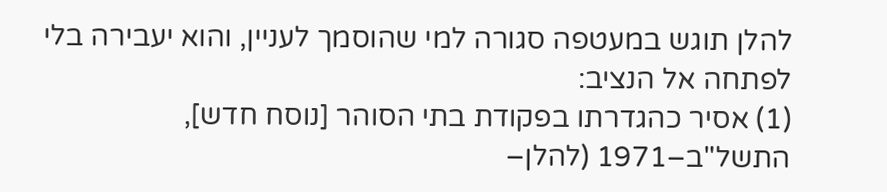להלן תוגש במעטפה סגורה למי שהוסמך לעניין, והוא יעבירה בלי לפתחה אל הנציב:
(1) אסיר כהגדרתו בפקודת בתי הסוהר [נוסח חדש], התשל"ב–1971 (להלן–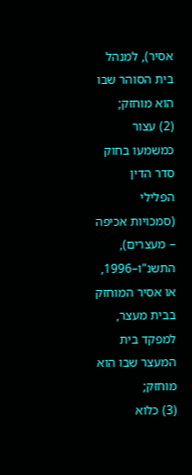אסיר), למנהל בית הסוהר שבו הוא מוחזק;
(2) עצור כמשמעו בחוק סדר הדין הפלילי (סמכויות אכיפה – מעצרים), התשנ"ו–1996, או אסיר המוחזק בבית מעצר, למפקד בית המעצר שבו הוא מוחזק;
(3) כלוא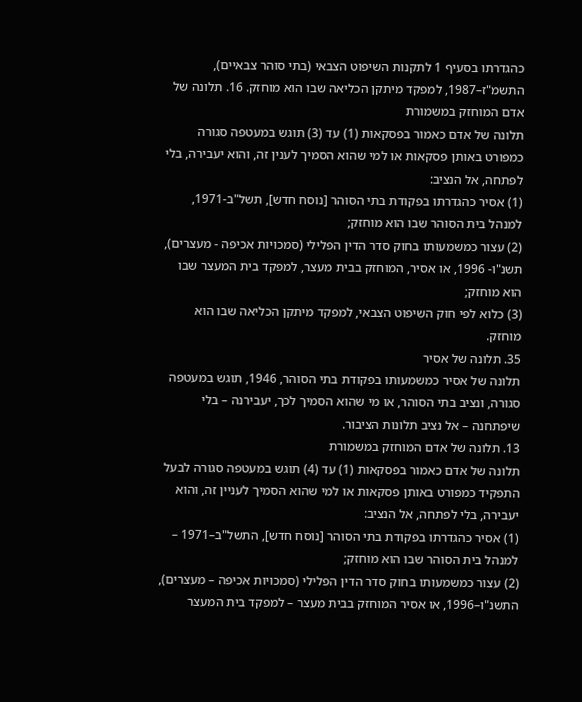כהגדרתו בסעיף 1 לתקנות השיפוט הצבאי (בתי סוהר צבאיים), התשמ"ז–1987, למפקד מיתקן הכליאה שבו הוא מוחזק. 16. תלונה של אדם המוחזק במשמורת
תלונה של אדם כאמור בפסקאות (1) עד (3) תוגש במעטפה סגורה כמפורט באותן פסקאות או למי שהוא הסמיך לענין זה, והוא יעבירה, בלי לפתחה, אל הנציב:
(1) אסיר כהגדרתו בפקודת בתי הסוהר [נוסח חדש], תשל"ב-1971, למנהל בית הסוהר שבו הוא מוחזק;
(2) עצור כמשמעותו בחוק סדר הדין הפלילי (סמכויות אכיפה - מעצרים), תשנ"ו- 1996, או אסיר, המוחזק בבית מעצר, למפקד בית המעצר שבו הוא מוחזק;
(3) כלוא לפי חוק השיפוט הצבאי, למפקד מיתקן הכליאה שבו הוא מוחזק.
35. תלונה של אסיר
תלונה של אסיר כמשמעותו בפקודת בתי הסוהר, 1946, תוגש במעטפה סגורה, ונציב בתי הסוהר, או מי שהוא הסמיך לכך, יעבירנה – בלי שיפתחנה – אל נציב תלונות הציבור.
13. תלונה של אדם המוחזק במשמורת
תלונה של אדם כאמור בפסקאות (1) עד (4) תוגש במעטפה סגורה לבעל התפקיד כמפורט באותן פסקאות או למי שהוא הסמיך לעניין זה, והוא יעבירה, בלי לפתחה, אל הנציב:
(1) אסיר כהגדרתו בפקודת בתי הסוהר [נוסח חדש], התשל"ב–1971 – למנהל בית הסוהר שבו הוא מוחזק;
(2) עצור כמשמעותו בחוק סדר הדין הפלילי (סמכויות אכיפה – מעצרים), התשנ"ו–1996, או אסיר המוחזק בבית מעצר – למפקד בית המעצר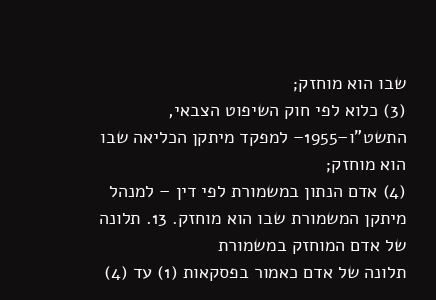שבו הוא מוחזק;
(3) כלוא לפי חוק השיפוט הצבאי, התשט"ו–1955– למפקד מיתקן הכליאה שבו הוא מוחזק;
(4) אדם הנתון במשמורת לפי דין – למנהל מיתקן המשמורת שבו הוא מוחזק. 13. תלונה של אדם המוחזק במשמורת
תלונה של אדם כאמור בפסקאות (1) עד (4)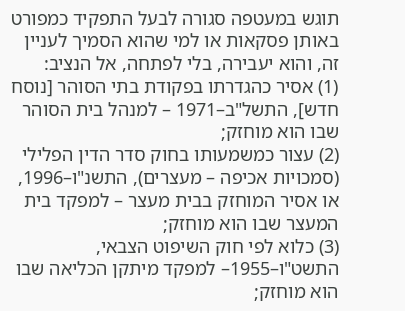תוגש במעטפה סגורה לבעל התפקיד כמפורט באותן פסקאות או למי שהוא הסמיך לעניין זה, והוא יעבירה, בלי לפתחה, אל הנציב:
(1) אסיר כהגדרתו בפקודת בתי הסוהר [נוסח חדש], התשל"ב–1971 – למנהל בית הסוהר שבו הוא מוחזק;
(2) עצור כמשמעותו בחוק סדר הדין הפלילי (סמכויות אכיפה – מעצרים), התשנ"ו–1996, או אסיר המוחזק בבית מעצר – למפקד בית המעצר שבו הוא מוחזק;
(3) כלוא לפי חוק השיפוט הצבאי, התשט"ו–1955– למפקד מיתקן הכליאה שבו הוא מוחזק;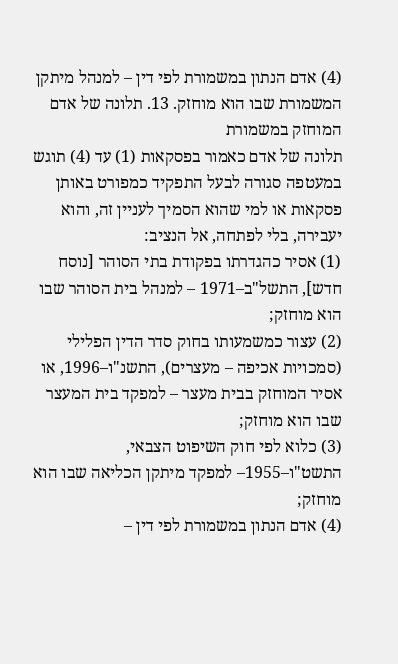(4) אדם הנתון במשמורת לפי דין – למנהל מיתקן המשמורת שבו הוא מוחזק. 13. תלונה של אדם המוחזק במשמורת
תלונה של אדם כאמור בפסקאות (1) עד (4) תוגש במעטפה סגורה לבעל התפקיד כמפורט באותן פסקאות או למי שהוא הסמיך לעניין זה, והוא יעבירה, בלי לפתחה, אל הנציב:
(1) אסיר כהגדרתו בפקודת בתי הסוהר [נוסח חדש], התשל"ב–1971 – למנהל בית הסוהר שבו הוא מוחזק;
(2) עצור כמשמעותו בחוק סדר הדין הפלילי (סמכויות אכיפה – מעצרים), התשנ"ו–1996, או אסיר המוחזק בבית מעצר – למפקד בית המעצר שבו הוא מוחזק;
(3) כלוא לפי חוק השיפוט הצבאי, התשט"ו–1955– למפקד מיתקן הכליאה שבו הוא מוחזק;
(4) אדם הנתון במשמורת לפי דין –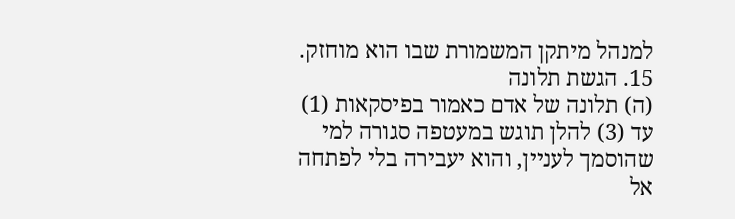למנהל מיתקן המשמורת שבו הוא מוחזק. 15. הגשת תלונה
(ה) תלונה של אדם כאמור בפיסקאות (1) עד (3) להלן תוגש במעטפה סגורה למי שהוסמך לעניין, והוא יעבירה בלי לפתחה אל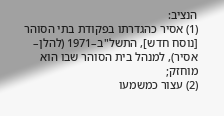הנציב:
(1) אסיר כהגדרתו בפקודת בתי הסוהר [נוסח חדש], התשל"ב–1971 (להלן– אסיר), למנהל בית הסוהר שבו הוא מוחזק;
(2) עצור כמשמעו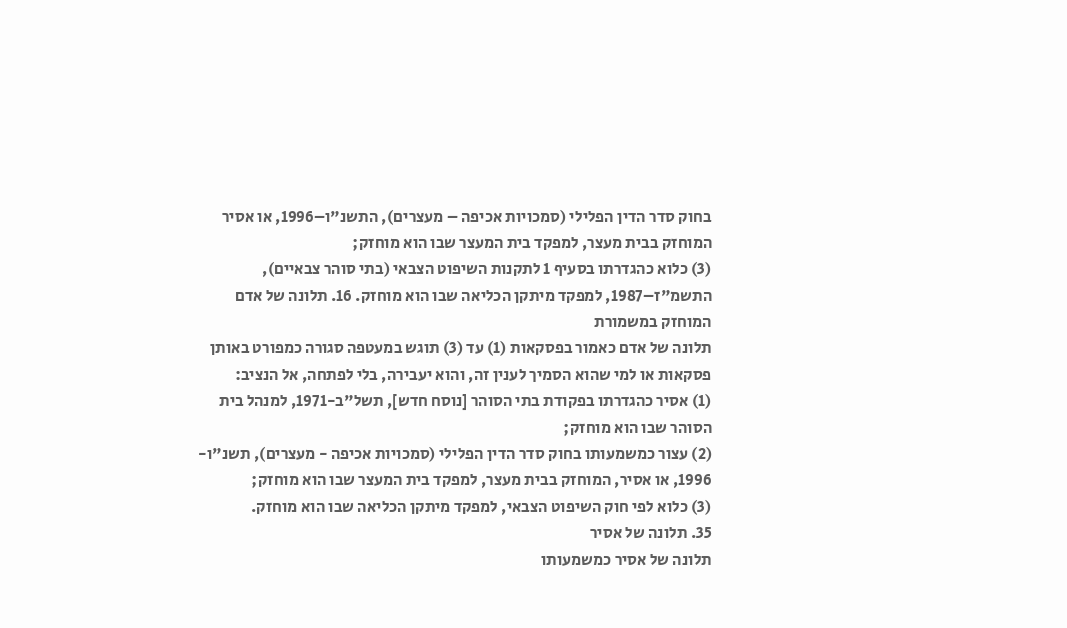בחוק סדר הדין הפלילי (סמכויות אכיפה – מעצרים), התשנ"ו–1996, או אסיר המוחזק בבית מעצר, למפקד בית המעצר שבו הוא מוחזק;
(3) כלוא כהגדרתו בסעיף 1 לתקנות השיפוט הצבאי (בתי סוהר צבאיים), התשמ"ז–1987, למפקד מיתקן הכליאה שבו הוא מוחזק. 16. תלונה של אדם המוחזק במשמורת
תלונה של אדם כאמור בפסקאות (1) עד (3) תוגש במעטפה סגורה כמפורט באותן פסקאות או למי שהוא הסמיך לענין זה, והוא יעבירה, בלי לפתחה, אל הנציב:
(1) אסיר כהגדרתו בפקודת בתי הסוהר [נוסח חדש], תשל"ב-1971, למנהל בית הסוהר שבו הוא מוחזק;
(2) עצור כמשמעותו בחוק סדר הדין הפלילי (סמכויות אכיפה - מעצרים), תשנ"ו- 1996, או אסיר, המוחזק בבית מעצר, למפקד בית המעצר שבו הוא מוחזק;
(3) כלוא לפי חוק השיפוט הצבאי, למפקד מיתקן הכליאה שבו הוא מוחזק.
35. תלונה של אסיר
תלונה של אסיר כמשמעותו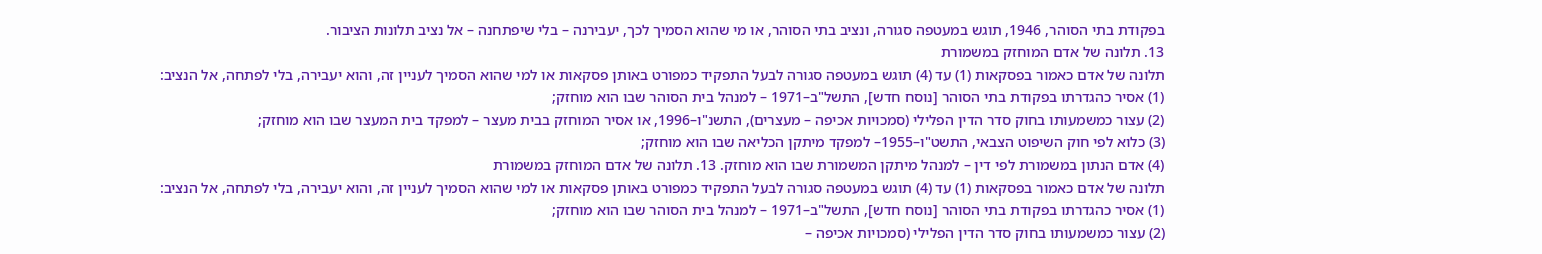בפקודת בתי הסוהר, 1946, תוגש במעטפה סגורה, ונציב בתי הסוהר, או מי שהוא הסמיך לכך, יעבירנה – בלי שיפתחנה – אל נציב תלונות הציבור.
13. תלונה של אדם המוחזק במשמורת
תלונה של אדם כאמור בפסקאות (1) עד (4) תוגש במעטפה סגורה לבעל התפקיד כמפורט באותן פסקאות או למי שהוא הסמיך לעניין זה, והוא יעבירה, בלי לפתחה, אל הנציב:
(1) אסיר כהגדרתו בפקודת בתי הסוהר [נוסח חדש], התשל"ב–1971 – למנהל בית הסוהר שבו הוא מוחזק;
(2) עצור כמשמעותו בחוק סדר הדין הפלילי (סמכויות אכיפה – מעצרים), התשנ"ו–1996, או אסיר המוחזק בבית מעצר – למפקד בית המעצר שבו הוא מוחזק;
(3) כלוא לפי חוק השיפוט הצבאי, התשט"ו–1955– למפקד מיתקן הכליאה שבו הוא מוחזק;
(4) אדם הנתון במשמורת לפי דין – למנהל מיתקן המשמורת שבו הוא מוחזק. 13. תלונה של אדם המוחזק במשמורת
תלונה של אדם כאמור בפסקאות (1) עד (4) תוגש במעטפה סגורה לבעל התפקיד כמפורט באותן פסקאות או למי שהוא הסמיך לעניין זה, והוא יעבירה, בלי לפתחה, אל הנציב:
(1) אסיר כהגדרתו בפקודת בתי הסוהר [נוסח חדש], התשל"ב–1971 – למנהל בית הסוהר שבו הוא מוחזק;
(2) עצור כמשמעותו בחוק סדר הדין הפלילי (סמכויות אכיפה –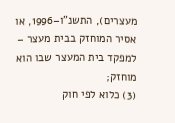מעצרים), התשנ"ו–1996, או אסיר המוחזק בבית מעצר – למפקד בית המעצר שבו הוא מוחזק;
(3) כלוא לפי חוק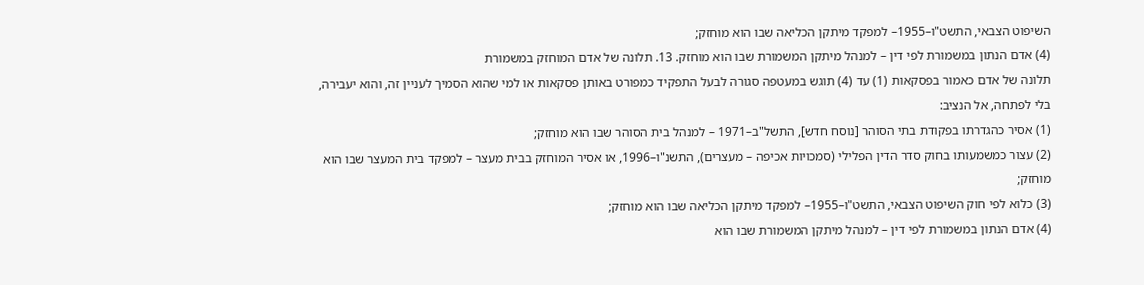השיפוט הצבאי, התשט"ו–1955– למפקד מיתקן הכליאה שבו הוא מוחזק;
(4) אדם הנתון במשמורת לפי דין – למנהל מיתקן המשמורת שבו הוא מוחזק. 13. תלונה של אדם המוחזק במשמורת
תלונה של אדם כאמור בפסקאות (1) עד (4) תוגש במעטפה סגורה לבעל התפקיד כמפורט באותן פסקאות או למי שהוא הסמיך לעניין זה, והוא יעבירה, בלי לפתחה, אל הנציב:
(1) אסיר כהגדרתו בפקודת בתי הסוהר [נוסח חדש], התשל"ב–1971 – למנהל בית הסוהר שבו הוא מוחזק;
(2) עצור כמשמעותו בחוק סדר הדין הפלילי (סמכויות אכיפה – מעצרים), התשנ"ו–1996, או אסיר המוחזק בבית מעצר – למפקד בית המעצר שבו הוא מוחזק;
(3) כלוא לפי חוק השיפוט הצבאי, התשט"ו–1955– למפקד מיתקן הכליאה שבו הוא מוחזק;
(4) אדם הנתון במשמורת לפי דין – למנהל מיתקן המשמורת שבו הוא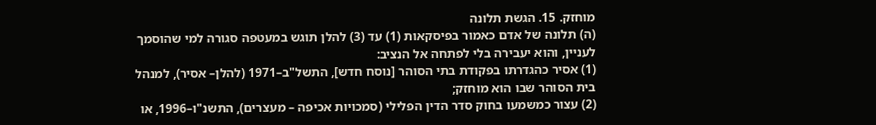מוחזק. 15. הגשת תלונה
(ה) תלונה של אדם כאמור בפיסקאות (1) עד (3) להלן תוגש במעטפה סגורה למי שהוסמך לעניין, והוא יעבירה בלי לפתחה אל הנציב:
(1) אסיר כהגדרתו בפקודת בתי הסוהר [נוסח חדש], התשל"ב–1971 (להלן– אסיר), למנהל בית הסוהר שבו הוא מוחזק;
(2) עצור כמשמעו בחוק סדר הדין הפלילי (סמכויות אכיפה – מעצרים), התשנ"ו–1996, או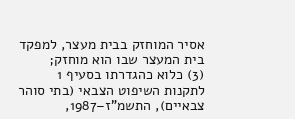אסיר המוחזק בבית מעצר, למפקד בית המעצר שבו הוא מוחזק;
(3) כלוא כהגדרתו בסעיף 1 לתקנות השיפוט הצבאי (בתי סוהר צבאיים), התשמ"ז–1987,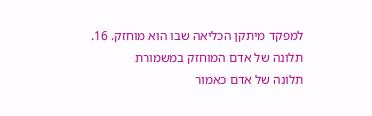למפקד מיתקן הכליאה שבו הוא מוחזק. 16. תלונה של אדם המוחזק במשמורת
תלונה של אדם כאמור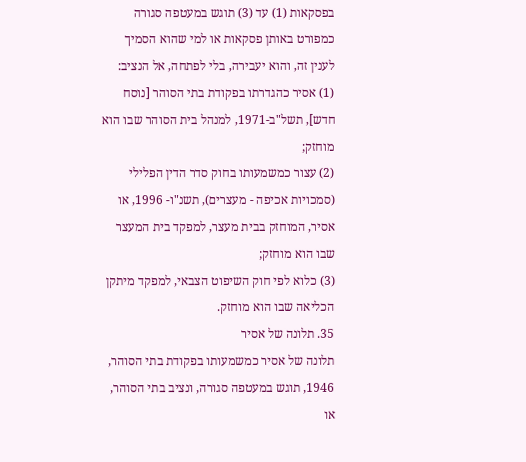בפסקאות (1) עד (3) תוגש במעטפה סגורה כמפורט באותן פסקאות או למי שהוא הסמיך לענין זה, והוא יעבירה, בלי לפתחה, אל הנציב:
(1) אסיר כהגדרתו בפקודת בתי הסוהר [נוסח חדש], תשל"ב-1971, למנהל בית הסוהר שבו הוא מוחזק;
(2) עצור כמשמעותו בחוק סדר הדין הפלילי (סמכויות אכיפה - מעצרים), תשנ"ו- 1996, או אסיר, המוחזק בבית מעצר, למפקד בית המעצר שבו הוא מוחזק;
(3) כלוא לפי חוק השיפוט הצבאי, למפקד מיתקן הכליאה שבו הוא מוחזק.
35. תלונה של אסיר
תלונה של אסיר כמשמעותו בפקודת בתי הסוהר, 1946, תוגש במעטפה סגורה, ונציב בתי הסוהר, או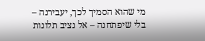מי שהוא הסמיך לכך, יעבירנה – בלי שיפתחנה – אל נציב תלונות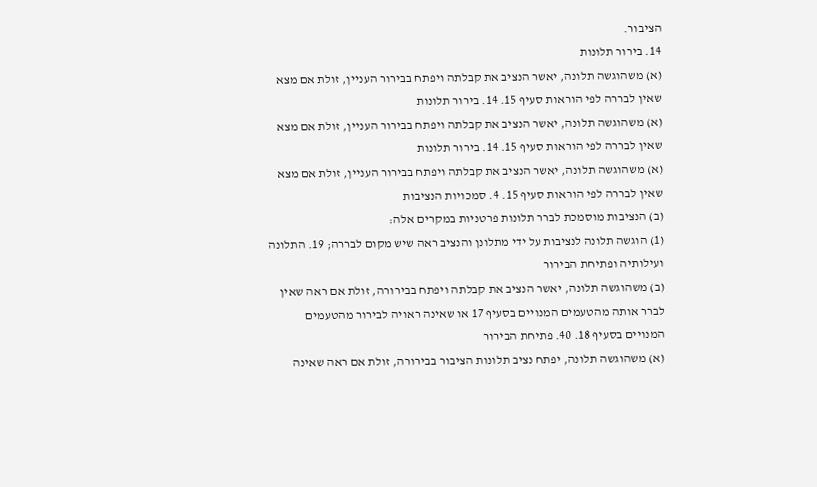הציבור.
14. בירור תלונות
(א) משהוגשה תלונה, יאשר הנציב את קבלתה ויפתח בבירור העניין, זולת אם מצא שאין לבררה לפי הוראות סעיף 15. 14. בירור תלונות
(א) משהוגשה תלונה, יאשר הנציב את קבלתה ויפתח בבירור העניין, זולת אם מצא שאין לבררה לפי הוראות סעיף 15. 14. בירור תלונות
(א) משהוגשה תלונה, יאשר הנציב את קבלתה ויפתח בבירור העניין, זולת אם מצא שאין לבררה לפי הוראות סעיף 15. 4. סמכויות הנציבות
(ב) הנציבות מוסמכת לברר תלונות פרטניות במקרים אלה:
(1) הוגשה תלונה לנציבות על ידי מתלונן והנציב ראה שיש מקום לבררה; 19. התלונה ועילותיה ופתיחת הבירור
(ב) משהוגשה תלונה, יאשר הנציב את קבלתה ויפתח בבירורה, זולת אם ראה שאין לברר אותה מהטעמים המנויים בסעיף 17 או שאינה ראויה לבירור מהטעמים המנויים בסעיף 18. 40. פתיחת הבירור
(א) משהוגשה תלונה, יפתח נציב תלונות הציבור בבירורה, זולת אם ראה שאינה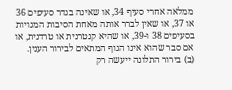ממלאה אחרי סעיף 34, או שאינה בגדר סעיפים 36 או 37, או שאין לברר אותה מאחת הסיבות המנויות בסעיפים 38 ו-39, או שהיא קנטרנית או טרדנית, או אם סבר שהוא אינו הגוף המתאים לבירור הענין.
(ב) בירור התלונה ייעשה רק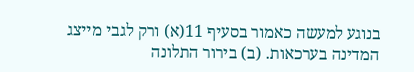בנוגע למעשה כאמור בסעיף 11(א) ורק לגבי מייצג המדינה בערכאות. (ב) בירור התלונה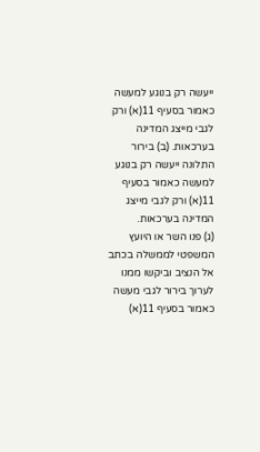ייעשה רק בנוגע למעשה כאמור בסעיף 11(א) ורק לגבי מייצג המדינה בערכאות. (ב) בירור התלונה ייעשה רק בנוגע למעשה כאמור בסעיף 11(א) ורק לגבי מייצג המדינה בערכאות.
(ג) פנו השר או היועץ המשפטי לממשלה בכתב אל הנציב וביקשו ממנו לערוך בירור לגבי מעשה כאמור בסעיף 11(א)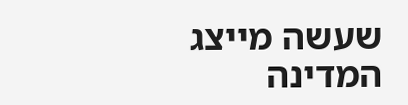שעשה מייצג המדינה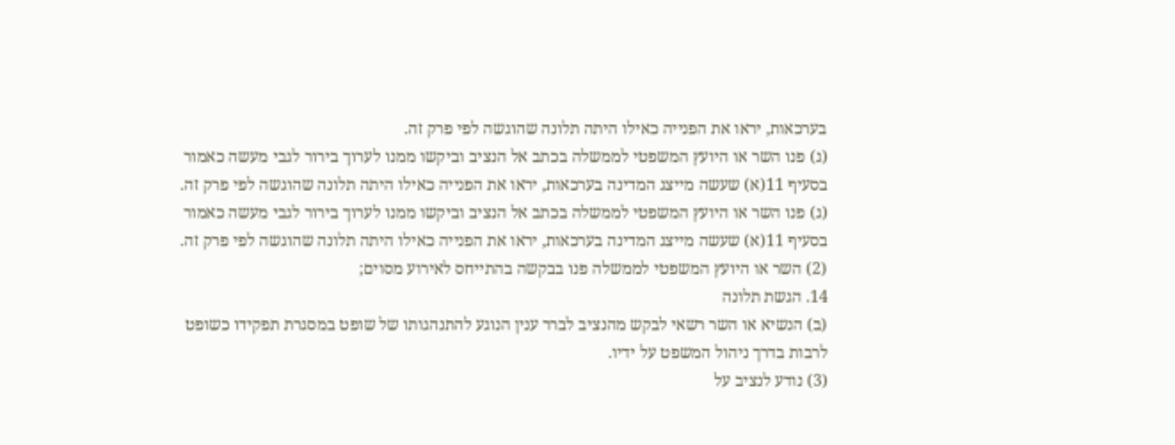בערכאות, יראו את הפנייה כאילו היתה תלונה שהוגשה לפי פרק זה.
(ג) פנו השר או היועץ המשפטי לממשלה בכתב אל הנציב וביקשו ממנו לערוך בירור לגבי מעשה כאמור בסעיף 11(א) שעשה מייצג המדינה בערכאות, יראו את הפנייה כאילו היתה תלונה שהוגשה לפי פרק זה.
(ג) פנו השר או היועץ המשפטי לממשלה בכתב אל הנציב וביקשו ממנו לערוך בירור לגבי מעשה כאמור בסעיף 11(א) שעשה מייצג המדינה בערכאות, יראו את הפנייה כאילו היתה תלונה שהוגשה לפי פרק זה.
(2) השר או היועץ המשפטי לממשלה פנו בבקשה בהתייחס לאירוע מסוים;
14. הגשת תלונה
(ב) הנשיא או השר רשאי לבקש מהנציב לברר ענין הנוגע להתנהגותו של שופט במסגרת תפקידו כשופט לרבות בדרך ניהול המשפט על ידיו.
(3) נודע לנציב על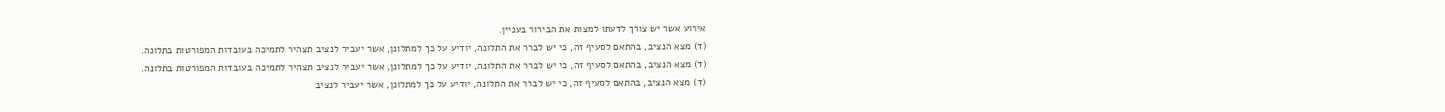אירוע אשר יש צורך לדעתו למצות את הבירור בעניין.
(ד) מצא הנציב, בהתאם לסעיף זה, כי יש לברר את התלונה, יודיע על כך למתלונן, אשר יעביר לנציב תצהיר לתמיכה בעובדות המפורטות בתלונה.
(ד) מצא הנציב, בהתאם לסעיף זה, כי יש לברר את התלונה, יודיע על כך למתלונן, אשר יעביר לנציב תצהיר לתמיכה בעובדות המפורטות בתלונה.
(ד) מצא הנציב, בהתאם לסעיף זה, כי יש לברר את התלונה, יודיע על כך למתלונן, אשר יעביר לנציב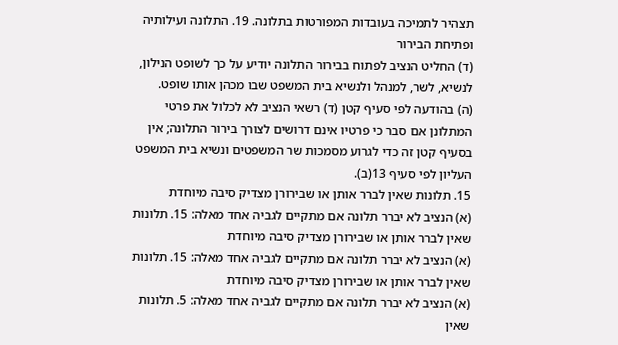תצהיר לתמיכה בעובדות המפורטות בתלונה. 19. התלונה ועילותיה ופתיחת הבירור
(ד) החליט הנציב לפתוח בבירור התלונה יודיע על כך לשופט הנילון, לנשיא, לשר, למנהל ולנשיא בית המשפט שבו מכהן אותו שופט.
(ה) בהודעה לפי סעיף קטן (ד) רשאי הנציב לא לכלול את פרטי המתלונן אם סבר כי פרטיו אינם דרושים לצורך בירור התלונה; אין בסעיף קטן זה כדי לגרוע מסמכות שר המשפטים ונשיא בית המשפט העליון לפי סעיף 13(ב).
15. תלונות שאין לברר אותן או שבירורן מצדיק סיבה מיוחדת
(א) הנציב לא יברר תלונה אם מתקיים לגביה אחד מאלה: 15. תלונות שאין לברר אותן או שבירורן מצדיק סיבה מיוחדת
(א) הנציב לא יברר תלונה אם מתקיים לגביה אחד מאלה: 15. תלונות שאין לברר אותן או שבירורן מצדיק סיבה מיוחדת
(א) הנציב לא יברר תלונה אם מתקיים לגביה אחד מאלה: 5. תלונות שאין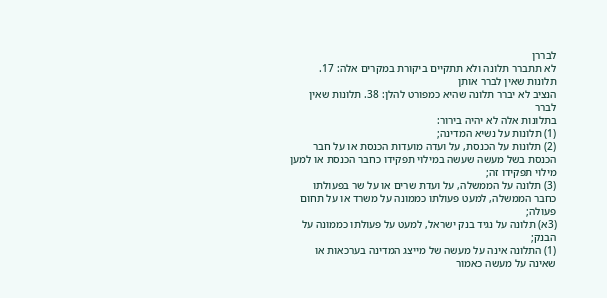לבררן
לא תתברר תלונה ולא תתקיים ביקורת במקרים אלה: 17. תלונות שאין לברר אותן
הנציב לא יברר תלונה שהיא כמפורט להלן: 38. תלונות שאין לברר
בתלונות אלה לא יהיה בירור:
(1) תלונות על נשיא המדינה;
(2) תלונות על הכנסת, על ועדה מועדות הכנסת או על חבר הכנסת בשל מעשה שעשה במילוי תפקידו כחבר הכנסת או למען מילוי תפקידו זה;
(3) תלונה על הממשלה, על ועדת שרים או על שר בפעולתו כחבר הממשלה, למעט פעולתו כממונה על משרד או על תחום פעולה;
(3א) תלונה על נגיד בנק ישראל, למעט על פעולתו כממונה על הבנק;
(1) התלונה אינה על מעשה של מייצג המדינה בערכאות או שאינה על מעשה כאמור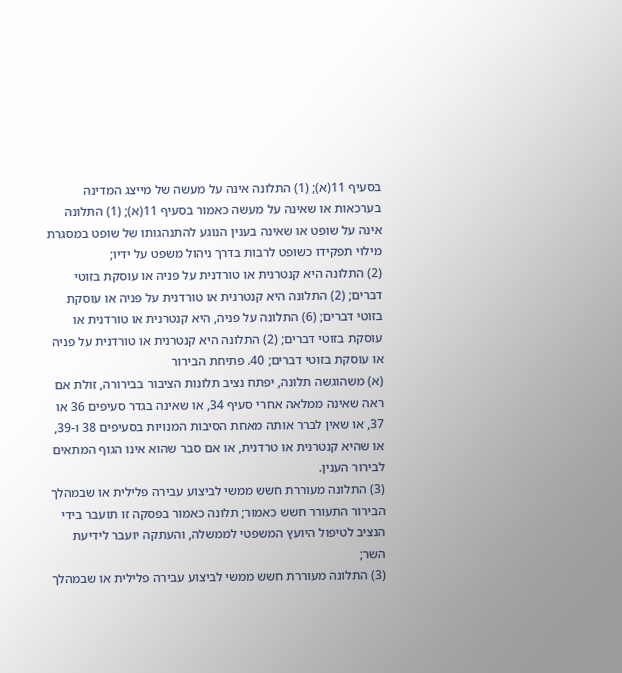בסעיף 11(א); (1) התלונה אינה על מעשה של מייצג המדינה בערכאות או שאינה על מעשה כאמור בסעיף 11(א); (1) התלונה אינה על שופט או שאינה בענין הנוגע להתנהגותו של שופט במסגרת מילוי תפקידו כשופט לרבות בדרך ניהול משפט על ידיו;
(2) התלונה היא קנטרנית או טורדנית על פניה או עוסקת בזוטי דברים; (2) התלונה היא קנטרנית או טורדנית על פניה או עוסקת בזוטי דברים; (6) התלונה על פניה, היא קנטרנית או טורדנית או עוסקת בזוטי דברים; (2) התלונה היא קנטרנית או טורדנית על פניה או עוסקת בזוטי דברים; 40. פתיחת הבירור
(א) משהוגשה תלונה, יפתח נציב תלונות הציבור בבירורה, זולת אם ראה שאינה ממלאה אחרי סעיף 34, או שאינה בגדר סעיפים 36 או 37, או שאין לברר אותה מאחת הסיבות המנויות בסעיפים 38 ו-39, או שהיא קנטרנית או טרדנית, או אם סבר שהוא אינו הגוף המתאים לבירור הענין.
(3) התלונה מעוררת חשש ממשי לביצוע עבירה פלילית או שבמהלך הבירור התעורר חשש כאמור; תלונה כאמור בפסקה זו תועבר בידי הנציב לטיפול היועץ המשפטי לממשלה, והעתקה יועבר לידיעת השר;
(3) התלונה מעוררת חשש ממשי לביצוע עבירה פלילית או שבמהלך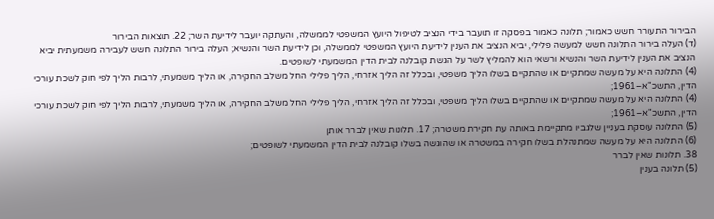הבירור התעורר חשש כאמור; תלונה כאמור בפסקה זו תועבר בידי הנציב לטיפול היועץ המשפטי לממשלה, והעתקה יועבר לידיעת השר; 22. תוצאות הבירור
(ד) העלה בירור התלונה חשש למעשה פלילי, יביא הנציב את הענין לידיעת היועץ המשפטי לממשלה, וכן לידיעת השר והנשיא; העלה בירור התלונה חשש לעבירה משמעתית יביא הנציב את הענין לידיעת השר והנשיא ורשאי הוא להמליץ לשר על הגשת קובלנה לבית הדין המשמעתי לשופטים.
(4) התלונה היא על מעשה שמתקיים או שהתקיים בשלו הליך משפטי, ובכלל זה הליך אזרחי, הליך פלילי החל משלב החקירה, או הליך משמעתי, לרבות הליך לפי חוק לשכת עורכי הדין, התשכ"א–1961;
(4) התלונה היא על מעשה שמתקיים או שהתקיים בשלו הליך משפטי, ובכלל זה הליך אזרחי, הליך פלילי החל משלב החקירה, או הליך משמעתי, לרבות הליך לפי חוק לשכת עורכי הדין, התשכ"א–1961;
(5) התלונה עוסקת בעניין שלגביו מתקיימת באותה עת חקירת משטרה; 17. תלונות שאין לברר אותן
(6) התלונה היא על מעשה שמתנהלת בשלו חקירה במשטרה או שהוגשה בשלו קובלנה לבית הדין המשמעתי לשופטים;
38. תלונות שאין לברר
(5) תלונה בענין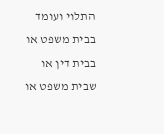התלוי ועומד בבית משפט או בבית דין או שבית משפט או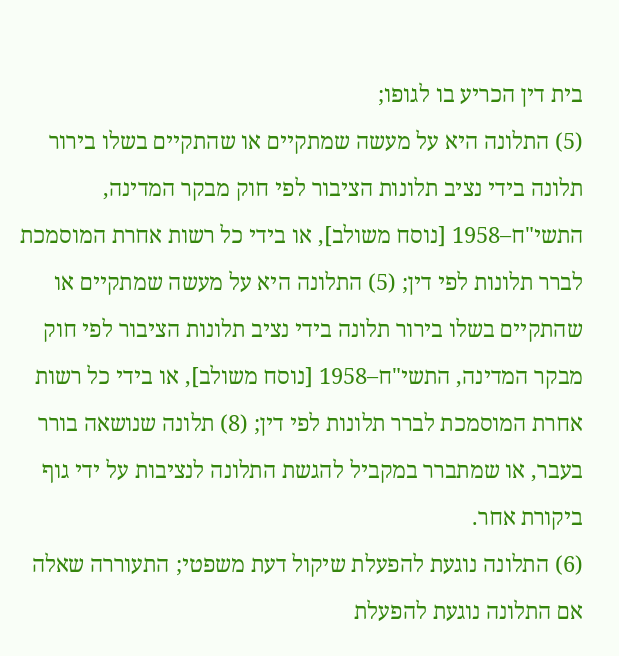בית דין הכריע בו לגופו;
(5) התלונה היא על מעשה שמתקיים או שהתקיים בשלו בירור תלונה בידי נציב תלונות הציבור לפי חוק מבקר המדינה, התשי"ח–1958 [נוסח משולב], או בידי כל רשות אחרת המוסמכת לברר תלונות לפי דין; (5) התלונה היא על מעשה שמתקיים או שהתקיים בשלו בירור תלונה בידי נציב תלונות הציבור לפי חוק מבקר המדינה, התשי"ח–1958 [נוסח משולב], או בידי כל רשות אחרת המוסמכת לברר תלונות לפי דין; (8) תלונה שנושאה בורר בעבר, או שמתברר במקביל להגשת התלונה לנציבות על ידי גוף ביקורת אחר.
(6) התלונה נוגעת להפעלת שיקול דעת משפטי; התעוררה שאלה אם התלונה נוגעת להפעלת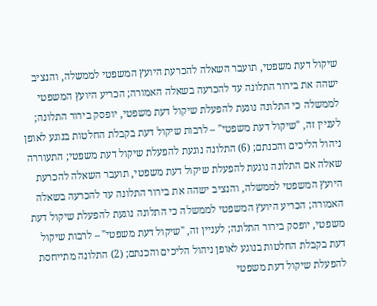שיקול דעת משפטי, תועבר השאלה להכרעת היועץ המשפטי לממשלה, והנציב ישהה את בירור התלונה עד להכרעה בשאלה האמורה; הכריע היועץ המשפטי לממשלה כי התלונה נוגעת להפעלת שיקול דעת משפטי, יופסק בירור התלונה; לעניין זה, "שיקול דעת משפטי" – לרבות שיקול דעת בקבלת החלטות בנוגע לאופן ניהול הליכים והכנתם; (6) התלונה נוגעת להפעלת שיקול דעת משפטי; התעוררה שאלה אם התלונה נוגעת להפעלת שיקול דעת משפטי, תועבר השאלה להכרעת היועץ המשפטי לממשלה, והנציב ישהה את בירור התלונה עד להכרעה בשאלה האמורה; הכריע היועץ המשפטי לממשלה כי התלונה נוגעת להפעלת שיקול דעת משפטי, יופסק בירור התלונה; לעניין זה, "שיקול דעת משפטי" – לרבות שיקול דעת בקבלת החלטות בנוגע לאופן ניהול הליכים והכנתם; (2) התלונה מתייחסת להפעלת שיקול דעת משפטי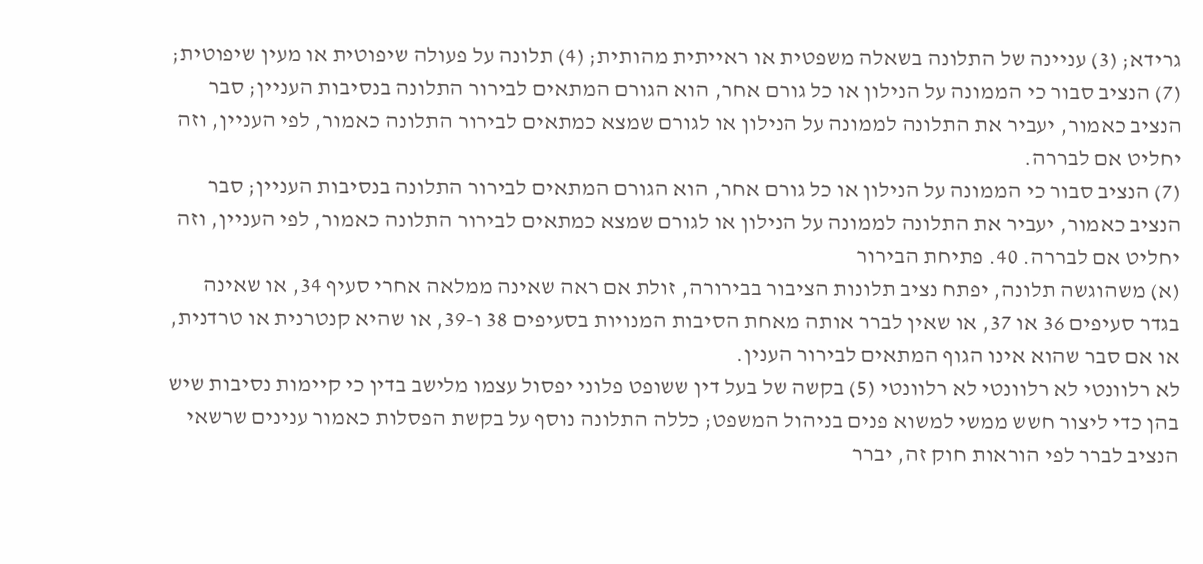גרידא; (3) עניינה של התלונה בשאלה משפטית או ראייתית מהותית; (4) תלונה על פעולה שיפוטית או מעין שיפוטית;
(7) הנציב סבור כי הממונה על הנילון או כל גורם אחר, הוא הגורם המתאים לבירור התלונה בנסיבות העניין; סבר הנציב כאמור, יעביר את התלונה לממונה על הנילון או לגורם שמצא כמתאים לבירור התלונה כאמור, לפי העניין, וזה יחליט אם לבררה.
(7) הנציב סבור כי הממונה על הנילון או כל גורם אחר, הוא הגורם המתאים לבירור התלונה בנסיבות העניין; סבר הנציב כאמור, יעביר את התלונה לממונה על הנילון או לגורם שמצא כמתאים לבירור התלונה כאמור, לפי העניין, וזה יחליט אם לבררה. 40. פתיחת הבירור
(א) משהוגשה תלונה, יפתח נציב תלונות הציבור בבירורה, זולת אם ראה שאינה ממלאה אחרי סעיף 34, או שאינה בגדר סעיפים 36 או 37, או שאין לברר אותה מאחת הסיבות המנויות בסעיפים 38 ו-39, או שהיא קנטרנית או טרדנית, או אם סבר שהוא אינו הגוף המתאים לבירור הענין.
לא רלוונטי לא רלוונטי לא רלוונטי (5) בקשה של בעל דין ששופט פלוני יפסול עצמו מלישב בדין כי קיימות נסיבות שיש בהן כדי ליצור חשש ממשי למשוא פנים בניהול המשפט; כללה התלונה נוסף על בקשת הפסלות כאמור ענינים שרשאי הנציב לברר לפי הוראות חוק זה, יברר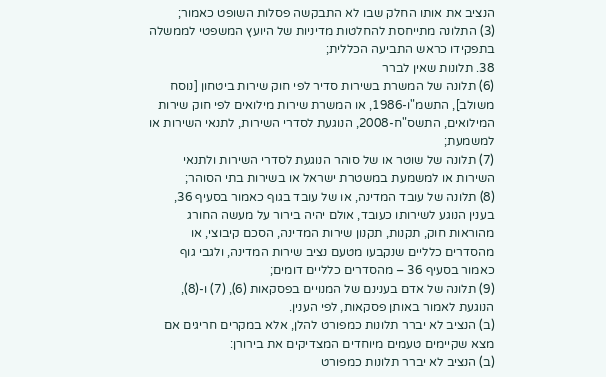הנציב את אותו החלק שבו לא התבקשה פסלות השופט כאמור;
(3) התלונה מתייחסת להחלטות מדיניות של היועץ המשפטי לממשלה בתפקידו כראש התביעה הכללית;
38. תלונות שאין לברר
(6) תלונה של המשרת בשירות סדיר לפי חוק שירות ביטחון [נוסח משולב], התשמ"ו-1986, או המשרת שירות מילואים לפי חוק שירות המילואים, התשס"ח-2008, הנוגעת לסדרי השירות, לתנאי השירות או למשמעת;
(7) תלונה של שוטר או של סוהר הנוגעת לסדרי השירות ולתנאי השירות או למשמעת במשטרת ישראל או בשירות בתי הסוהר;
(8) תלונה של עובד המדינה, או של עובד בגוף כאמור בסעיף 36, בענין הנוגע לשירותו כעובד, אולם יהיה בירור על מעשה החורג מהוראות חוק, תקנות, תקנון שירות המדינה, הסכם קיבוצי, או מהסדרים כלליים שנקבעו מטעם נציב שירות המדינה, ולגבי גוף כאמור בסעיף 36 – מהסדרים כלליים דומים;
(9) תלונה של אדם בענינם של המנויים בפסקאות (6), (7) ו-(8), הנוגעת לאמור באותן פסקאות, לפי הענין.
(ב) הנציב לא יברר תלונות כמפורט להלן, אלא במקרים חריגים אם מצא שקיימים טעמים מיוחדים המצדיקים את בירורן:
(ב) הנציב לא יברר תלונות כמפורט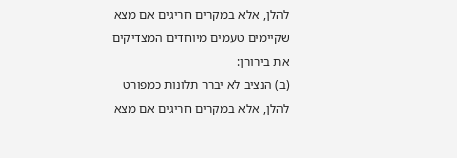להלן, אלא במקרים חריגים אם מצא שקיימים טעמים מיוחדים המצדיקים את בירורן:
(ב) הנציב לא יברר תלונות כמפורט להלן, אלא במקרים חריגים אם מצא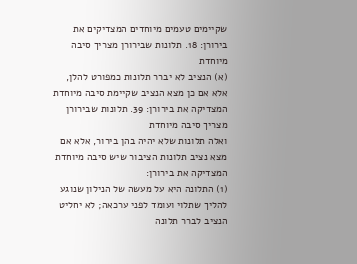שקיימים טעמים מיוחדים המצדיקים את בירורן: 18. תלונות שבירורן מצריך סיבה מיוחדת
(א) הנציב לא יברר תלונות כמפורט להלן, אלא אם כן מצא הנציב שקיימת סיבה מיוחדת המצדיקה את בירורן: 39. תלונות שבירורן מצריך סיבה מיוחדת
ואלה תלונות שלא יהיה בהן בירור, אלא אם מצא נציב תלונות הציבור שיש סיבה מיוחדת המצדיקה את בירורן:
(1) התלונה היא על מעשה של הנילון שנוגע להליך שתלוי ועומד לפני ערכאה; לא יחליט הנציב לברר תלונה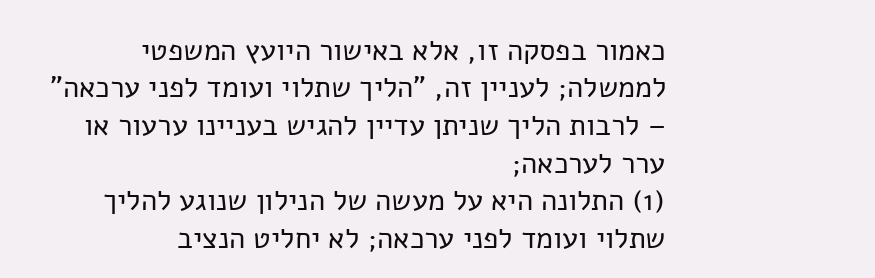כאמור בפסקה זו, אלא באישור היועץ המשפטי לממשלה; לעניין זה, "הליך שתלוי ועומד לפני ערכאה" – לרבות הליך שניתן עדיין להגיש בעניינו ערעור או ערר לערכאה;
(1) התלונה היא על מעשה של הנילון שנוגע להליך שתלוי ועומד לפני ערכאה; לא יחליט הנציב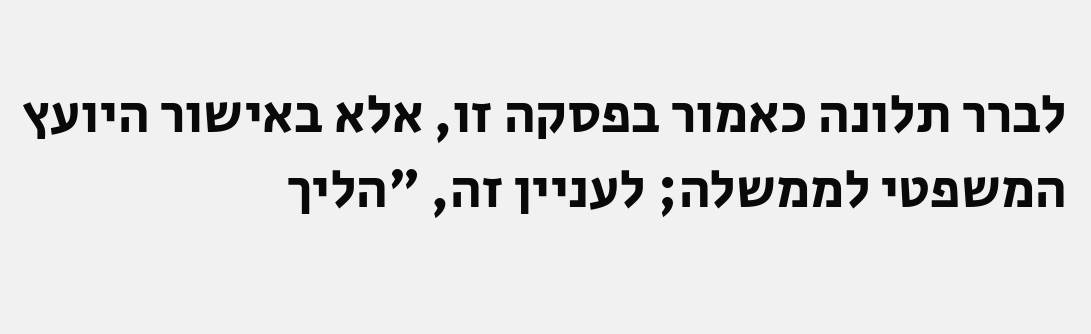לברר תלונה כאמור בפסקה זו, אלא באישור היועץ המשפטי לממשלה; לעניין זה, "הליך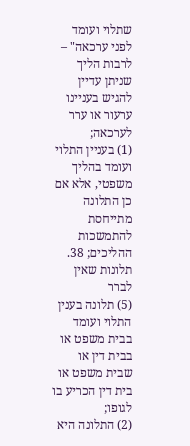שתלוי ועומד לפני ערכאה" – לרבות הליך שניתן עדיין להגיש בעניינו ערעור או ערר לערכאה;
(1) בעניין התלוי ועומד בהליך משפטי, אלא אם כן התלונה מתייחסת להתמשכות ההליכים; 38. תלונות שאין לברר
(5) תלונה בענין התלוי ועומד בבית משפט או בבית דין או שבית משפט או בית דין הכריע בו לגופו;
(2) התלונה היא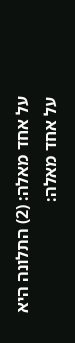על אחד מאלה: (2) התלונה היא על אחד מאלה: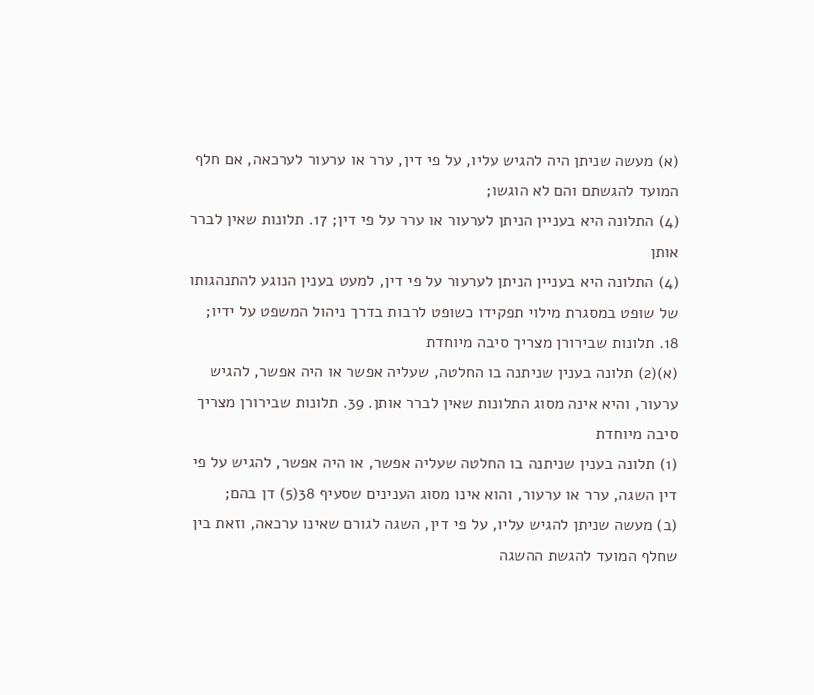(א) מעשה שניתן היה להגיש עליו, על פי דין, ערר או ערעור לערכאה, אם חלף המועד להגשתם והם לא הוגשו;
(4) התלונה היא בעניין הניתן לערעור או ערר על פי דין; 17. תלונות שאין לברר אותן
(4) התלונה היא בעניין הניתן לערעור על פי דין, למעט בענין הנוגע להתנהגותו של שופט במסגרת מילוי תפקידו כשופט לרבות בדרך ניהול המשפט על ידיו;
18. תלונות שבירורן מצריך סיבה מיוחדת
(א)(2) תלונה בענין שניתנה בו החלטה, שעליה אפשר או היה אפשר, להגיש ערעור, והיא אינה מסוג התלונות שאין לברר אותן. 39. תלונות שבירורן מצריך סיבה מיוחדת
(1) תלונה בענין שניתנה בו החלטה שעליה אפשר, או היה אפשר, להגיש על פי דין השגה, ערר או ערעור, והוא אינו מסוג הענינים שסעיף 38(5) דן בהם;
(ב) מעשה שניתן להגיש עליו, על פי דין, השגה לגורם שאינו ערכאה, וזאת בין שחלף המועד להגשת ההשגה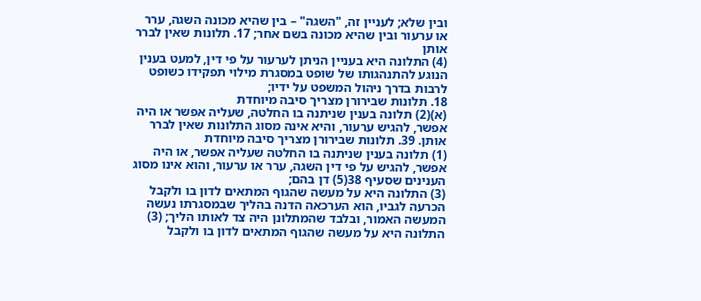ובין שלא; לעניין זה, "השגה" – בין שהיא מכונה השגה, ערר או ערעור ובין שהיא מכונה בשם אחר; 17. תלונות שאין לברר אותן
(4) התלונה היא בעניין הניתן לערעור על פי דין, למעט בענין הנוגע להתנהגותו של שופט במסגרת מילוי תפקידו כשופט לרבות בדרך ניהול המשפט על ידיו;
18. תלונות שבירורן מצריך סיבה מיוחדת
(א)(2) תלונה בענין שניתנה בו החלטה, שעליה אפשר או היה אפשר, להגיש ערעור, והיא אינה מסוג התלונות שאין לברר אותן. 39. תלונות שבירורן מצריך סיבה מיוחדת
(1) תלונה בענין שניתנה בו החלטה שעליה אפשר, או היה אפשר, להגיש על פי דין השגה, ערר או ערעור, והוא אינו מסוג הענינים שסעיף 38(5) דן בהם;
(3) התלונה היא על מעשה שהגוף המתאים לדון בו ולקבל הכרעה לגביו, הוא הערכאה הדנה בהליך שבמסגרתו נעשה המעשה האמור, ובלבד שהמתלונן היה צד לאותו הליך; (3) התלונה היא על מעשה שהגוף המתאים לדון בו ולקבל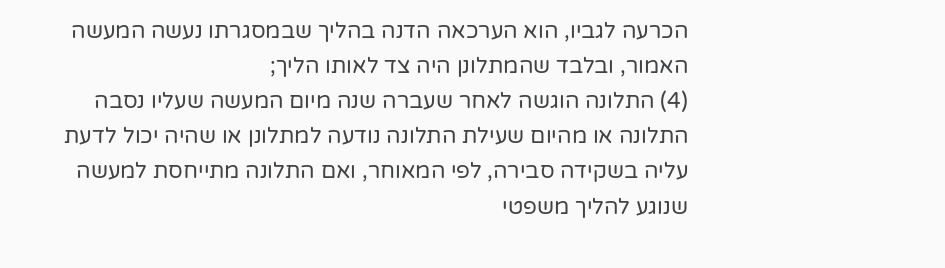הכרעה לגביו, הוא הערכאה הדנה בהליך שבמסגרתו נעשה המעשה האמור, ובלבד שהמתלונן היה צד לאותו הליך;
(4) התלונה הוגשה לאחר שעברה שנה מיום המעשה שעליו נסבה התלונה או מהיום שעילת התלונה נודעה למתלונן או שהיה יכול לדעת עליה בשקידה סבירה, לפי המאוחר, ואם התלונה מתייחסת למעשה שנוגע להליך משפטי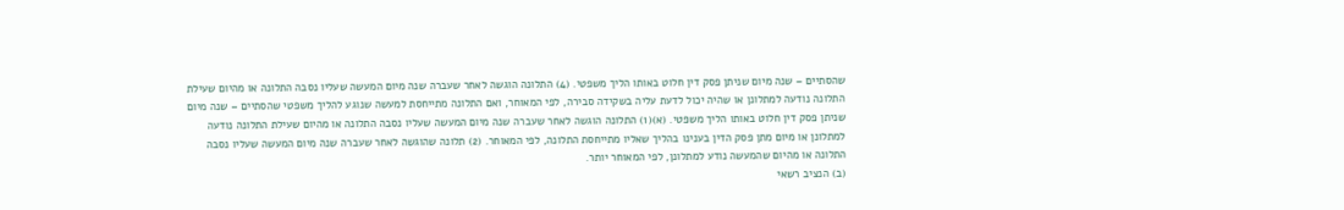שהסתיים – שנה מיום שניתן פסק דין חלוט באותו הליך משפטי. (4) התלונה הוגשה לאחר שעברה שנה מיום המעשה שעליו נסבה התלונה או מהיום שעילת התלונה נודעה למתלונן או שהיה יכול לדעת עליה בשקידה סבירה, לפי המאוחר, ואם התלונה מתייחסת למעשה שנוגע להליך משפטי שהסתיים – שנה מיום שניתן פסק דין חלוט באותו הליך משפטי. (א)(1) התלונה הוגשה לאחר שעברה שנה מיום המעשה שעליו נסבה התלונה או מהיום שעילת התלונה נודעה למתלונן או מיום מתן פסק הדין בענינו בהליך שאליו מתייחסת התלונה, לפי המאוחר. (2) תלונה שהוגשה לאחר שעברה שנה מיום המעשה שעליו נסבה התלונה או מהיום שהמעשה נודע למתלונן, לפי המאוחר יותר.
(ב) הנציב רשאי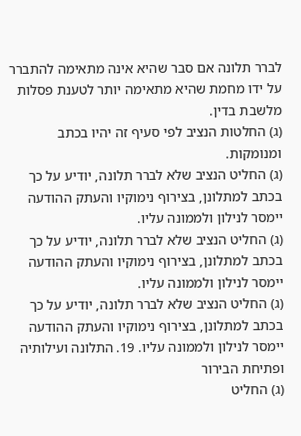לברר תלונה אם סבר שהיא אינה מתאימה להתברר על ידו מחמת שהיא מתאימה יותר לטענת פסלות מלשבת בדין.
(ג) החלטות הנציב לפי סעיף זה יהיו בכתב ומנומקות.
(ג) החליט הנציב שלא לברר תלונה, יודיע על כך בכתב למתלונן, בצירוף נימוקיו והעתק ההודעה יימסר לנילון ולממונה עליו.
(ג) החליט הנציב שלא לברר תלונה, יודיע על כך בכתב למתלונן, בצירוף נימוקיו והעתק ההודעה יימסר לנילון ולממונה עליו.
(ג) החליט הנציב שלא לברר תלונה, יודיע על כך בכתב למתלונן, בצירוף נימוקיו והעתק ההודעה יימסר לנילון ולממונה עליו. 19. התלונה ועילותיה ופתיחת הבירור
(ג) החליט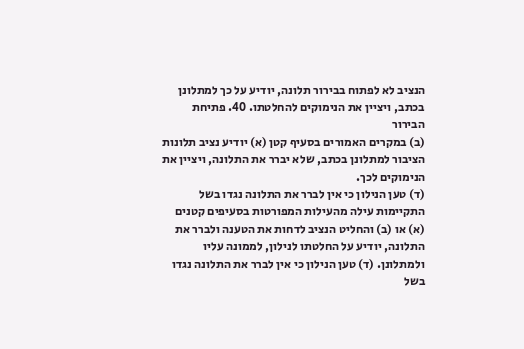הנציב לא לפתוח בבירור תלונה, יודיע על כך למתלונן בכתב, ויציין את הנימוקים להחלטתו. 40. פתיחת הבירור
(ב) במקרים האמורים בסעיף קטן (א) יודיע נציב תלונות הציבור למתלונן בכתב, שלא יברר את התלונה, ויציין את הנימוקים לכך.
(ד) טען הנילון כי אין לברר את התלונה נגדו בשל התקיימות עילה מהעילות המפורטות בסעיפים קטנים (א) או (ב) והחליט הנציב לדחות את הטענה ולברר את התלונה, יודיע על החלטתו לנילון, לממונה עליו ולמתלונן. (ד) טען הנילון כי אין לברר את התלונה נגדו בשל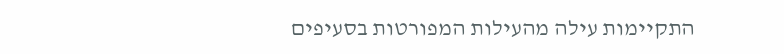התקיימות עילה מהעילות המפורטות בסעיפים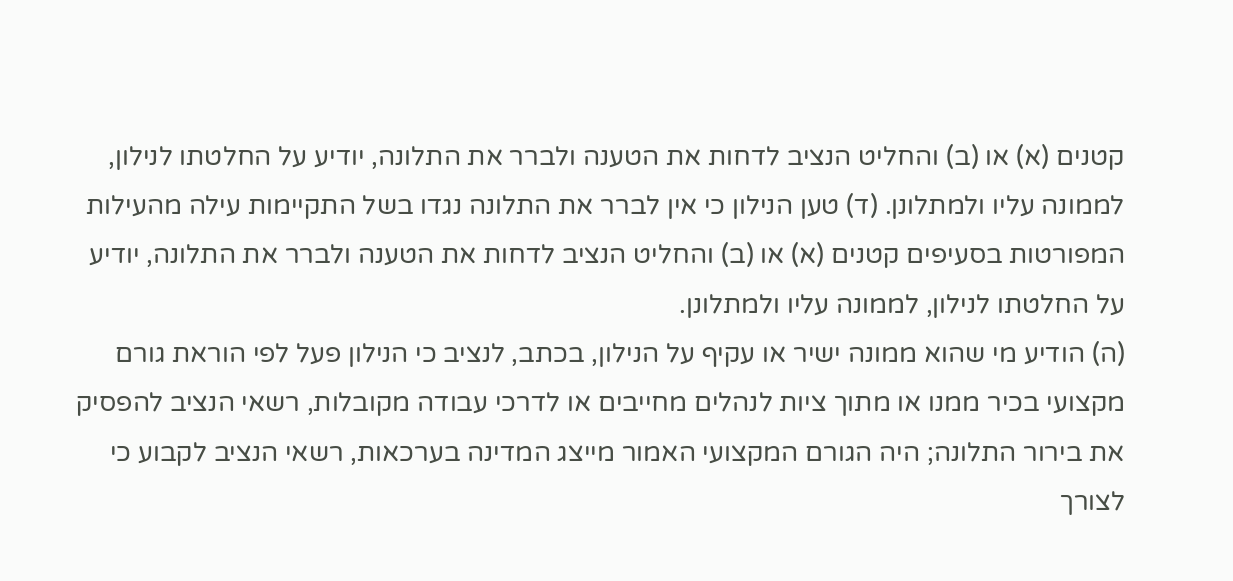קטנים (א) או (ב) והחליט הנציב לדחות את הטענה ולברר את התלונה, יודיע על החלטתו לנילון, לממונה עליו ולמתלונן. (ד) טען הנילון כי אין לברר את התלונה נגדו בשל התקיימות עילה מהעילות המפורטות בסעיפים קטנים (א) או (ב) והחליט הנציב לדחות את הטענה ולברר את התלונה, יודיע על החלטתו לנילון, לממונה עליו ולמתלונן.
(ה) הודיע מי שהוא ממונה ישיר או עקיף על הנילון, בכתב, לנציב כי הנילון פעל לפי הוראת גורם מקצועי בכיר ממנו או מתוך ציות לנהלים מחייבים או לדרכי עבודה מקובלות, רשאי הנציב להפסיק את בירור התלונה; היה הגורם המקצועי האמור מייצג המדינה בערכאות, רשאי הנציב לקבוע כי לצורך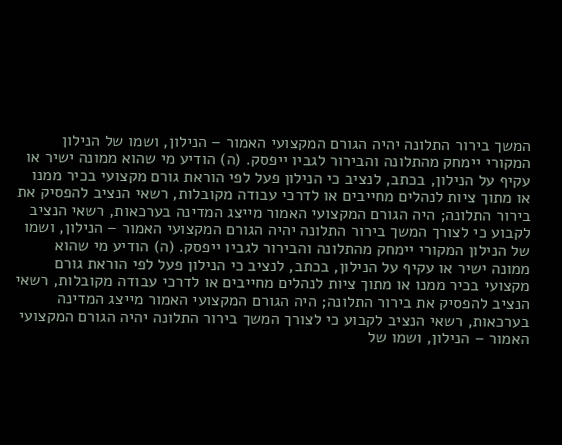המשך בירור התלונה יהיה הגורם המקצועי האמור – הנילון, ושמו של הנילון המקורי יימחק מהתלונה והבירור לגביו ייפסק. (ה) הודיע מי שהוא ממונה ישיר או עקיף על הנילון, בכתב, לנציב כי הנילון פעל לפי הוראת גורם מקצועי בכיר ממנו או מתוך ציות לנהלים מחייבים או לדרכי עבודה מקובלות, רשאי הנציב להפסיק את בירור התלונה; היה הגורם המקצועי האמור מייצג המדינה בערכאות, רשאי הנציב לקבוע כי לצורך המשך בירור התלונה יהיה הגורם המקצועי האמור – הנילון, ושמו של הנילון המקורי יימחק מהתלונה והבירור לגביו ייפסק. (ה) הודיע מי שהוא ממונה ישיר או עקיף על הנילון, בכתב, לנציב כי הנילון פעל לפי הוראת גורם מקצועי בכיר ממנו או מתוך ציות לנהלים מחייבים או לדרכי עבודה מקובלות, רשאי הנציב להפסיק את בירור התלונה; היה הגורם המקצועי האמור מייצג המדינה בערכאות, רשאי הנציב לקבוע כי לצורך המשך בירור התלונה יהיה הגורם המקצועי האמור – הנילון, ושמו של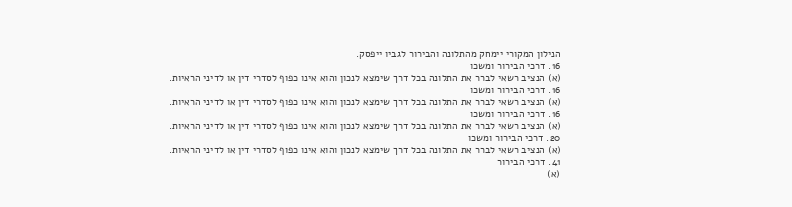הנילון המקורי יימחק מהתלונה והבירור לגביו ייפסק.
16. דרכי הבירור ומשכו
(א) הנציב רשאי לברר את התלונה בכל דרך שימצא לנכון והוא אינו כפוף לסדרי דין או לדיני הראיות. 16. דרכי הבירור ומשכו
(א) הנציב רשאי לברר את התלונה בכל דרך שימצא לנכון והוא אינו כפוף לסדרי דין או לדיני הראיות. 16. דרכי הבירור ומשכו
(א) הנציב רשאי לברר את התלונה בכל דרך שימצא לנכון והוא אינו כפוף לסדרי דין או לדיני הראיות. 20. דרכי הבירור ומשכו
(א) הנציב רשאי לברר את התלונה בכל דרך שימצא לנכון והוא אינו כפוף לסדרי דין או לדיני הראיות. 41. דרכי הבירור
(א)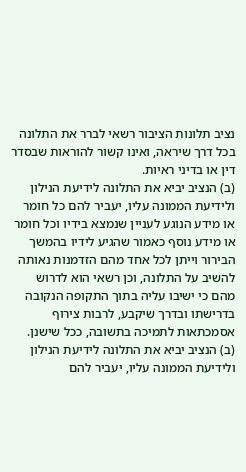נציב תלונות הציבור רשאי לברר את התלונה בכל דרך שיראה, ואינו קשור להוראות שבסדר דין או בדיני ראיות.
(ב) הנציב יביא את התלונה לידיעת הנילון ולידיעת הממונה עליו, יעביר להם כל חומר או מידע הנוגע לעניין שנמצא בידיו וכל חומר או מידע נוסף כאמור שהגיע לידיו בהמשך הבירור וייתן לכל אחד מהם הזדמנות נאותה להשיב על התלונה, וכן רשאי הוא לדרוש מהם כי ישיבו עליה בתוך התקופה הנקובה בדרישתו ובדרך שיקבע, לרבות צירוף אסמכתאות לתמיכה בתשובה, ככל שישנן. (ב) הנציב יביא את התלונה לידיעת הנילון ולידיעת הממונה עליו, יעביר להם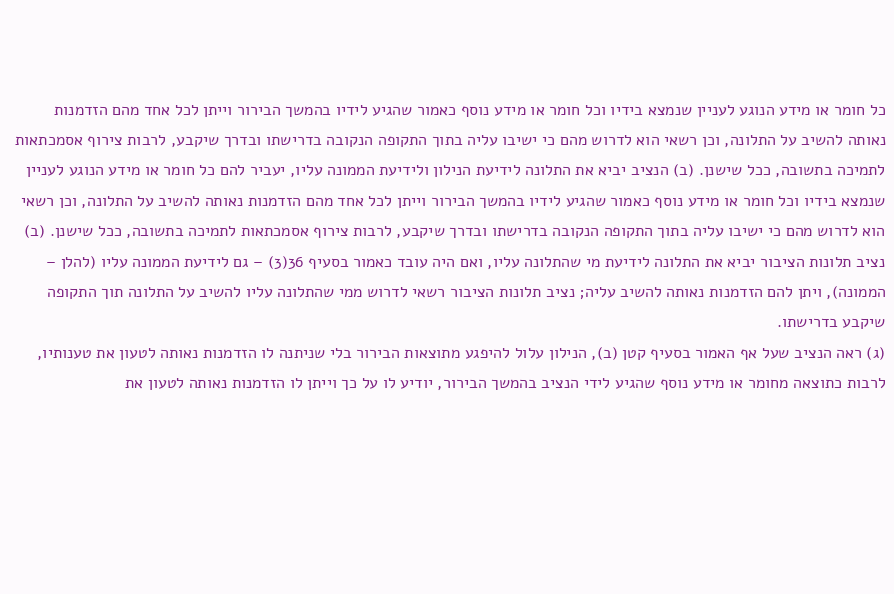כל חומר או מידע הנוגע לעניין שנמצא בידיו וכל חומר או מידע נוסף כאמור שהגיע לידיו בהמשך הבירור וייתן לכל אחד מהם הזדמנות נאותה להשיב על התלונה, וכן רשאי הוא לדרוש מהם כי ישיבו עליה בתוך התקופה הנקובה בדרישתו ובדרך שיקבע, לרבות צירוף אסמכתאות לתמיכה בתשובה, ככל שישנן. (ב) הנציב יביא את התלונה לידיעת הנילון ולידיעת הממונה עליו, יעביר להם כל חומר או מידע הנוגע לעניין שנמצא בידיו וכל חומר או מידע נוסף כאמור שהגיע לידיו בהמשך הבירור וייתן לכל אחד מהם הזדמנות נאותה להשיב על התלונה, וכן רשאי הוא לדרוש מהם כי ישיבו עליה בתוך התקופה הנקובה בדרישתו ובדרך שיקבע, לרבות צירוף אסמכתאות לתמיכה בתשובה, ככל שישנן. (ב) נציב תלונות הציבור יביא את התלונה לידיעת מי שהתלונה עליו, ואם היה עובד כאמור בסעיף 36(3) – גם לידיעת הממונה עליו (להלן – הממונה), ויתן להם הזדמנות נאותה להשיב עליה; נציב תלונות הציבור רשאי לדרוש ממי שהתלונה עליו להשיב על התלונה תוך התקופה שיקבע בדרישתו.
(ג) ראה הנציב שעל אף האמור בסעיף קטן (ב), הנילון עלול להיפגע מתוצאות הבירור בלי שניתנה לו הזדמנות נאותה לטעון את טענותיו, לרבות כתוצאה מחומר או מידע נוסף שהגיע לידי הנציב בהמשך הבירור, יודיע לו על כך וייתן לו הזדמנות נאותה לטעון את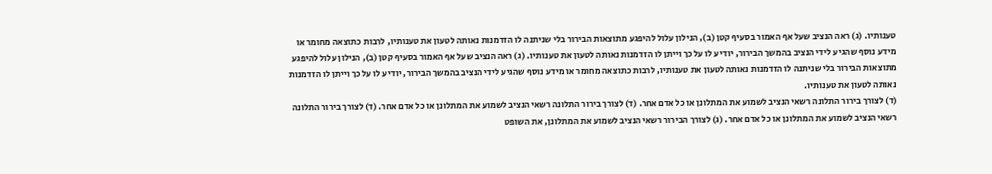טענותיו. (ג) ראה הנציב שעל אף האמור בסעיף קטן (ב), הנילון עלול להיפגע מתוצאות הבירור בלי שניתנה לו הזדמנות נאותה לטעון את טענותיו, לרבות כתוצאה מחומר או מידע נוסף שהגיע לידי הנציב בהמשך הבירור, יודיע לו על כך וייתן לו הזדמנות נאותה לטעון את טענותיו. (ג) ראה הנציב שעל אף האמור בסעיף קטן (ב), הנילון עלול להיפגע מתוצאות הבירור בלי שניתנה לו הזדמנות נאותה לטעון את טענותיו, לרבות כתוצאה מחומר או מידע נוסף שהגיע לידי הנציב בהמשך הבירור, יודיע לו על כך וייתן לו הזדמנות נאותה לטעון את טענותיו.
(ד) לצורך בירור התלונה רשאי הנציב לשמוע את המתלונן או כל אדם אחר. (ד) לצורך בירור התלונה רשאי הנציב לשמוע את המתלונן או כל אדם אחר. (ד) לצורך בירור התלונה רשאי הנציב לשמוע את המתלונן או כל אדם אחר. (ג) לצורך הבירור רשאי הנציב לשמוע את המתלונן, את השופט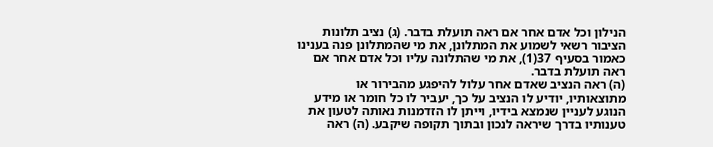הנילון וכל אדם אחר אם ראה תועלת בדבר. (ג) נציב תלונות הציבור רשאי לשמוע את המתלונן, את מי שהמתלונן פנה בענינו כאמור בסעיף 37(1), את מי שהתלונה עליו וכל אדם אחר אם ראה תועלת בדבר.
(ה) ראה הנציב שאדם אחר עלול להיפגע מהבירור או מתוצאותיו, יודיע לו הנציב על כך, יעביר לו כל חומר או מידע הנוגע לעניין שנמצא בידיו, וייתן לו הזדמנות נאותה לטעון את טענותיו בדרך שיראה לנכון ובתוך תקופה שיקבע. (ה) ראה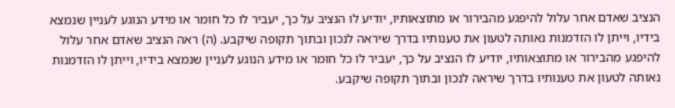הנציב שאדם אחר עלול להיפגע מהבירור או מתוצאותיו, יודיע לו הנציב על כך, יעביר לו כל חומר או מידע הנוגע לעניין שנמצא בידיו, וייתן לו הזדמנות נאותה לטעון את טענותיו בדרך שיראה לנכון ובתוך תקופה שיקבע. (ה) ראה הנציב שאדם אחר עלול להיפגע מהבירור או מתוצאותיו, יודיע לו הנציב על כך, יעביר לו כל חומר או מידע הנוגע לעניין שנמצא בידיו, וייתן לו הזדמנות נאותה לטעון את טענותיו בדרך שיראה לנכון ובתוך תקופה שיקבע.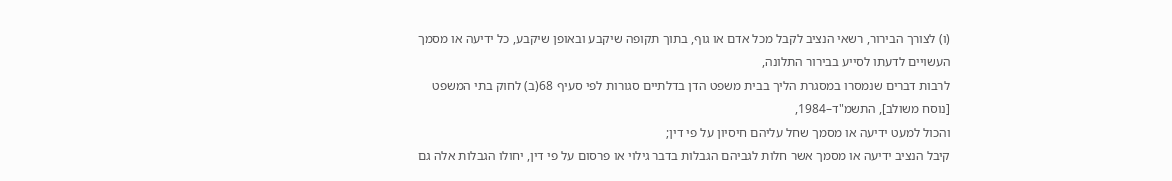(ו) לצורך הבירור, רשאי הנציב לקבל מכל אדם או גוף, בתוך תקופה שיקבע ובאופן שיקבע, כל ידיעה או מסמך העשויים לדעתו לסייע בבירור התלונה,
לרבות דברים שנמסרו במסגרת הליך בבית משפט הדן בדלתיים סגורות לפי סעיף 68(ב) לחוק בתי המשפט [נוסח משולב], התשמ"ד–1984,
והכול למעט ידיעה או מסמך שחל עליהם חיסיון על פי דין;
קיבל הנציב ידיעה או מסמך אשר חלות לגביהם הגבלות בדבר גילוי או פרסום על פי דין, יחולו הגבלות אלה גם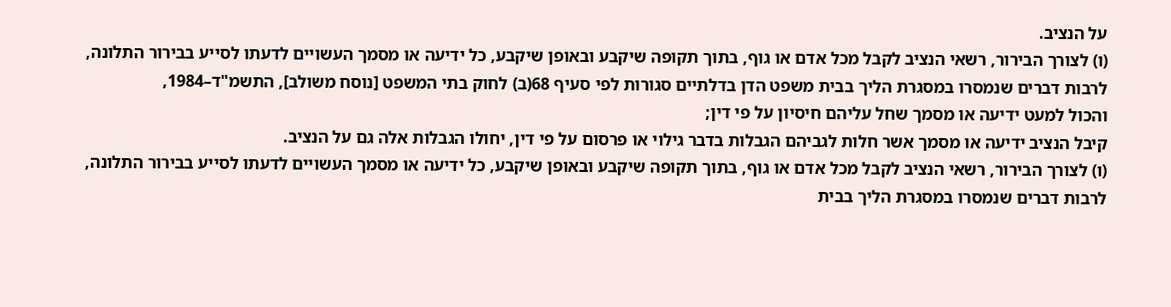על הנציב.
(ו) לצורך הבירור, רשאי הנציב לקבל מכל אדם או גוף, בתוך תקופה שיקבע ובאופן שיקבע, כל ידיעה או מסמך העשויים לדעתו לסייע בבירור התלונה,
לרבות דברים שנמסרו במסגרת הליך בבית משפט הדן בדלתיים סגורות לפי סעיף 68(ב) לחוק בתי המשפט [נוסח משולב], התשמ"ד–1984,
והכול למעט ידיעה או מסמך שחל עליהם חיסיון על פי דין;
קיבל הנציב ידיעה או מסמך אשר חלות לגביהם הגבלות בדבר גילוי או פרסום על פי דין, יחולו הגבלות אלה גם על הנציב.
(ו) לצורך הבירור, רשאי הנציב לקבל מכל אדם או גוף, בתוך תקופה שיקבע ובאופן שיקבע, כל ידיעה או מסמך העשויים לדעתו לסייע בבירור התלונה,
לרבות דברים שנמסרו במסגרת הליך בבית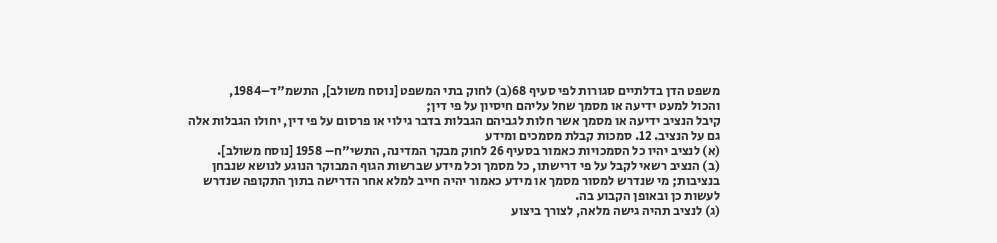משפט הדן בדלתיים סגורות לפי סעיף 68(ב) לחוק בתי המשפט [נוסח משולב], התשמ"ד–1984,
והכול למעט ידיעה או מסמך שחל עליהם חיסיון על פי דין;
קיבל הנציב ידיעה או מסמך אשר חלות לגביהם הגבלות בדבר גילוי או פרסום על פי דין, יחולו הגבלות אלה גם על הנציב. 12. סמכות קבלת מסמכים ומידע
(א) לנציב יהיו כל הסמכויות כאמור בסעיף 26 לחוק מבקר המדינה, התשי"ח– 1958 [נוסח משולב].
(ב) הנציב רשאי לקבל על פי דרישתו, כל מסמך וכל מידע שברשות הגוף המבוקר הנוגע לנושא שנבחן בנציבות; מי שנדרש למסור מסמך או מידע כאמור יהיה חייב למלא אחר הדרישה בתוך התקופה שנדרש לעשות כן ובאופן הקבוע בה.
(ג) לנציב תהיה גישה מלאה, לצורך ביצוע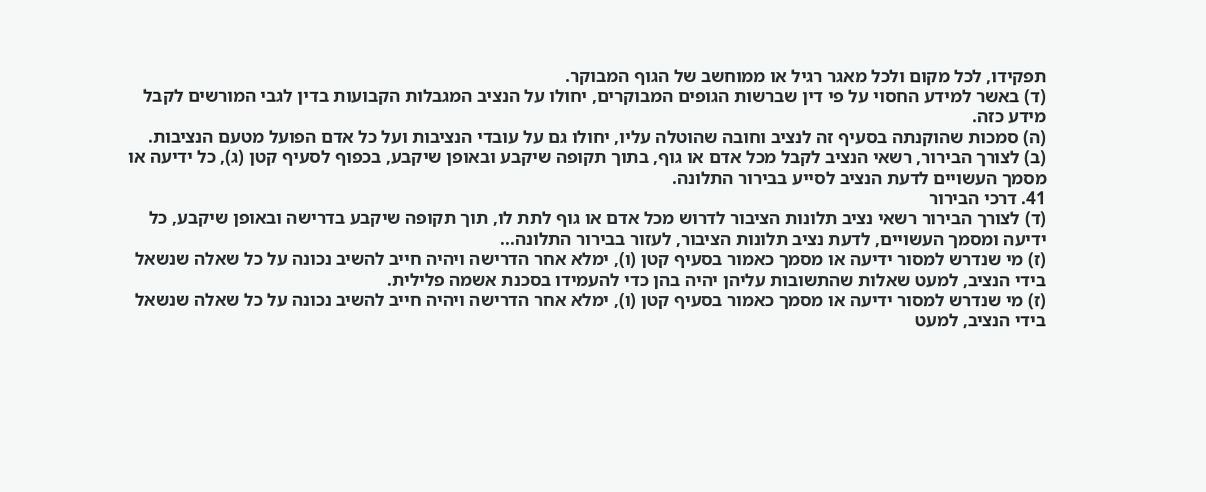תפקידו, לכל מקום ולכל מאגר רגיל או ממוחשב של הגוף המבוקר.
(ד) באשר למידע החסוי על פי דין שברשות הגופים המבוקרים, יחולו על הנציב המגבלות הקבועות בדין לגבי המורשים לקבל מידע כזה.
(ה) סמכות שהוקנתה בסעיף זה לנציב וחובה שהוטלה עליו, יחולו גם על עובדי הנציבות ועל כל אדם הפועל מטעם הנציבות.
(ב) לצורך הבירור, רשאי הנציב לקבל מכל אדם או גוף, בתוך תקופה שיקבע ובאופן שיקבע, בכפוף לסעיף קטן (ג), כל ידיעה או מסמך העשויים לדעת הנציב לסייע בבירור התלונה.
41. דרכי הבירור
(ד) לצורך הבירור רשאי נציב תלונות הציבור לדרוש מכל אדם או גוף לתת לו, תוך תקופה שיקבע בדרישה ובאופן שיקבע, כל ידיעה ומסמך העשויים, לדעת נציב תלונות הציבור, לעזור בבירור התלונה...
(ז) מי שנדרש למסור ידיעה או מסמך כאמור בסעיף קטן (ו), ימלא אחר הדרישה ויהיה חייב להשיב נכונה על כל שאלה שנשאל בידי הנציב, למעט שאלות שהתשובות עליהן יהיה בהן כדי להעמידו בסכנת אשמה פלילית.
(ז) מי שנדרש למסור ידיעה או מסמך כאמור בסעיף קטן (ו), ימלא אחר הדרישה ויהיה חייב להשיב נכונה על כל שאלה שנשאל בידי הנציב, למעט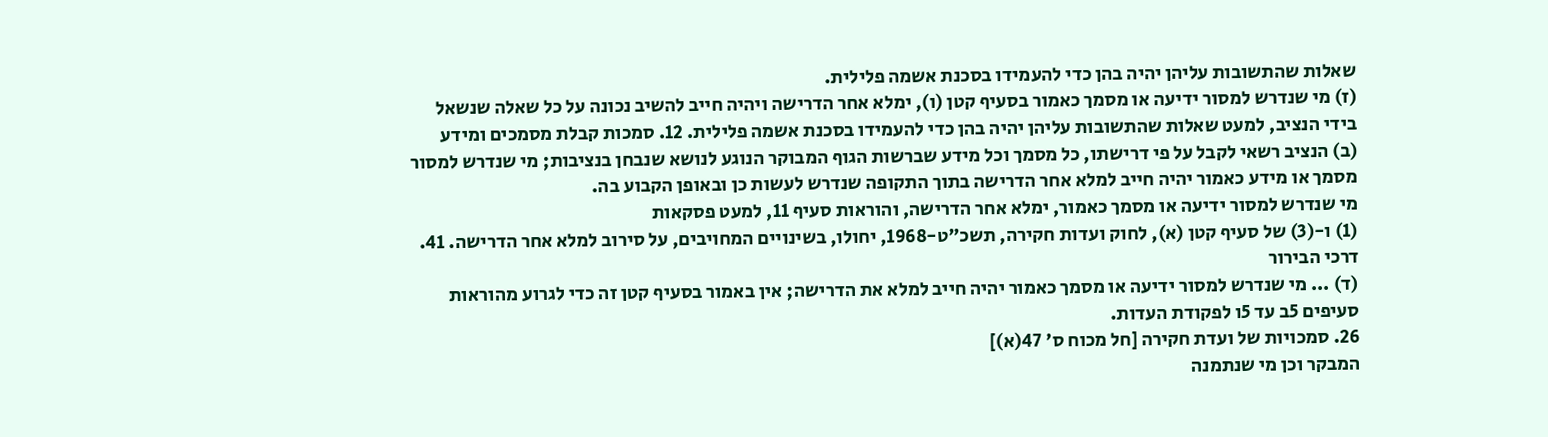שאלות שהתשובות עליהן יהיה בהן כדי להעמידו בסכנת אשמה פלילית.
(ז) מי שנדרש למסור ידיעה או מסמך כאמור בסעיף קטן (ו), ימלא אחר הדרישה ויהיה חייב להשיב נכונה על כל שאלה שנשאל בידי הנציב, למעט שאלות שהתשובות עליהן יהיה בהן כדי להעמידו בסכנת אשמה פלילית. 12. סמכות קבלת מסמכים ומידע
(ב) הנציב רשאי לקבל על פי דרישתו, כל מסמך וכל מידע שברשות הגוף המבוקר הנוגע לנושא שנבחן בנציבות; מי שנדרש למסור מסמך או מידע כאמור יהיה חייב למלא אחר הדרישה בתוך התקופה שנדרש לעשות כן ובאופן הקבוע בה.
מי שנדרש למסור ידיעה או מסמך כאמור, ימלא אחר הדרישה, והוראות סעיף 11, למעט פסקאות
(1) ו-(3) של סעיף קטן (א), לחוק ועדות חקירה, תשכ"ט-1968, יחולו, בשינויים המחויבים, על סירוב למלא אחר הדרישה. 41. דרכי הבירור
(ד) ... מי שנדרש למסור ידיעה או מסמך כאמור יהיה חייב למלא את הדרישה; אין באמור בסעיף קטן זה כדי לגרוע מהוראות סעיפים 5ב עד 5ו לפקודת העדות.
26. סמכויות של ועדת חקירה [חל מכוח ס' 47(א)]
המבקר וכן מי שנתמנה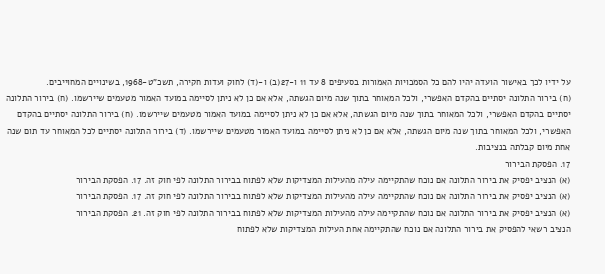על ידיו לכך באישור הועדה יהיו להם כל הסמכויות האמורות בסעיפים 8 עד 11 ו-27(ב) ו-(ד) לחוק ועדות חקירה, תשכ"ט-1968, בשינויים המחוייבים.
(ח) בירור התלונה יסתיים בהקדם האפשרי, ולכל המאוחר בתוך שנה מיום הגשתה, אלא אם כן לא ניתן לסיימה במועד האמור מטעמים שיירשמו. (ח) בירור התלונה יסתיים בהקדם האפשרי, ולכל המאוחר בתוך שנה מיום הגשתה, אלא אם כן לא ניתן לסיימה במועד האמור מטעמים שיירשמו. (ח) בירור התלונה יסתיים בהקדם האפשרי, ולכל המאוחר בתוך שנה מיום הגשתה, אלא אם כן לא ניתן לסיימה במועד האמור מטעמים שיירשמו. (ד) בירור התלונה יסתיים לכל המאוחר עד תום שנה אחת מיום קבלתה בנציבות.
17. הפסקת הבירור
(א) הנציב יפסיק את בירור התלונה אם נוכח שהתקיימה עילה מהעילות המצדיקות שלא לפתוח בבירור התלונה לפי חוק זה. 17. הפסקת הבירור
(א) הנציב יפסיק את בירור התלונה אם נוכח שהתקיימה עילה מהעילות המצדיקות שלא לפתוח בבירור התלונה לפי חוק זה. 17. הפסקת הבירור
(א) הנציב יפסיק את בירור התלונה אם נוכח שהתקיימה עילה מהעילות המצדיקות שלא לפתוח בבירור התלונה לפי חוק זה. 21. הפסקת הבירור
הנציב רשאי להפסיק את בירור התלונה אם נוכח שהתקיימה אחת העילות המצדיקות שלא לפתוח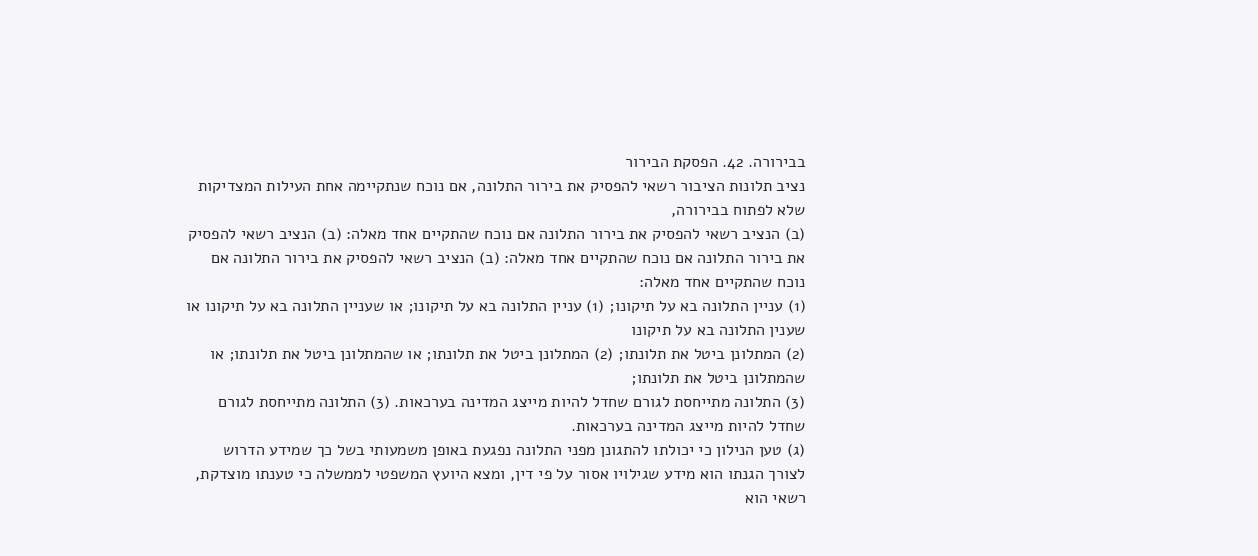בבירורה. 42. הפסקת הבירור
נציב תלונות הציבור רשאי להפסיק את בירור התלונה, אם נוכח שנתקיימה אחת העילות המצדיקות שלא לפתוח בבירורה,
(ב) הנציב רשאי להפסיק את בירור התלונה אם נוכח שהתקיים אחד מאלה: (ב) הנציב רשאי להפסיק את בירור התלונה אם נוכח שהתקיים אחד מאלה: (ב) הנציב רשאי להפסיק את בירור התלונה אם נוכח שהתקיים אחד מאלה:
(1) עניין התלונה בא על תיקונו; (1) עניין התלונה בא על תיקונו; או שעניין התלונה בא על תיקונו או שענין התלונה בא על תיקונו
(2) המתלונן ביטל את תלונתו; (2) המתלונן ביטל את תלונתו; או שהמתלונן ביטל את תלונתו; או שהמתלונן ביטל את תלונתו;
(3) התלונה מתייחסת לגורם שחדל להיות מייצג המדינה בערכאות. (3) התלונה מתייחסת לגורם שחדל להיות מייצג המדינה בערכאות.
(ג) טען הנילון כי יכולתו להתגונן מפני התלונה נפגעת באופן משמעותי בשל כך שמידע הדרוש לצורך הגנתו הוא מידע שגילויו אסור על פי דין, ומצא היועץ המשפטי לממשלה כי טענתו מוצדקת, רשאי הוא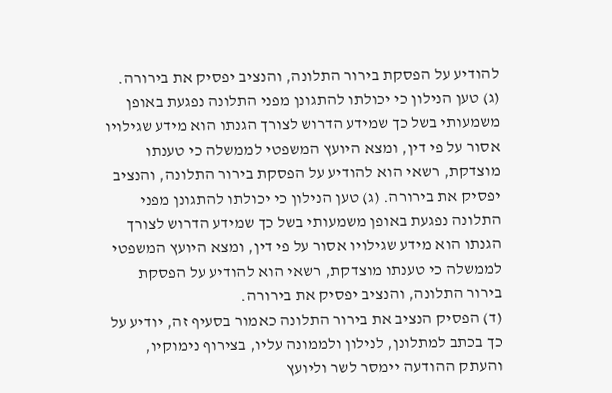להודיע על הפסקת בירור התלונה, והנציב יפסיק את בירורה. (ג) טען הנילון כי יכולתו להתגונן מפני התלונה נפגעת באופן משמעותי בשל כך שמידע הדרוש לצורך הגנתו הוא מידע שגילויו אסור על פי דין, ומצא היועץ המשפטי לממשלה כי טענתו מוצדקת, רשאי הוא להודיע על הפסקת בירור התלונה, והנציב יפסיק את בירורה. (ג) טען הנילון כי יכולתו להתגונן מפני התלונה נפגעת באופן משמעותי בשל כך שמידע הדרוש לצורך הגנתו הוא מידע שגילויו אסור על פי דין, ומצא היועץ המשפטי לממשלה כי טענתו מוצדקת, רשאי הוא להודיע על הפסקת בירור התלונה, והנציב יפסיק את בירורה.
(ד) הפסיק הנציב את בירור התלונה כאמור בסעיף זה, יודיע על כך בכתב למתלונן, לנילון ולממונה עליו, בצירוף נימוקיו, והעתק ההודעה יימסר לשר וליועץ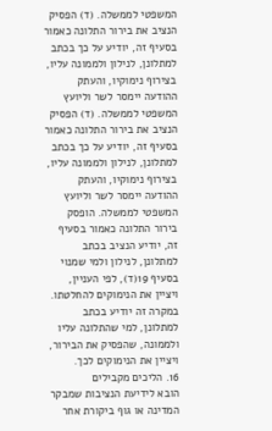המשפטי לממשלה. (ד) הפסיק הנציב את בירור התלונה כאמור בסעיף זה, יודיע על כך בכתב למתלונן, לנילון ולממונה עליו, בצירוף נימוקיו, והעתק ההודעה יימסר לשר וליועץ המשפטי לממשלה. (ד) הפסיק הנציב את בירור התלונה כאמור בסעיף זה, יודיע על כך בכתב למתלונן, לנילון ולממונה עליו, בצירוף נימוקיו, והעתק ההודעה יימסר לשר וליועץ המשפטי לממשלה. הופסק בירור התלונה כאמור בסעיף זה, יודיע הנציב בכתב למתלונן, לנילון ולמי שמנוי בסעיף 19(ד), לפי העניין, ויציין את הנימוקים להחלטתו.
במקרה זה יודיע בכתב למתלונן, למי שהתלונה עליו ולממונה, שהפסיק את הבירור, ויציין את הנימוקים לכך.
16. הליכים מקבילים
הובא לידיעת הנציבות שמבקר המדינה או גוף ביקורת אחר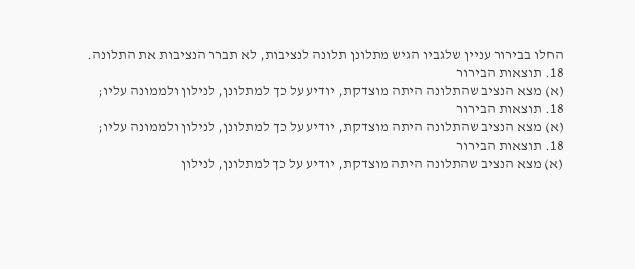החלו בבירור עניין שלגביו הגיש מתלונן תלונה לנציבות, לא תברר הנציבות את התלונה.
18. תוצאות הבירור
(א) מצא הנציב שהתלונה היתה מוצדקת, יודיע על כך למתלונן, לנילון ולממונה עליו;
18. תוצאות הבירור
(א) מצא הנציב שהתלונה היתה מוצדקת, יודיע על כך למתלונן, לנילון ולממונה עליו;
18. תוצאות הבירור
(א) מצא הנציב שהתלונה היתה מוצדקת, יודיע על כך למתלונן, לנילון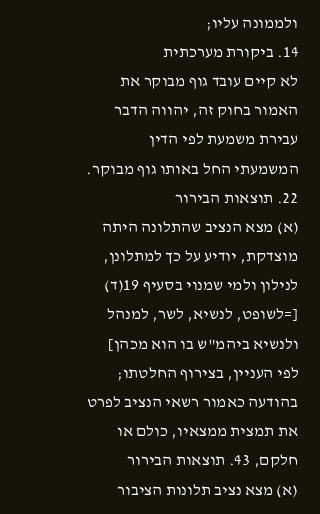ולממונה עליו;
14. ביקורת מערכתית
לא קיים עובד גוף מבוקר את האמור בחוק זה, יהווה הדבר עבירת משמעת לפי הדין המשמעתי החל באותו גוף מבוקר. 22. תוצאות הבירור
(א) מצא הנציב שהתלונה היתה מוצדקת, יודיע על כך למתלונן, לנילון ולמי שמנוי בסעיף 19(ד) [=לשופט, לנשיא, לשר, למנהל ולנשיא ביהמ"ש בו הוא מכהן] לפי העניין, בצירוף החלטתו;
בהודעה כאמור רשאי הנציב לפרט את תמצית ממצאיו, כולם או חלקם, 43. תוצאות הבירור
(א) מצא נציב תלונות הציבור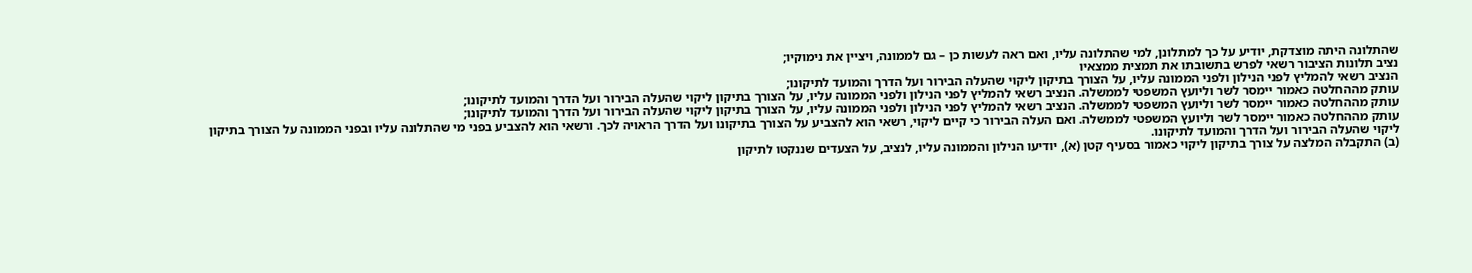שהתלונה היתה מוצדקת, יודיע על כך למתלונן, למי שהתלונה עליו, ואם ראה לעשות כן – גם לממונה, ויציין את נימוקיו;
נציב תלונות הציבור רשאי לפרש בתשובתו את תמצית ממצאיו
הנציב רשאי להמליץ לפני הנילון ולפני הממונה עליו, על הצורך בתיקון ליקוי שהעלה הבירור ועל הדרך והמועד לתיקונו;
עותק מההחלטה כאמור יימסר לשר וליועץ המשפטי לממשלה. הנציב רשאי להמליץ לפני הנילון ולפני הממונה עליו, על הצורך בתיקון ליקוי שהעלה הבירור ועל הדרך והמועד לתיקונו;
עותק מההחלטה כאמור יימסר לשר וליועץ המשפטי לממשלה. הנציב רשאי להמליץ לפני הנילון ולפני הממונה עליו, על הצורך בתיקון ליקוי שהעלה הבירור ועל הדרך והמועד לתיקונו;
עותק מההחלטה כאמור יימסר לשר וליועץ המשפטי לממשלה. ואם העלה הבירור כי קיים ליקוי, רשאי הוא להצביע על הצורך בתיקונו ועל הדרך הראויה לכך. ורשאי הוא להצביע בפני מי שהתלונה עליו ובפני הממונה על הצורך בתיקון ליקוי שהעלה הבירור ועל הדרך והמועד לתיקונו.
(ב) התקבלה המלצה על צורך בתיקון ליקוי כאמור בסעיף קטן (א), יודיעו הנילון והממונה עליו, לנציב, על הצעדים שננקטו לתיקון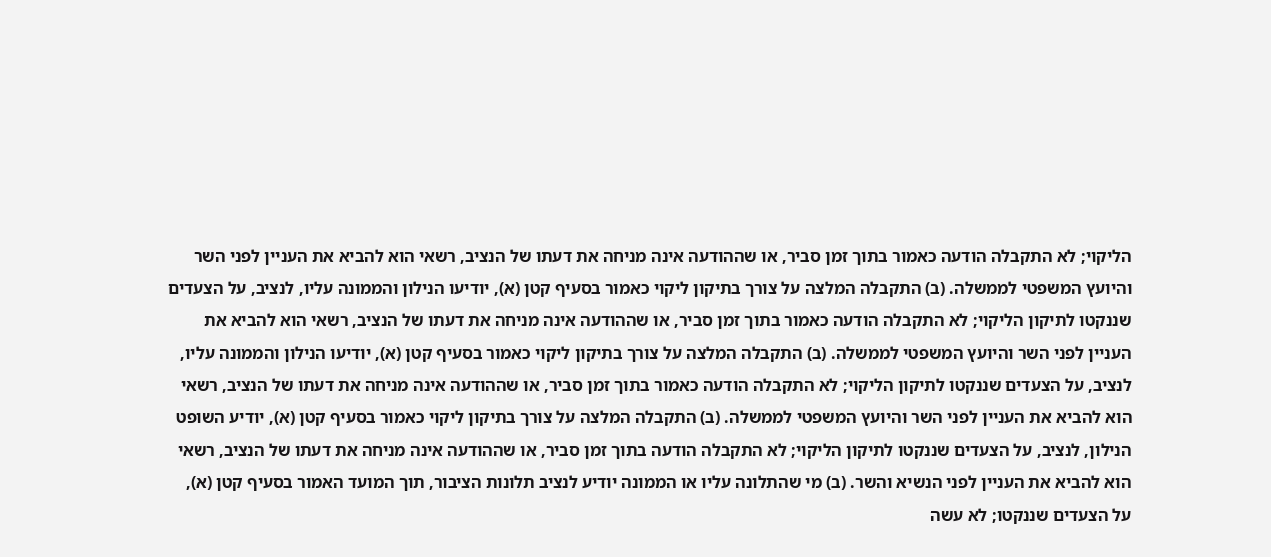הליקוי; לא התקבלה הודעה כאמור בתוך זמן סביר, או שההודעה אינה מניחה את דעתו של הנציב, רשאי הוא להביא את העניין לפני השר והיועץ המשפטי לממשלה. (ב) התקבלה המלצה על צורך בתיקון ליקוי כאמור בסעיף קטן (א), יודיעו הנילון והממונה עליו, לנציב, על הצעדים שננקטו לתיקון הליקוי; לא התקבלה הודעה כאמור בתוך זמן סביר, או שההודעה אינה מניחה את דעתו של הנציב, רשאי הוא להביא את העניין לפני השר והיועץ המשפטי לממשלה. (ב) התקבלה המלצה על צורך בתיקון ליקוי כאמור בסעיף קטן (א), יודיעו הנילון והממונה עליו, לנציב, על הצעדים שננקטו לתיקון הליקוי; לא התקבלה הודעה כאמור בתוך זמן סביר, או שההודעה אינה מניחה את דעתו של הנציב, רשאי הוא להביא את העניין לפני השר והיועץ המשפטי לממשלה. (ב) התקבלה המלצה על צורך בתיקון ליקוי כאמור בסעיף קטן (א), יודיע השופט הנילון, לנציב, על הצעדים שננקטו לתיקון הליקוי; לא התקבלה הודעה בתוך זמן סביר, או שההודעה אינה מניחה את דעתו של הנציב, רשאי הוא להביא את העניין לפני הנשיא והשר. (ב) מי שהתלונה עליו או הממונה יודיע לנציב תלונות הציבור, תוך המועד האמור בסעיף קטן (א), על הצעדים שננקטו; לא עשה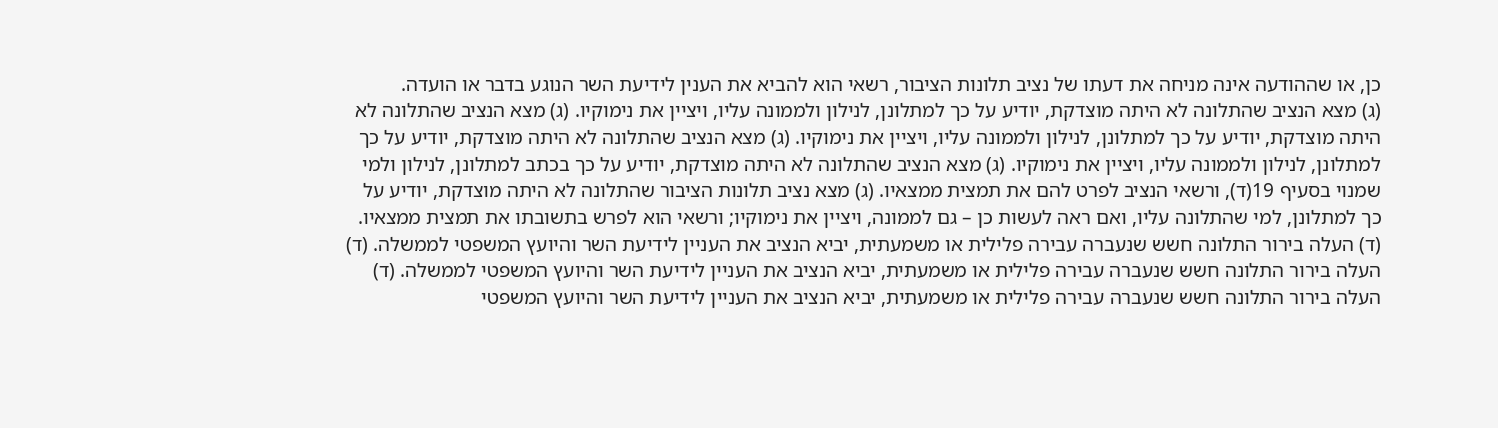כן, או שההודעה אינה מניחה את דעתו של נציב תלונות הציבור, רשאי הוא להביא את הענין לידיעת השר הנוגע בדבר או הועדה.
(ג) מצא הנציב שהתלונה לא היתה מוצדקת, יודיע על כך למתלונן, לנילון ולממונה עליו, ויציין את נימוקיו. (ג) מצא הנציב שהתלונה לא היתה מוצדקת, יודיע על כך למתלונן, לנילון ולממונה עליו, ויציין את נימוקיו. (ג) מצא הנציב שהתלונה לא היתה מוצדקת, יודיע על כך למתלונן, לנילון ולממונה עליו, ויציין את נימוקיו. (ג) מצא הנציב שהתלונה לא היתה מוצדקת, יודיע על כך בכתב למתלונן, לנילון ולמי שמנוי בסעיף 19(ד), ורשאי הנציב לפרט להם את תמצית ממצאיו. (ג) מצא נציב תלונות הציבור שהתלונה לא היתה מוצדקת, יודיע על כך למתלונן, למי שהתלונה עליו, ואם ראה לעשות כן – גם לממונה, ויציין את נימוקיו; ורשאי הוא לפרש בתשובתו את תמצית ממצאיו.
(ד) העלה בירור התלונה חשש שנעברה עבירה פלילית או משמעתית, יביא הנציב את העניין לידיעת השר והיועץ המשפטי לממשלה. (ד) העלה בירור התלונה חשש שנעברה עבירה פלילית או משמעתית, יביא הנציב את העניין לידיעת השר והיועץ המשפטי לממשלה. (ד) העלה בירור התלונה חשש שנעברה עבירה פלילית או משמעתית, יביא הנציב את העניין לידיעת השר והיועץ המשפטי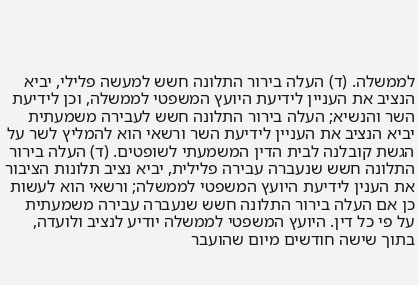לממשלה. (ד) העלה בירור התלונה חשש למעשה פלילי, יביא הנציב את העניין לידיעת היועץ המשפטי לממשלה, וכן לידיעת השר והנשיא; העלה בירור התלונה חשש לעבירה משמעתית יביא הנציב את העניין לידיעת השר ורשאי הוא להמליץ לשר על הגשת קובלנה לבית הדין המשמעתי לשופטים. (ד) העלה בירור התלונה חשש שנעברה עבירה פלילית, יביא נציב תלונות הציבור את הענין לידיעת היועץ המשפטי לממשלה; ורשאי הוא לעשות כן אם העלה בירור התלונה חשש שנעברה עבירה משמעתית על פי כל דין. היועץ המשפטי לממשלה יודיע לנציב ולועדה, בתוך שישה חודשים מיום שהועבר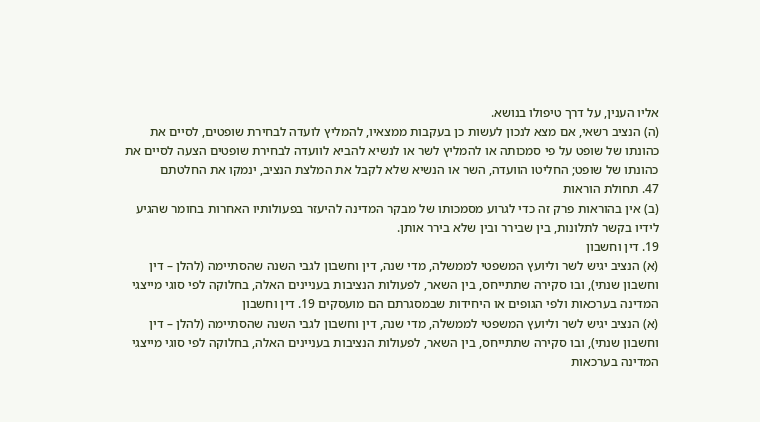אליו הענין, על דרך טיפולו בנושא.
(ה) הנציב רשאי, אם מצא לנכון לעשות כן בעקבות ממצאיו, להמליץ לועדה לבחירת שופטים, לסיים את כהונתו של שופט על פי סמכותה או להמליץ לשר או לנשיא להביא לוועדה לבחירת שופטים הצעה לסיים את כהונתו של שופט; החליטו הוועדה, השר או הנשיא שלא לקבל את המלצת הנציב, ינמקו את החלטתם
47. תחולת הוראות
(ב) אין בהוראות פרק זה כדי לגרוע מסמכותו של מבקר המדינה להיעזר בפעולותיו האחרות בחומר שהגיע לידיו בקשר לתלונות, בין שבירר ובין שלא בירר אותן.
19. דין וחשבון
(א) הנציב יגיש לשר וליועץ המשפטי לממשלה, מדי שנה, דין וחשבון לגבי השנה שהסתיימה (להלן – דין וחשבון שנתי), ובו סקירה שתתייחס, בין השאר, לפעולות הנציבות בעניינים האלה, בחלוקה לפי סוגי מייצגי המדינה בערכאות ולפי הגופים או היחידות שבמסגרתם הם מועסקים 19. דין וחשבון
(א) הנציב יגיש לשר וליועץ המשפטי לממשלה, מדי שנה, דין וחשבון לגבי השנה שהסתיימה (להלן – דין וחשבון שנתי), ובו סקירה שתתייחס, בין השאר, לפעולות הנציבות בעניינים האלה, בחלוקה לפי סוגי מייצגי המדינה בערכאות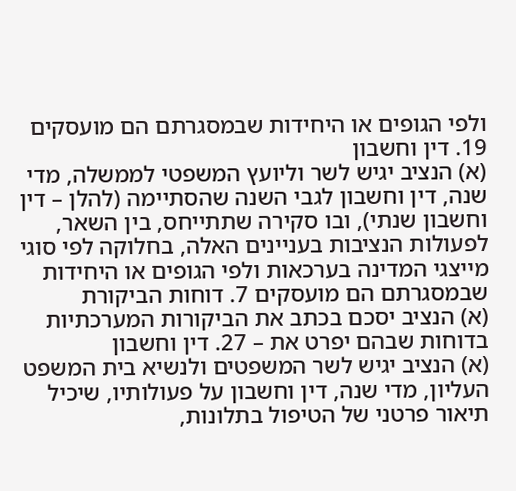ולפי הגופים או היחידות שבמסגרתם הם מועסקים 19. דין וחשבון
(א) הנציב יגיש לשר וליועץ המשפטי לממשלה, מדי שנה, דין וחשבון לגבי השנה שהסתיימה (להלן – דין וחשבון שנתי), ובו סקירה שתתייחס, בין השאר, לפעולות הנציבות בעניינים האלה, בחלוקה לפי סוגי מייצגי המדינה בערכאות ולפי הגופים או היחידות שבמסגרתם הם מועסקים 7. דוחות הביקורת
(א) הנציב יסכם בכתב את הביקורות המערכתיות בדוחות שבהם יפרט את – 27. דין וחשבון
(א) הנציב יגיש לשר המשפטים ולנשיא בית המשפט העליון, מדי שנה, דין וחשבון על פעולותיו, שיכיל תיאור פרטני של הטיפול בתלונות,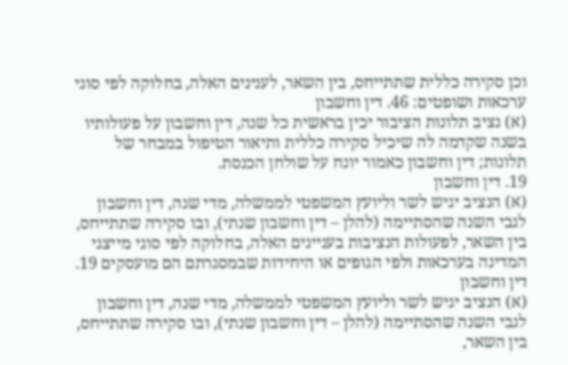וכן סקירה כללית שתתייחס, בין השאר, לענינים האלה, בחלוקה לפי סוגי ערכאות ושופטים: 46. דין וחשבון
(א) נציב תלונות הציבור יכין בראשית כל שנה, דין וחשבון על פעולותיו בשנה שקדמה לה שיכיל סקירה כללית ותיאור הטיפול במבחר של תלונות; דין וחשבון כאמור יונח על שולחן הכנסת.
19. דין וחשבון
(א) הנציב יגיש לשר וליועץ המשפטי לממשלה, מדי שנה, דין וחשבון לגבי השנה שהסתיימה (להלן – דין וחשבון שנתי), ובו סקירה שתתייחס, בין השאר, לפעולות הנציבות בעניינים האלה, בחלוקה לפי סוגי מייצגי המדינה בערכאות ולפי הגופים או היחידות שבמסגרתם הם מועסקים 19. דין וחשבון
(א) הנציב יגיש לשר וליועץ המשפטי לממשלה, מדי שנה, דין וחשבון לגבי השנה שהסתיימה (להלן – דין וחשבון שנתי), ובו סקירה שתתייחס, בין השאר,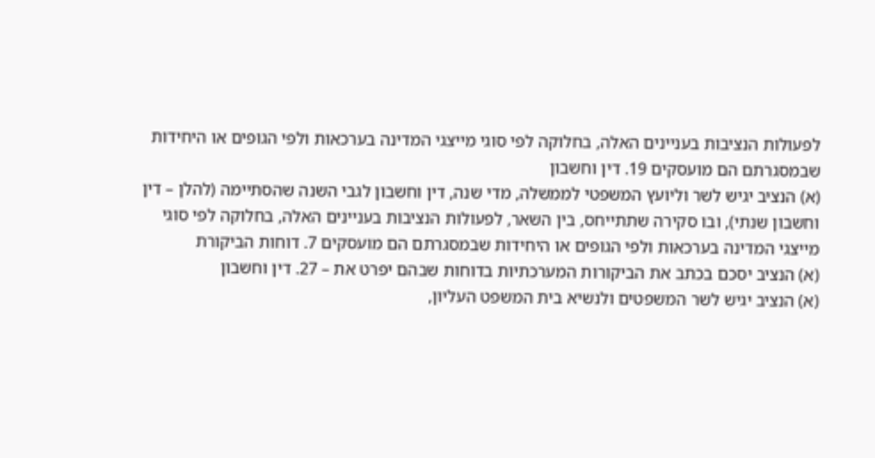לפעולות הנציבות בעניינים האלה, בחלוקה לפי סוגי מייצגי המדינה בערכאות ולפי הגופים או היחידות שבמסגרתם הם מועסקים 19. דין וחשבון
(א) הנציב יגיש לשר וליועץ המשפטי לממשלה, מדי שנה, דין וחשבון לגבי השנה שהסתיימה (להלן – דין וחשבון שנתי), ובו סקירה שתתייחס, בין השאר, לפעולות הנציבות בעניינים האלה, בחלוקה לפי סוגי מייצגי המדינה בערכאות ולפי הגופים או היחידות שבמסגרתם הם מועסקים 7. דוחות הביקורת
(א) הנציב יסכם בכתב את הביקורות המערכתיות בדוחות שבהם יפרט את – 27. דין וחשבון
(א) הנציב יגיש לשר המשפטים ולנשיא בית המשפט העליון,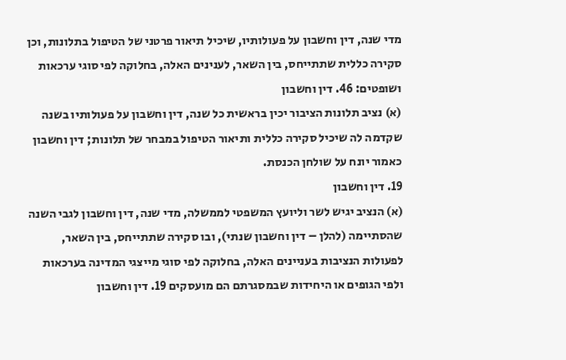מדי שנה, דין וחשבון על פעולותיו, שיכיל תיאור פרטני של הטיפול בתלונות, וכן סקירה כללית שתתייחס, בין השאר, לענינים האלה, בחלוקה לפי סוגי ערכאות ושופטים: 46. דין וחשבון
(א) נציב תלונות הציבור יכין בראשית כל שנה, דין וחשבון על פעולותיו בשנה שקדמה לה שיכיל סקירה כללית ותיאור הטיפול במבחר של תלונות; דין וחשבון כאמור יונח על שולחן הכנסת.
19. דין וחשבון
(א) הנציב יגיש לשר וליועץ המשפטי לממשלה, מדי שנה, דין וחשבון לגבי השנה שהסתיימה (להלן – דין וחשבון שנתי), ובו סקירה שתתייחס, בין השאר, לפעולות הנציבות בעניינים האלה, בחלוקה לפי סוגי מייצגי המדינה בערכאות ולפי הגופים או היחידות שבמסגרתם הם מועסקים 19. דין וחשבון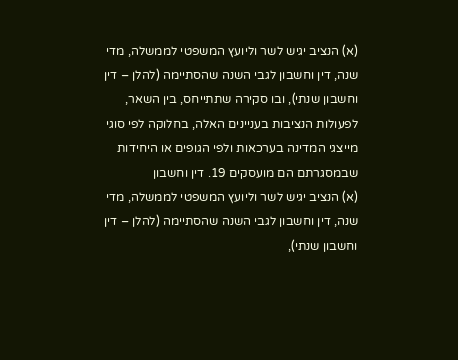(א) הנציב יגיש לשר וליועץ המשפטי לממשלה, מדי שנה, דין וחשבון לגבי השנה שהסתיימה (להלן – דין וחשבון שנתי), ובו סקירה שתתייחס, בין השאר, לפעולות הנציבות בעניינים האלה, בחלוקה לפי סוגי מייצגי המדינה בערכאות ולפי הגופים או היחידות שבמסגרתם הם מועסקים 19. דין וחשבון
(א) הנציב יגיש לשר וליועץ המשפטי לממשלה, מדי שנה, דין וחשבון לגבי השנה שהסתיימה (להלן – דין וחשבון שנתי),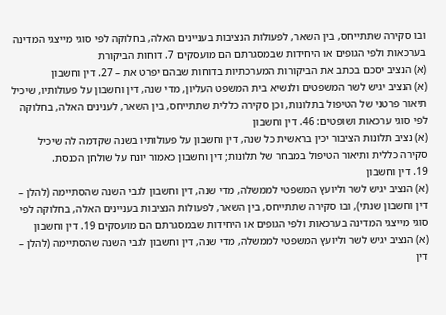ובו סקירה שתתייחס, בין השאר, לפעולות הנציבות בעניינים האלה, בחלוקה לפי סוגי מייצגי המדינה בערכאות ולפי הגופים או היחידות שבמסגרתם הם מועסקים 7. דוחות הביקורת
(א) הנציב יסכם בכתב את הביקורות המערכתיות בדוחות שבהם יפרט את – 27. דין וחשבון
(א) הנציב יגיש לשר המשפטים ולנשיא בית המשפט העליון, מדי שנה, דין וחשבון על פעולותיו, שיכיל תיאור פרטני של הטיפול בתלונות, וכן סקירה כללית שתתייחס, בין השאר, לענינים האלה, בחלוקה לפי סוגי ערכאות ושופטים: 46. דין וחשבון
(א) נציב תלונות הציבור יכין בראשית כל שנה, דין וחשבון על פעולותיו בשנה שקדמה לה שיכיל סקירה כללית ותיאור הטיפול במבחר של תלונות; דין וחשבון כאמור יונח על שולחן הכנסת.
19. דין וחשבון
(א) הנציב יגיש לשר וליועץ המשפטי לממשלה, מדי שנה, דין וחשבון לגבי השנה שהסתיימה (להלן – דין וחשבון שנתי), ובו סקירה שתתייחס, בין השאר, לפעולות הנציבות בעניינים האלה, בחלוקה לפי סוגי מייצגי המדינה בערכאות ולפי הגופים או היחידות שבמסגרתם הם מועסקים 19. דין וחשבון
(א) הנציב יגיש לשר וליועץ המשפטי לממשלה, מדי שנה, דין וחשבון לגבי השנה שהסתיימה (להלן – דין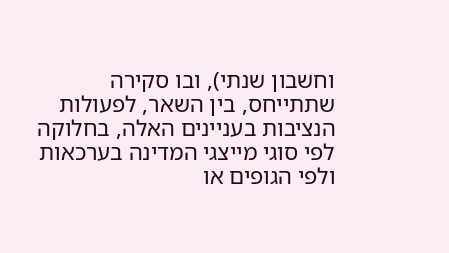וחשבון שנתי), ובו סקירה שתתייחס, בין השאר, לפעולות הנציבות בעניינים האלה, בחלוקה לפי סוגי מייצגי המדינה בערכאות ולפי הגופים או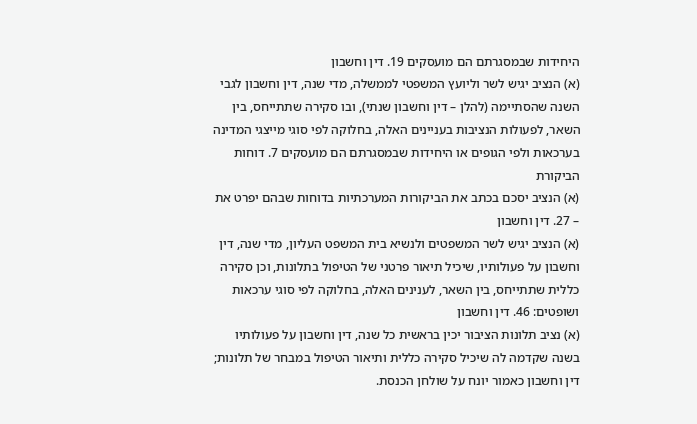היחידות שבמסגרתם הם מועסקים 19. דין וחשבון
(א) הנציב יגיש לשר וליועץ המשפטי לממשלה, מדי שנה, דין וחשבון לגבי השנה שהסתיימה (להלן – דין וחשבון שנתי), ובו סקירה שתתייחס, בין השאר, לפעולות הנציבות בעניינים האלה, בחלוקה לפי סוגי מייצגי המדינה בערכאות ולפי הגופים או היחידות שבמסגרתם הם מועסקים 7. דוחות הביקורת
(א) הנציב יסכם בכתב את הביקורות המערכתיות בדוחות שבהם יפרט את – 27. דין וחשבון
(א) הנציב יגיש לשר המשפטים ולנשיא בית המשפט העליון, מדי שנה, דין וחשבון על פעולותיו, שיכיל תיאור פרטני של הטיפול בתלונות, וכן סקירה כללית שתתייחס, בין השאר, לענינים האלה, בחלוקה לפי סוגי ערכאות ושופטים: 46. דין וחשבון
(א) נציב תלונות הציבור יכין בראשית כל שנה, דין וחשבון על פעולותיו בשנה שקדמה לה שיכיל סקירה כללית ותיאור הטיפול במבחר של תלונות; דין וחשבון כאמור יונח על שולחן הכנסת.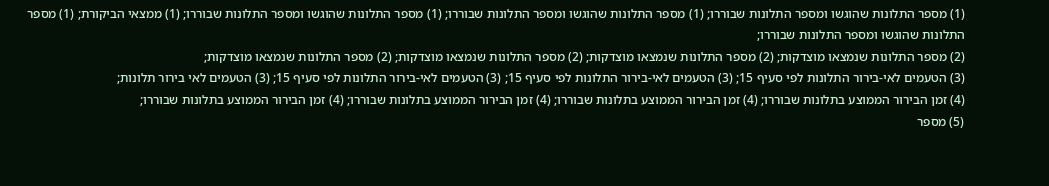(1) מספר התלונות שהוגשו ומספר התלונות שבוררו; (1) מספר התלונות שהוגשו ומספר התלונות שבוררו; (1) מספר התלונות שהוגשו ומספר התלונות שבוררו; (1) ממצאי הביקורת; (1) מספר התלונות שהוגשו ומספר התלונות שבוררו;
(2) מספר התלונות שנמצאו מוצדקות; (2) מספר התלונות שנמצאו מוצדקות; (2) מספר התלונות שנמצאו מוצדקות; (2) מספר התלונות שנמצאו מוצדקות;
(3) הטעמים לאי-בירור התלונות לפי סעיף 15; (3) הטעמים לאי-בירור התלונות לפי סעיף 15; (3) הטעמים לאי-בירור התלונות לפי סעיף 15; (3) הטעמים לאי בירור תלונות;
(4) זמן הבירור הממוצע בתלונות שבוררו; (4) זמן הבירור הממוצע בתלונות שבוררו; (4) זמן הבירור הממוצע בתלונות שבוררו; (4) זמן הבירור הממוצע בתלונות שבוררו;
(5) מספר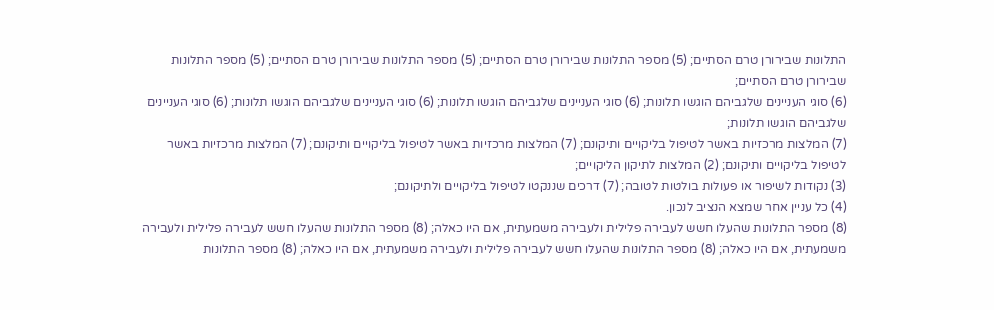התלונות שבירורן טרם הסתיים; (5) מספר התלונות שבירורן טרם הסתיים; (5) מספר התלונות שבירורן טרם הסתיים; (5) מספר התלונות שבירורן טרם הסתיים;
(6) סוגי העניינים שלגביהם הוגשו תלונות; (6) סוגי העניינים שלגביהם הוגשו תלונות; (6) סוגי העניינים שלגביהם הוגשו תלונות; (6) סוגי העניינים שלגביהם הוגשו תלונות;
(7) המלצות מרכזיות באשר לטיפול בליקויים ותיקונם; (7) המלצות מרכזיות באשר לטיפול בליקויים ותיקונם; (7) המלצות מרכזיות באשר לטיפול בליקויים ותיקונם; (2) המלצות לתיקון הליקויים;
(3) נקודות לשיפור או פעולות בולטות לטובה; (7) דרכים שננקטו לטיפול בליקויים ולתיקונם;
(4) כל עניין אחר שמצא הנציב לנכון.
(8) מספר התלונות שהעלו חשש לעבירה פלילית ולעבירה משמעתית, אם היו כאלה; (8) מספר התלונות שהעלו חשש לעבירה פלילית ולעבירה משמעתית, אם היו כאלה; (8) מספר התלונות שהעלו חשש לעבירה פלילית ולעבירה משמעתית, אם היו כאלה; (8) מספר התלונות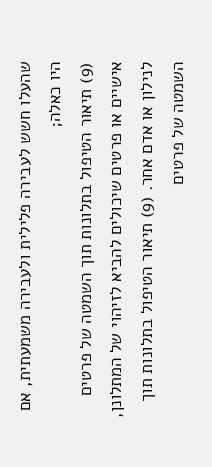שהעלו חשש לעבירה פלילית ולעבירה משמעתית, אם היו כאלה;
(9) תיאור הטיפול בתלונות תוך השמטה של פרטים אישיים או פרטים שיכולים להביא לזיהוי של המתלונן, לנילון או אדם אחר. (9) תיאור הטיפול בתלונות תוך השמטה של פרטים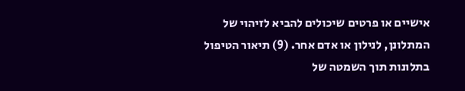אישיים או פרטים שיכולים להביא לזיהוי של המתלונן, לנילון או אדם אחר. (9) תיאור הטיפול בתלונות תוך השמטה של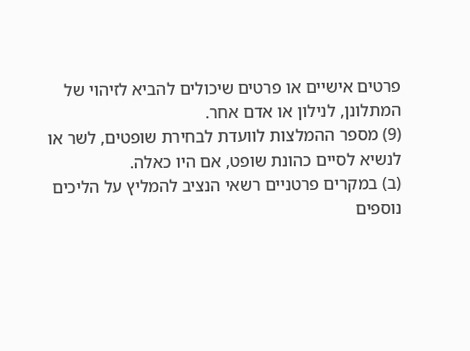פרטים אישיים או פרטים שיכולים להביא לזיהוי של המתלונן, לנילון או אדם אחר.
(9) מספר ההמלצות לוועדת לבחירת שופטים, לשר או לנשיא לסיים כהונת שופט, אם היו כאלה.
(ב) במקרים פרטניים רשאי הנציב להמליץ על הליכים נוספים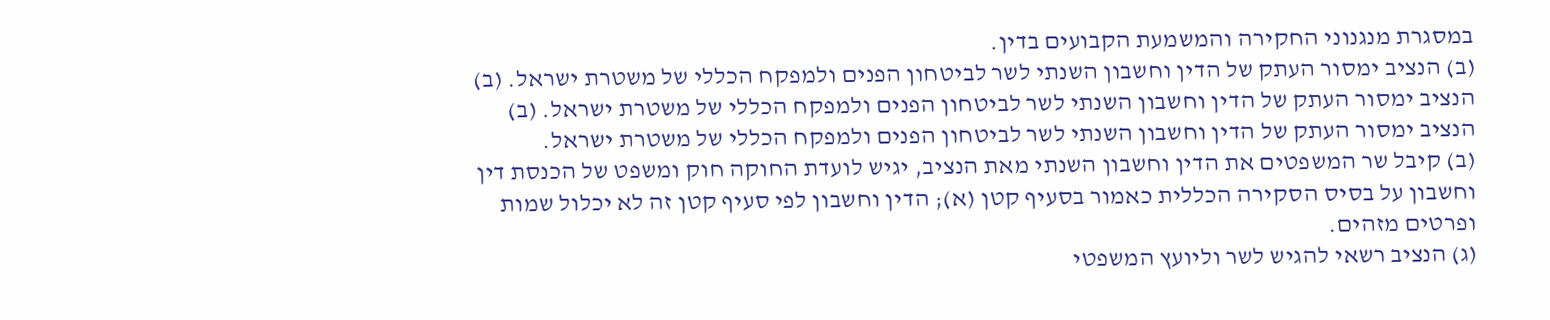במסגרת מנגנוני החקירה והמשמעת הקבועים בדין.
(ב) הנציב ימסור העתק של הדין וחשבון השנתי לשר לביטחון הפנים ולמפקח הכללי של משטרת ישראל. (ב) הנציב ימסור העתק של הדין וחשבון השנתי לשר לביטחון הפנים ולמפקח הכללי של משטרת ישראל. (ב) הנציב ימסור העתק של הדין וחשבון השנתי לשר לביטחון הפנים ולמפקח הכללי של משטרת ישראל.
(ב) קיבל שר המשפטים את הדין וחשבון השנתי מאת הנציב, יגיש לועדת החוקה חוק ומשפט של הכנסת דין וחשבון על בסיס הסקירה הכללית כאמור בסעיף קטן (א); הדין וחשבון לפי סעיף קטן זה לא יכלול שמות ופרטים מזהים.
(ג) הנציב רשאי להגיש לשר וליועץ המשפטי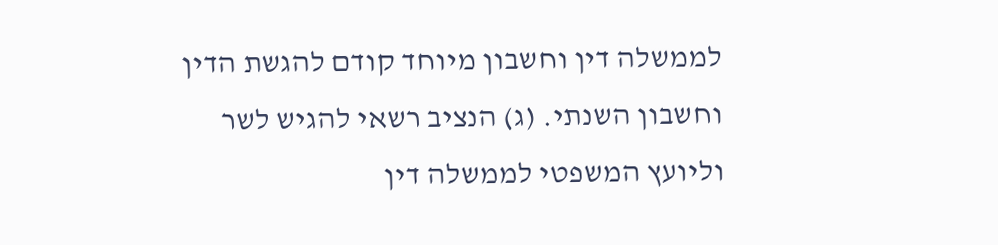לממשלה דין וחשבון מיוחד קודם להגשת הדין וחשבון השנתי. (ג) הנציב רשאי להגיש לשר וליועץ המשפטי לממשלה דין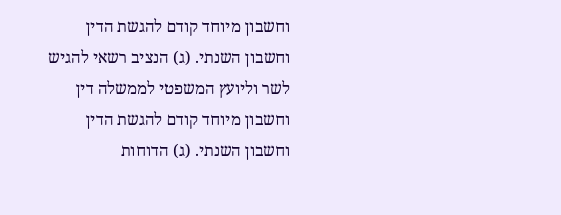וחשבון מיוחד קודם להגשת הדין וחשבון השנתי. (ג) הנציב רשאי להגיש לשר וליועץ המשפטי לממשלה דין וחשבון מיוחד קודם להגשת הדין וחשבון השנתי. (ג) הדוחות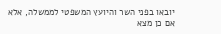יובאו בפני השר והיועץ המשפטי לממשלה, אלא אם כן מצא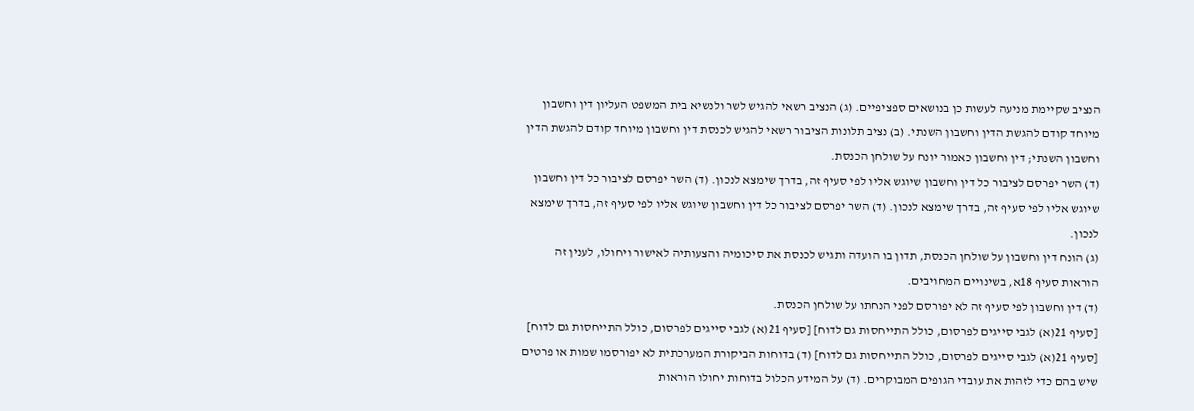הנציב שקיימת מניעה לעשות כן בנושאים ספציפיים. (ג) הנציב רשאי להגיש לשר ולנשיא בית המשפט העליון דין וחשבון מיוחד קודם להגשת הדין וחשבון השנתי. (ב) נציב תלונות הציבור רשאי להגיש לכנסת דין וחשבון מיוחד קודם להגשת הדין וחשבון השנתי; דין וחשבון כאמור יונח על שולחן הכנסת.
(ד) השר יפרסם לציבור כל דין וחשבון שיוגש אליו לפי סעיף זה, בדרך שימצא לנכון. (ד) השר יפרסם לציבור כל דין וחשבון שיוגש אליו לפי סעיף זה, בדרך שימצא לנכון. (ד) השר יפרסם לציבור כל דין וחשבון שיוגש אליו לפי סעיף זה, בדרך שימצא לנכון.
(ג) הונח דין וחשבון על שולחן הכנסת, תדון בו הועדה ותגיש לכנסת את סיכומיה והצעותיה לאישור ויחולו, לענין זה הוראות סעיף 18א, בשינויים המחויבים.
(ד) דין וחשבון לפי סעיף זה לא יפורסם לפני הנחתו על שולחן הכנסת.
[סעיף 21(א) לגבי סייגים לפרסום, כולל התייחסות גם לדוח] [סעיף 21(א) לגבי סייגים לפרסום, כולל התייחסות גם לדוח] [סעיף 21(א) לגבי סייגים לפרסום, כולל התייחסות גם לדוח] (ד) בדוחות הביקורת המערכתית לא יפורסמו שמות או פרטים שיש בהם כדי לזהות את עובדי הגופים המבוקרים. (ד) על המידע הכלול בדוחות יחולו הוראות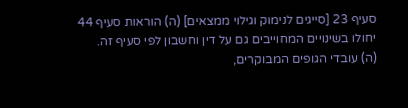סעיף 23 [סייגים לנימוק וגילוי ממצאים] (ה) הוראות סעיף 44 יחולו בשינויים המחוייבים גם על דין וחשבון לפי סעיף זה.
(ה) עובדי הגופים המבוקרים,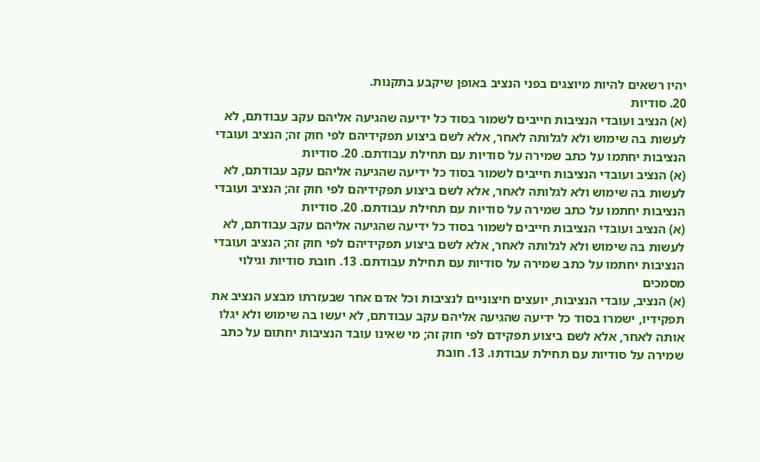יהיו רשאים להיות מיוצגים בפני הנציב באופן שיקבע בתקנות.
20. סודיות
(א) הנציב ועובדי הנציבות חייבים לשמור בסוד כל ידיעה שהגיעה אליהם עקב עבודתם, לא לעשות בה שימוש ולא לגלותה לאחר, אלא לשם ביצוע תפקידיהם לפי חוק זה; הנציב ועובדי הנציבות יחתמו על כתב שמירה על סודיות עם תחילת עבודתם. 20. סודיות
(א) הנציב ועובדי הנציבות חייבים לשמור בסוד כל ידיעה שהגיעה אליהם עקב עבודתם, לא לעשות בה שימוש ולא לגלותה לאחר, אלא לשם ביצוע תפקידיהם לפי חוק זה; הנציב ועובדי הנציבות יחתמו על כתב שמירה על סודיות עם תחילת עבודתם. 20. סודיות
(א) הנציב ועובדי הנציבות חייבים לשמור בסוד כל ידיעה שהגיעה אליהם עקב עבודתם, לא לעשות בה שימוש ולא לגלותה לאחר, אלא לשם ביצוע תפקידיהם לפי חוק זה; הנציב ועובדי הנציבות יחתמו על כתב שמירה על סודיות עם תחילת עבודתם. 13. חובת סודיות וגילוי מסמכים
(א) הנציב, עובדי הנציבות, יועצים חיצוניים לנציבות וכל אדם אחר שבעזרתו מבצע הנציב את תפקידיו, ישמרו בסוד כל ידיעה שהגיעה אליהם עקב עבודתם, לא יעשו בה שימוש ולא יגלו אותה לאחר, אלא לשם ביצוע תפקידם לפי חוק זה; מי שאינו עובד הנציבות יחתום על כתב שמירה על סודיות עם תחילת עבודתו. 13. חובת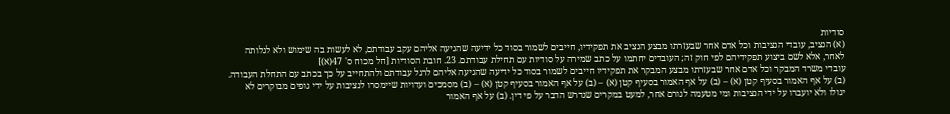סודיות
(א) הנציב, עובדי הנציבות וכל אדם אחר שבעזרתו מבצע הנציב את תפקידיו, חייבים לשמור בסוד כל ידיעה שהגיעה אליהם עקב עבודתם, לא לעשות בה שימוש ולא לגלותה לאחר, אלא לשם ביצוע תפקידיהם לפי חוק זה; העובדים יחתמו על כתב שמירה על סודיות עם תחילת עבודתם. 23. חובת הסודיות [חל מכוח ס' 47(א)]
עובדי משרד המבקר וכל אדם אחר שבעזרתו מבצע המבקר את תפקידיו חייבים לשמור בסוד כל ידיעה שהגיעה אליהם לרגל עבודתם ולהתחייב על כך בכתב עם התחלת העבודה.
(ב) על אף האמור בסעיף קטן (א) – (ב) על אף האמור בסעיף קטן (א) – (ב) על אף האמור בסעיף קטן (א) – (ב) מסמכים ועדויות שיימסרו לנציבות על ידי גופים מבוקרים לא יגולו ולא יועברו על ידי הנציבות ומי מטעמה לגורם אחר, למעט במקרים שנדרש הדבר על פי דין. (ב) על אף האמור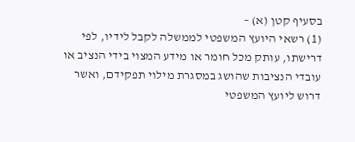בסעיף קטן (א) –
(1) רשאי היועץ המשפטי לממשלה לקבל לידיו, לפי דרישתו, עותק מכל חומר או מידע המצוי בידי הנציב או עובדי הנציבות שהושג במסגרת מילוי תפקידם, ואשר דרוש ליועץ המשפטי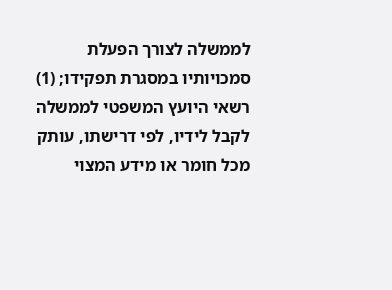לממשלה לצורך הפעלת סמכויותיו במסגרת תפקידו; (1) רשאי היועץ המשפטי לממשלה לקבל לידיו, לפי דרישתו, עותק מכל חומר או מידע המצוי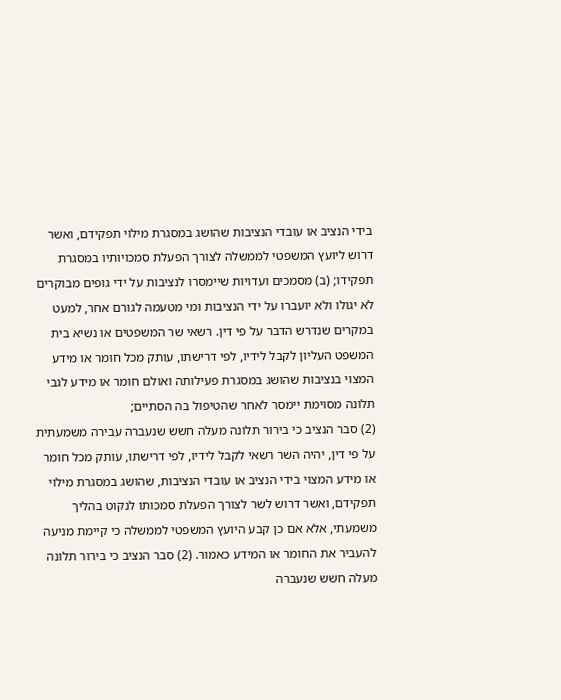בידי הנציב או עובדי הנציבות שהושג במסגרת מילוי תפקידם, ואשר דרוש ליועץ המשפטי לממשלה לצורך הפעלת סמכויותיו במסגרת תפקידו; (ב) מסמכים ועדויות שיימסרו לנציבות על ידי גופים מבוקרים לא יגולו ולא יועברו על ידי הנציבות ומי מטעמה לגורם אחר, למעט במקרים שנדרש הדבר על פי דין. רשאי שר המשפטים או נשיא בית המשפט העליון לקבל לידיו, לפי דרישתו, עותק מכל חומר או מידע המצוי בנציבות שהושג במסגרת פעילותה ואולם חומר או מידע לגבי תלונה מסוימת יימסר לאחר שהטיפול בה הסתיים;
(2) סבר הנציב כי בירור תלונה מעלה חשש שנעברה עבירה משמעתית על פי דין, יהיה השר רשאי לקבל לידיו, לפי דרישתו, עותק מכל חומר או מידע המצוי בידי הנציב או עובדי הנציבות, שהושג במסגרת מילוי תפקידם, ואשר דרוש לשר לצורך הפעלת סמכותו לנקוט בהליך משמעתי, אלא אם כן קבע היועץ המשפטי לממשלה כי קיימת מניעה להעביר את החומר או המידע כאמור. (2) סבר הנציב כי בירור תלונה מעלה חשש שנעברה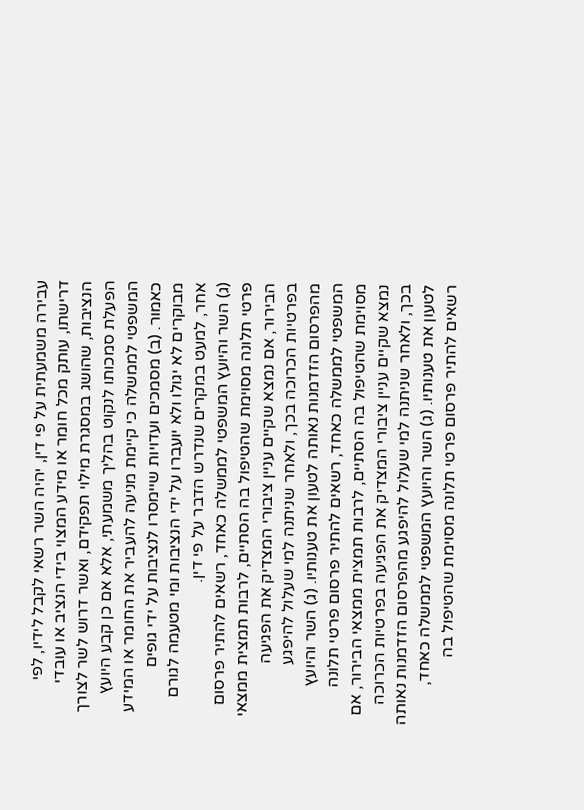עבירה משמעתית על פי דין, יהיה השר רשאי לקבל לידיו, לפי דרישתו, עותק מכל חומר או מידע המצוי בידי הנציב או עובדי הנציבות, שהושג במסגרת מילוי תפקידם, ואשר דרוש לשר לצורך הפעלת סמכותו לנקוט בהליך משמעתי, אלא אם כן קבע היועץ המשפטי לממשלה כי קיימת מניעה להעביר את החומר או המידע כאמור. (ב) מסמכים ועדויות שיימסרו לנציבות על ידי גופים מבוקרים לא יגולו ולא יועברו על ידי הנציבות ומי מטעמה לגורם אחר, למעט במקרים שנדרש הדבר על פי דין.
(ג) השר והיועץ המשפטי לממשלה כאחד, רשאים להתיר פרסום פרטי תלונה מסוימת שהטיפול בה הסתיים, לרבות תמצית ממצאי הבירור, אם נמצא שקיים עניין ציבורי המצדיק את הפגיעה בפרטיות הכרוכה בכך, ולאחר שניתנה למי שעלול להיפגע מהפרסום הזדמנות נאותה לטעון את טענותיו. (ג) השר והיועץ המשפטי לממשלה כאחד, רשאים להתיר פרסום פרטי תלונה מסוימת שהטיפול בה הסתיים, לרבות תמצית ממצאי הבירור, אם נמצא שקיים עניין ציבורי המצדיק את הפגיעה בפרטיות הכרוכה בכך, ולאחר שניתנה למי שעלול להיפגע מהפרסום הזדמנות נאותה לטעון את טענותיו. (ג) השר והיועץ המשפטי לממשלה כאחד, רשאים להתיר פרסום פרטי תלונה מסוימת שהטיפול בה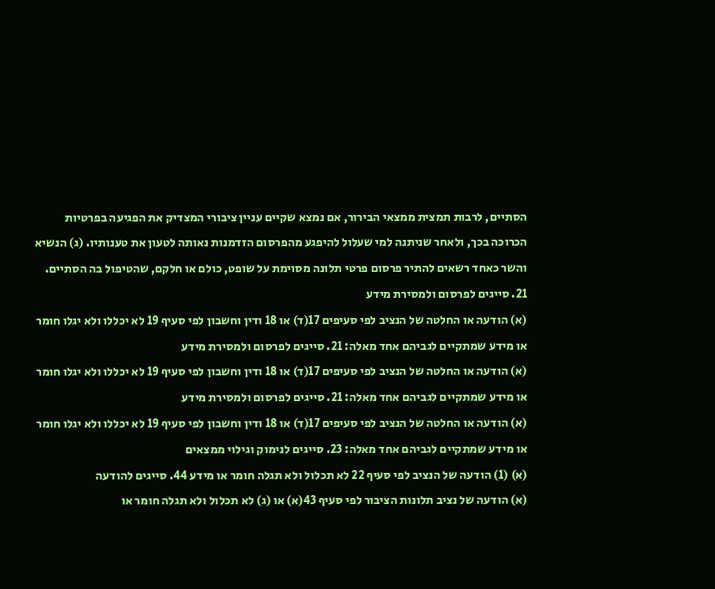הסתיים, לרבות תמצית ממצאי הבירור, אם נמצא שקיים עניין ציבורי המצדיק את הפגיעה בפרטיות הכרוכה בכך, ולאחר שניתנה למי שעלול להיפגע מהפרסום הזדמנות נאותה לטעון את טענותיו. (ג) הנשיא והשר כאחד רשאים להתיר פרסום פרטי תלונה מסוימת על שופט, כולם או חלקם, שהטיפול בה הסתיים.
21. סייגים לפרסום ולמסירת מידע
(א) הודעה או החלטה של הנציב לפי סעיפים 17(ד) או 18 ודין וחשבון לפי סעיף 19 לא יכללו ולא יגלו חומר או מידע שמתקיים לגביהם אחד מאלה: 21. סייגים לפרסום ולמסירת מידע
(א) הודעה או החלטה של הנציב לפי סעיפים 17(ד) או 18 ודין וחשבון לפי סעיף 19 לא יכללו ולא יגלו חומר או מידע שמתקיים לגביהם אחד מאלה: 21. סייגים לפרסום ולמסירת מידע
(א) הודעה או החלטה של הנציב לפי סעיפים 17(ד) או 18 ודין וחשבון לפי סעיף 19 לא יכללו ולא יגלו חומר או מידע שמתקיים לגביהם אחד מאלה: 23. סייגים לנימוק וגילוי ממצאים
(א) (1) הודעה של הנציב לפי סעיף 22 לא תכלול ולא תגלה חומר או מידע 44. סייגים להודעה
(א) הודעה של נציב תלונות הציבור לפי סעיף 43(א) או (ג) לא תכלול ולא תגלה חומר או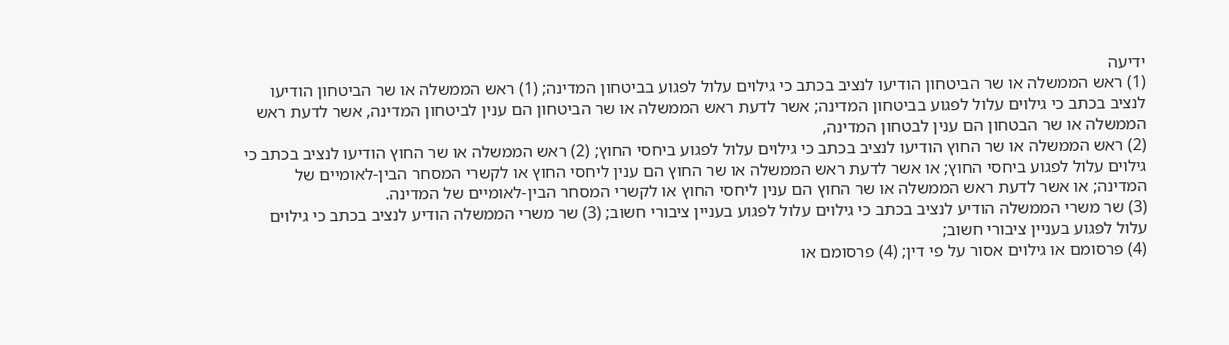ידיעה
(1) ראש הממשלה או שר הביטחון הודיעו לנציב בכתב כי גילוים עלול לפגוע בביטחון המדינה; (1) ראש הממשלה או שר הביטחון הודיעו לנציב בכתב כי גילוים עלול לפגוע בביטחון המדינה; אשר לדעת ראש הממשלה או שר הביטחון הם ענין לביטחון המדינה, אשר לדעת ראש הממשלה או שר הבטחון הם ענין לבטחון המדינה,
(2) ראש הממשלה או שר החוץ הודיעו לנציב בכתב כי גילוים עלול לפגוע ביחסי החוץ; (2) ראש הממשלה או שר החוץ הודיעו לנציב בכתב כי גילוים עלול לפגוע ביחסי החוץ; או אשר לדעת ראש הממשלה או שר החוץ הם ענין ליחסי החוץ או לקשרי המסחר הבין-לאומיים של המדינה; או אשר לדעת ראש הממשלה או שר החוץ הם ענין ליחסי החוץ או לקשרי המסחר הבין-לאומיים של המדינה.
(3) שר משרי הממשלה הודיע לנציב בכתב כי גילוים עלול לפגוע בעניין ציבורי חשוב; (3) שר משרי הממשלה הודיע לנציב בכתב כי גילוים עלול לפגוע בעניין ציבורי חשוב;
(4) פרסומם או גילוים אסור על פי דין; (4) פרסומם או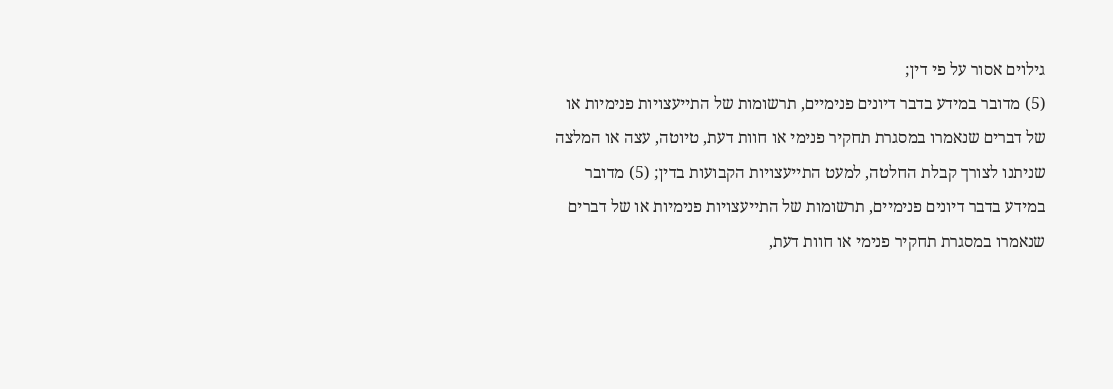גילוים אסור על פי דין;
(5) מדובר במידע בדבר דיונים פנימיים, תרשומות של התייעצויות פנימיות או של דברים שנאמרו במסגרת תחקיר פנימי או חוות דעת, טיוטה, עצה או המלצה שניתנו לצורך קבלת החלטה, למעט התייעצויות הקבועות בדין; (5) מדובר במידע בדבר דיונים פנימיים, תרשומות של התייעצויות פנימיות או של דברים שנאמרו במסגרת תחקיר פנימי או חוות דעת,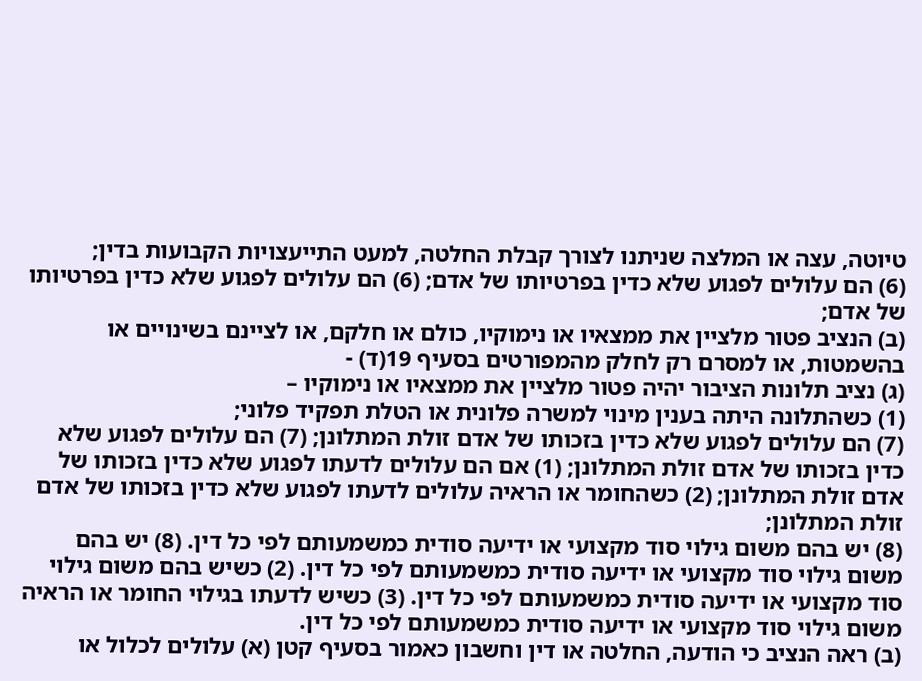טיוטה, עצה או המלצה שניתנו לצורך קבלת החלטה, למעט התייעצויות הקבועות בדין;
(6) הם עלולים לפגוע שלא כדין בפרטיותו של אדם; (6) הם עלולים לפגוע שלא כדין בפרטיותו של אדם;
(ב) הנציב פטור מלציין את ממצאיו או נימוקיו, כולם או חלקם, או לציינם בשינויים או בהשמטות, או למסרם רק לחלק מהמפורטים בסעיף 19(ד) -
(ג) נציב תלונות הציבור יהיה פטור מלציין את ממצאיו או נימוקיו –
(1) כשהתלונה היתה בענין מינוי למשרה פלונית או הטלת תפקיד פלוני;
(7) הם עלולים לפגוע שלא כדין בזכותו של אדם זולת המתלונן; (7) הם עלולים לפגוע שלא כדין בזכותו של אדם זולת המתלונן; (1) אם הם עלולים לדעתו לפגוע שלא כדין בזכותו של אדם זולת המתלונן; (2) כשהחומר או הראיה עלולים לדעתו לפגוע שלא כדין בזכותו של אדם זולת המתלונן;
(8) יש בהם משום גילוי סוד מקצועי או ידיעה סודית כמשמעותם לפי כל דין. (8) יש בהם משום גילוי סוד מקצועי או ידיעה סודית כמשמעותם לפי כל דין. (2) כשיש בהם משום גילוי סוד מקצועי או ידיעה סודית כמשמעותם לפי כל דין. (3) כשיש לדעתו בגילוי החומר או הראיה משום גילוי סוד מקצועי או ידיעה סודית כמשמעותם לפי כל דין.
(ב) ראה הנציב כי הודעה, החלטה או דין וחשבון כאמור בסעיף קטן (א) עלולים לכלול או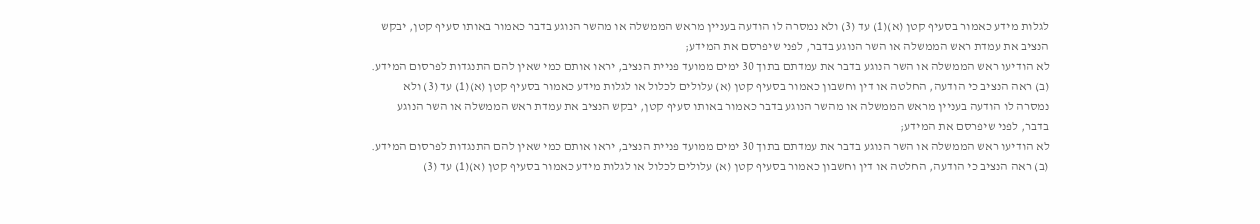לגלות מידע כאמור בסעיף קטן (א)(1) עד (3) ולא נמסרה לו הודעה בעניין מראש הממשלה או מהשר הנוגע בדבר כאמור באותו סעיף קטן, יבקש הנציב את עמדת ראש הממשלה או השר הנוגע בדבר, לפני שיפרסם את המידע;
לא הודיעו ראש הממשלה או השר הנוגע בדבר את עמדתם בתוך 30 ימים ממועד פניית הנציב, יראו אותם כמי שאין להם התנגדות לפרסום המידע. (ב) ראה הנציב כי הודעה, החלטה או דין וחשבון כאמור בסעיף קטן (א) עלולים לכלול או לגלות מידע כאמור בסעיף קטן (א)(1) עד (3) ולא נמסרה לו הודעה בעניין מראש הממשלה או מהשר הנוגע בדבר כאמור באותו סעיף קטן, יבקש הנציב את עמדת ראש הממשלה או השר הנוגע בדבר, לפני שיפרסם את המידע;
לא הודיעו ראש הממשלה או השר הנוגע בדבר את עמדתם בתוך 30 ימים ממועד פניית הנציב, יראו אותם כמי שאין להם התנגדות לפרסום המידע. (ב) ראה הנציב כי הודעה, החלטה או דין וחשבון כאמור בסעיף קטן (א) עלולים לכלול או לגלות מידע כאמור בסעיף קטן (א)(1) עד (3)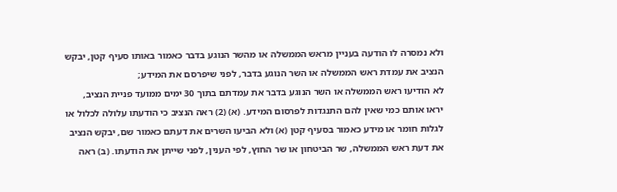ולא נמסרה לו הודעה בעניין מראש הממשלה או מהשר הנוגע בדבר כאמור באותו סעיף קטן, יבקש הנציב את עמדת ראש הממשלה או השר הנוגע בדבר, לפני שיפרסם את המידע;
לא הודיעו ראש הממשלה או השר הנוגע בדבר את עמדתם בתוך 30 ימים ממועד פניית הנציב, יראו אותם כמי שאין להם התנגדות לפרסום המידע. (א) (2) ראה הנציב כי הודעתו עלולה לכלול או לגלות חומר או מידע כאמור בסעיף קטן (א) ולא הביעו השרים את דעתם כאמור שם, יבקש הנציב את דעת ראש הממשלה, שר הביטחון או שר החוץ, לפי הענין, לפני שייתן את הודעתו. (ב) ראה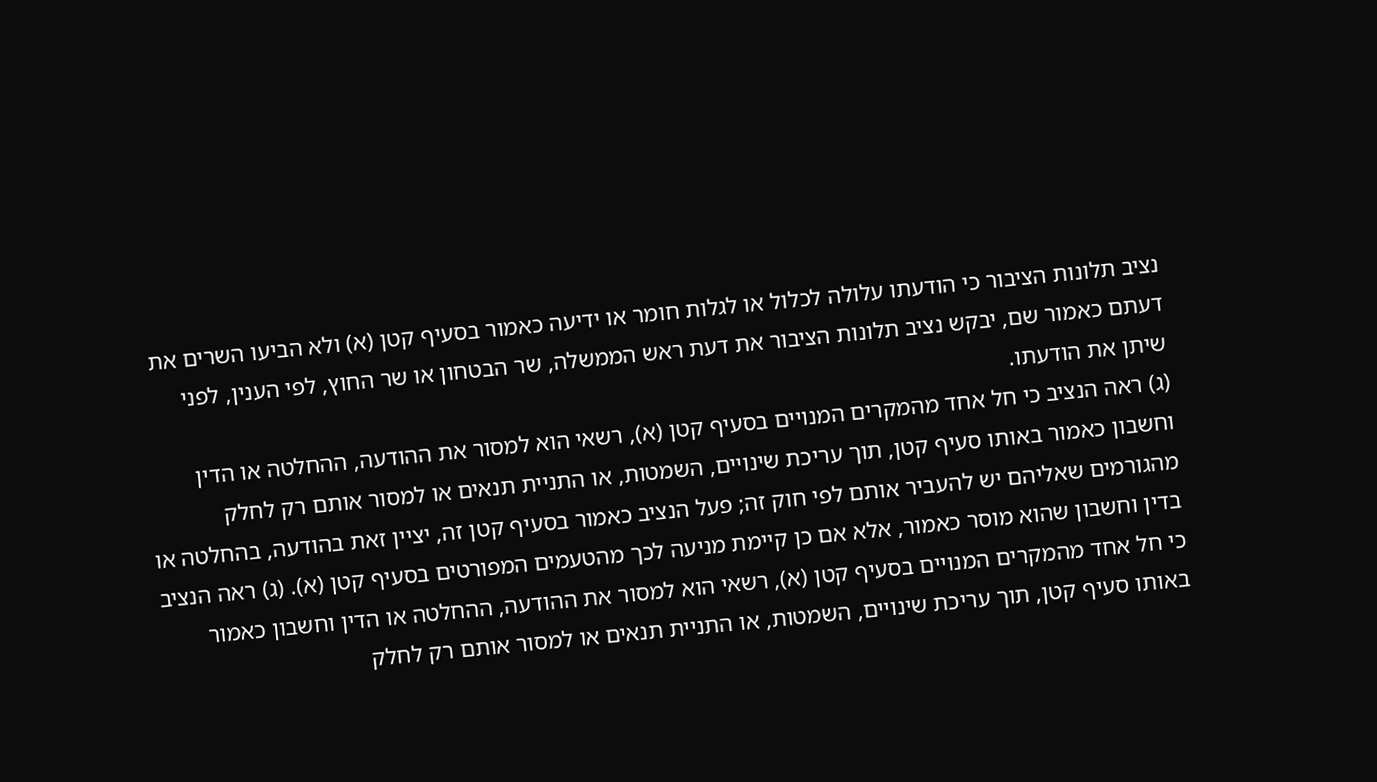נציב תלונות הציבור כי הודעתו עלולה לכלול או לגלות חומר או ידיעה כאמור בסעיף קטן (א) ולא הביעו השרים את דעתם כאמור שם, יבקש נציב תלונות הציבור את דעת ראש הממשלה, שר הבטחון או שר החוץ, לפי הענין, לפני שיתן את הודעתו.
(ג) ראה הנציב כי חל אחד מהמקרים המנויים בסעיף קטן (א), רשאי הוא למסור את ההודעה, ההחלטה או הדין וחשבון כאמור באותו סעיף קטן, תוך עריכת שינויים, השמטות, או התניית תנאים או למסור אותם רק לחלק מהגורמים שאליהם יש להעביר אותם לפי חוק זה; פעל הנציב כאמור בסעיף קטן זה, יציין זאת בהודעה, בהחלטה או בדין וחשבון שהוא מוסר כאמור, אלא אם כן קיימת מניעה לכך מהטעמים המפורטים בסעיף קטן (א). (ג) ראה הנציב כי חל אחד מהמקרים המנויים בסעיף קטן (א), רשאי הוא למסור את ההודעה, ההחלטה או הדין וחשבון כאמור באותו סעיף קטן, תוך עריכת שינויים, השמטות, או התניית תנאים או למסור אותם רק לחלק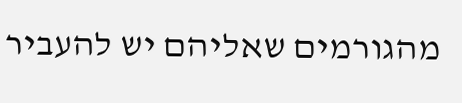מהגורמים שאליהם יש להעביר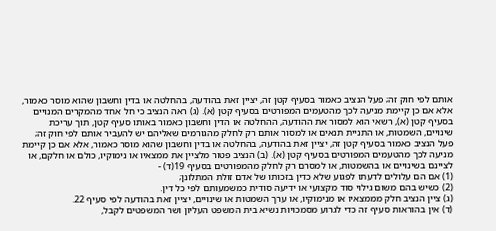אותם לפי חוק זה; פעל הנציב כאמור בסעיף קטן זה, יציין זאת בהודעה, בהחלטה או בדין וחשבון שהוא מוסר כאמור, אלא אם כן קיימת מניעה לכך מהטעמים המפורטים בסעיף קטן (א). (ג) ראה הנציב כי חל אחד מהמקרים המנויים בסעיף קטן (א), רשאי הוא למסור את ההודעה, ההחלטה או הדין וחשבון כאמור באותו סעיף קטן, תוך עריכת שינויים, השמטות, או התניית תנאים או למסור אותם רק לחלק מהגורמים שאליהם יש להעביר אותם לפי חוק זה; פעל הנציב כאמור בסעיף קטן זה, יציין זאת בהודעה, בהחלטה או בדין וחשבון שהוא מוסר כאמור, אלא אם כן קיימת מניעה לכך מהטעמים המפורטים בסעיף קטן (א). (ב) הנציב פטור מלציין את ממצאיו או נימוקיו, כולם או חלקם, או לציינם בשינויים או בהשמטות, או למסרם רק לחלק מהמפורטים בסעיף 19(ד) -
(1) אם הם עלולים לדעתו לפגוע שלא כדין בזכותו של אדם זולת המתלונן;
(2) כשיש בהם משום גילוי סוד מקצועי או ידיעה סודית כמשמעותם לפי כל דין.
(ג) ציין הנציב חלק מממצאיו או מנימוקיו, או ערך השמטות או שינויים, יציין זאת בהודעה לפי סעיף 22.
(ד) אין בהוראות סעיף זה כדי לגרוע מסמכויות נשיא בית המשפט העליון ושר המשפטים לקבל,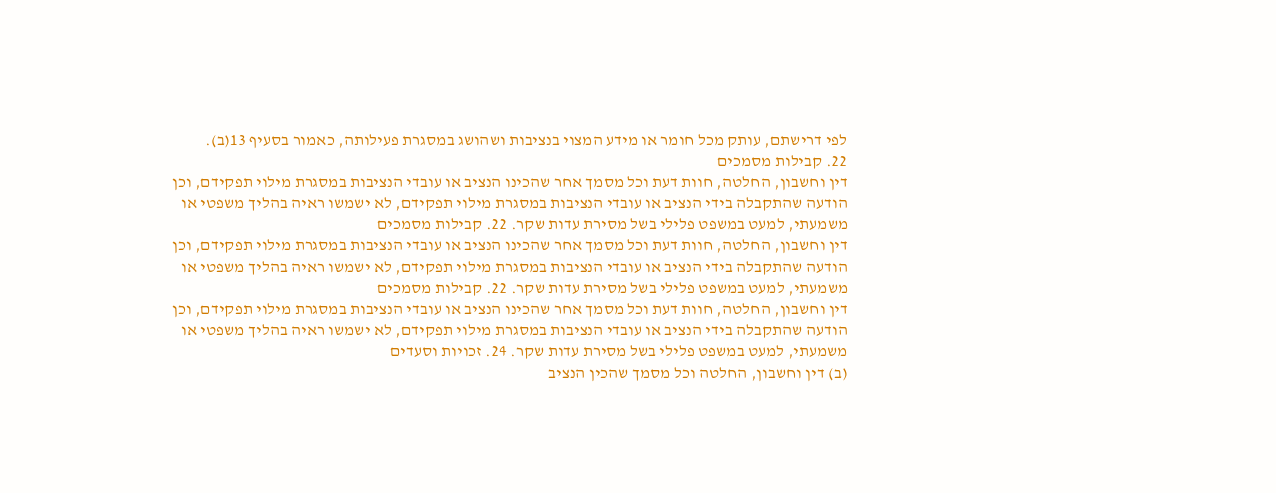לפי דרישתם, עותק מכל חומר או מידע המצוי בנציבות ושהושג במסגרת פעילותה, כאמור בסעיף 13(ב).
22. קבילות מסמכים
דין וחשבון, החלטה, חוות דעת וכל מסמך אחר שהכינו הנציב או עובדי הנציבות במסגרת מילוי תפקידם, וכן הודעה שהתקבלה בידי הנציב או עובדי הנציבות במסגרת מילוי תפקידם, לא ישמשו ראיה בהליך משפטי או משמעתי, למעט במשפט פלילי בשל מסירת עדות שקר. 22. קבילות מסמכים
דין וחשבון, החלטה, חוות דעת וכל מסמך אחר שהכינו הנציב או עובדי הנציבות במסגרת מילוי תפקידם, וכן הודעה שהתקבלה בידי הנציב או עובדי הנציבות במסגרת מילוי תפקידם, לא ישמשו ראיה בהליך משפטי או משמעתי, למעט במשפט פלילי בשל מסירת עדות שקר. 22. קבילות מסמכים
דין וחשבון, החלטה, חוות דעת וכל מסמך אחר שהכינו הנציב או עובדי הנציבות במסגרת מילוי תפקידם, וכן הודעה שהתקבלה בידי הנציב או עובדי הנציבות במסגרת מילוי תפקידם, לא ישמשו ראיה בהליך משפטי או משמעתי, למעט במשפט פלילי בשל מסירת עדות שקר. 24. זכויות וסעדים
(ב) דין וחשבון, החלטה וכל מסמך שהכין הנציב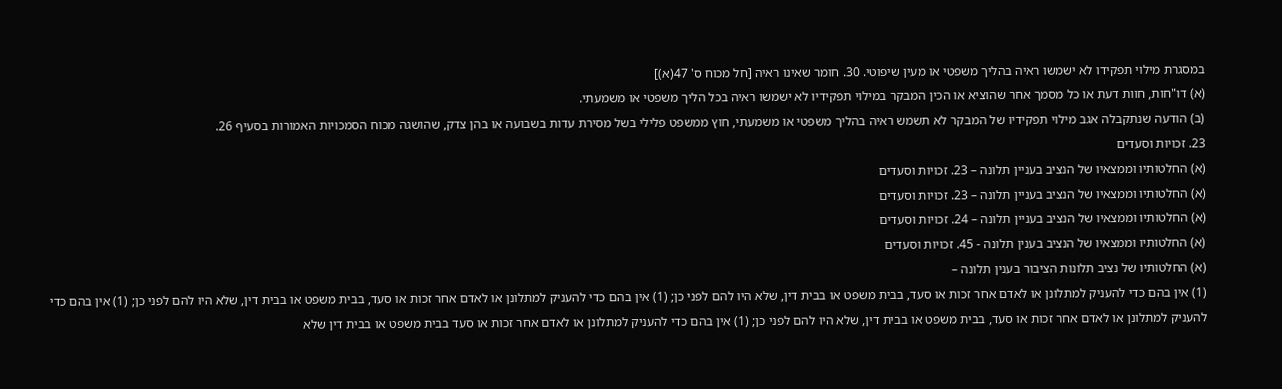במסגרת מילוי תפקידו לא ישמשו ראיה בהליך משפטי או מעין שיפוטי. 30. חומר שאינו ראיה [חל מכוח ס' 47(א)]
(א) דו"חות, חוות דעת או כל מסמך אחר שהוציא או הכין המבקר במילוי תפקידיו לא ישמשו ראיה בכל הליך משפטי או משמעתי.
(ב) הודעה שנתקבלה אגב מילוי תפקידיו של המבקר לא תשמש ראיה בהליך משפטי או משמעתי, חוץ ממשפט פלילי בשל מסירת עדות בשבועה או בהן צדק, שהושגה מכוח הסמכויות האמורות בסעיף 26.
23. זכויות וסעדים
(א) החלטותיו וממצאיו של הנציב בעניין תלונה – 23. זכויות וסעדים
(א) החלטותיו וממצאיו של הנציב בעניין תלונה – 23. זכויות וסעדים
(א) החלטותיו וממצאיו של הנציב בעניין תלונה – 24. זכויות וסעדים
(א) החלטותיו וממצאיו של הנציב בענין תלונה - 45. זכויות וסעדים
(א) החלטותיו של נציב תלונות הציבור בענין תלונה –
(1) אין בהם כדי להעניק למתלונן או לאדם אחר זכות או סעד, בבית משפט או בבית דין, שלא היו להם לפני כן; (1) אין בהם כדי להעניק למתלונן או לאדם אחר זכות או סעד, בבית משפט או בבית דין, שלא היו להם לפני כן; (1) אין בהם כדי להעניק למתלונן או לאדם אחר זכות או סעד, בבית משפט או בבית דין, שלא היו להם לפני כן; (1) אין בהם כדי להעניק למתלונן או לאדם אחר זכות או סעד בבית משפט או בבית דין שלא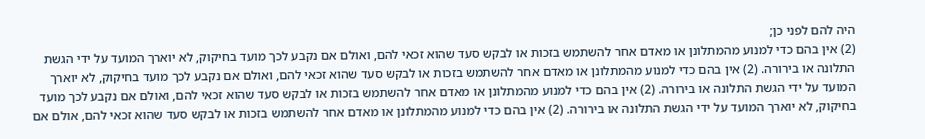היה להם לפני כן;
(2) אין בהם כדי למנוע מהמתלונן או מאדם אחר להשתמש בזכות או לבקש סעד שהוא זכאי להם, ואולם אם נקבע לכך מועד בחיקוק, לא יוארך המועד על ידי הגשת התלונה או בירורה. (2) אין בהם כדי למנוע מהמתלונן או מאדם אחר להשתמש בזכות או לבקש סעד שהוא זכאי להם, ואולם אם נקבע לכך מועד בחיקוק, לא יוארך המועד על ידי הגשת התלונה או בירורה. (2) אין בהם כדי למנוע מהמתלונן או מאדם אחר להשתמש בזכות או לבקש סעד שהוא זכאי להם, ואולם אם נקבע לכך מועד בחיקוק, לא יוארך המועד על ידי הגשת התלונה או בירורה. (2) אין בהם כדי למנוע מהמתלונן או מאדם אחר להשתמש בזכות או לבקש סעד שהוא זכאי להם, אולם אם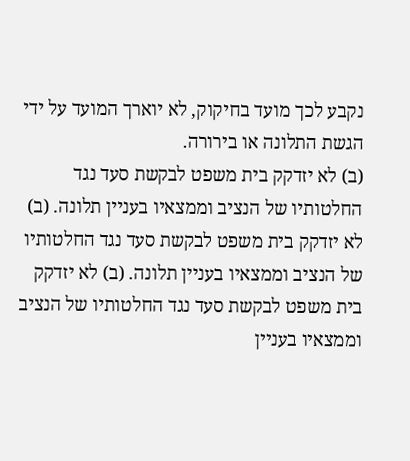נקבע לכך מועד בחיקוק, לא יוארך המועד על ידי הגשת התלונה או בירורה.
(ב) לא יזדקק בית משפט לבקשת סעד נגד החלטותיו של הנציב וממצאיו בעניין תלונה. (ב) לא יזדקק בית משפט לבקשת סעד נגד החלטותיו של הנציב וממצאיו בעניין תלונה. (ב) לא יזדקק בית משפט לבקשת סעד נגד החלטותיו של הנציב וממצאיו בעניין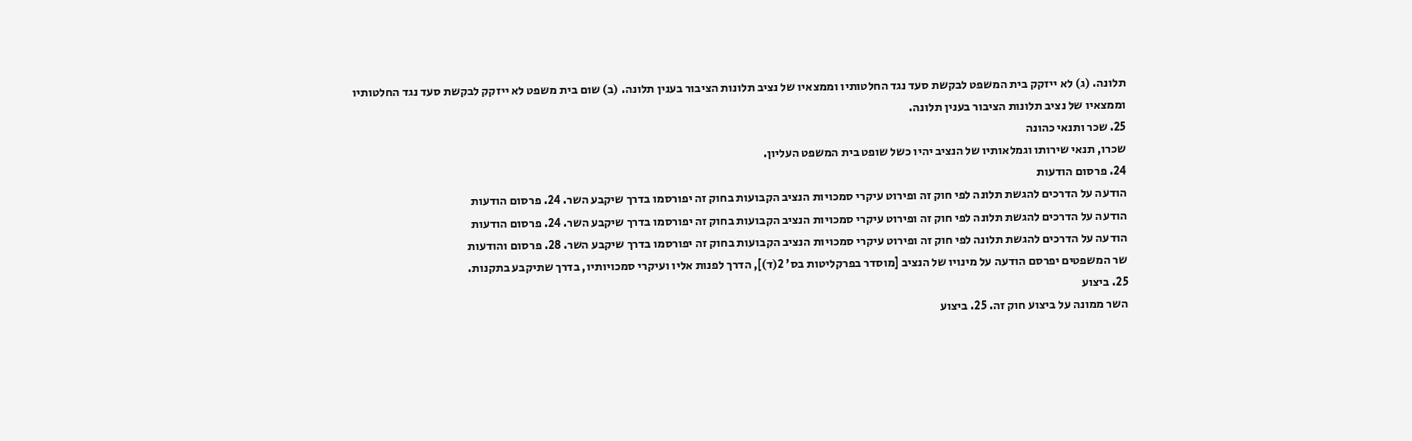תלונה. (ג) לא ייזקק בית המשפט לבקשת סעד נגד החלטותיו וממצאיו של נציב תלונות הציבור בענין תלונה. (ב) שום בית משפט לא ייזקק לבקשת סעד נגד החלטותיו וממצאיו של נציב תלונות הציבור בענין תלונה.
25. שכר ותנאי כהונה
שכרו, תנאי שירותו וגמלאותיו של הנציב יהיו כשל שופט בית המשפט העליון.
24. פרסום הודעות
הודעה על הדרכים להגשת תלונה לפי חוק זה ופירוט עיקרי סמכויות הנציב הקבועות בחוק זה יפורסמו בדרך שיקבע השר. 24. פרסום הודעות
הודעה על הדרכים להגשת תלונה לפי חוק זה ופירוט עיקרי סמכויות הנציב הקבועות בחוק זה יפורסמו בדרך שיקבע השר. 24. פרסום הודעות
הודעה על הדרכים להגשת תלונה לפי חוק זה ופירוט עיקרי סמכויות הנציב הקבועות בחוק זה יפורסמו בדרך שיקבע השר. 28. פרסום והודעות
שר המשפטים יפרסם הודעה על מינויו של הנציב [מוסדר בפרקליטות בס' 2(ד)], הדרך לפנות אליו ועיקרי סמכויותיו, בדרך שתיקבע בתקנות.
25. ביצוע
השר ממונה על ביצוע חוק זה. 25. ביצוע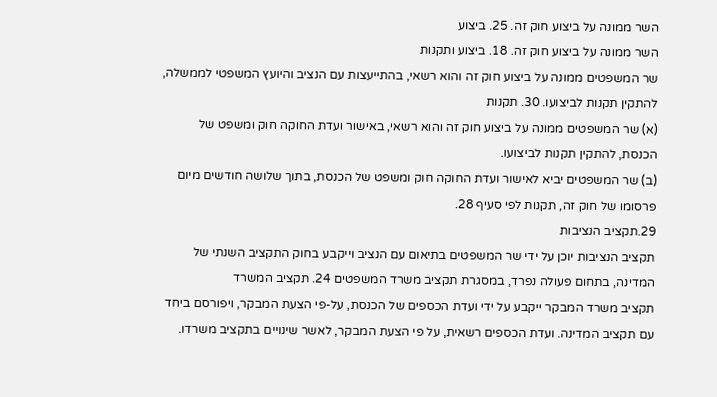השר ממונה על ביצוע חוק זה. 25. ביצוע
השר ממונה על ביצוע חוק זה. 18. ביצוע ותקנות
שר המשפטים ממונה על ביצוע חוק זה והוא רשאי, בהתייעצות עם הנציב והיועץ המשפטי לממשלה, להתקין תקנות לביצועו. 30. תקנות
(א) שר המשפטים ממונה על ביצוע חוק זה והוא רשאי, באישור ועדת החוקה חוק ומשפט של הכנסת, להתקין תקנות לביצועו.
(ב) שר המשפטים יביא לאישור ועדת החוקה חוק ומשפט של הכנסת, בתוך שלושה חודשים מיום פרסומו של חוק זה, תקנות לפי סעיף 28.
29.תקציב הנציבות
תקציב הנציבות יוכן על ידי שר המשפטים בתיאום עם הנציב וייקבע בחוק התקציב השנתי של המדינה, בתחום פעולה נפרד, במסגרת תקציב משרד המשפטים 24. תקציב המשרד
תקציב משרד המבקר ייקבע על ידי ועדת הכספים של הכנסת, על-פי הצעת המבקר, ויפורסם ביחד עם תקציב המדינה. ועדת הכספים רשאית, על פי הצעת המבקר, לאשר שינויים בתקציב משרדו.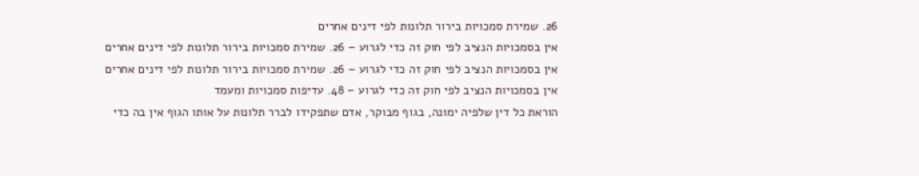26. שמירת סמכויות בירור תלונות לפי דינים אחרים
אין בסמכויות הנציב לפי חוק זה כדי לגרוע – 26. שמירת סמכויות בירור תלונות לפי דינים אחרים
אין בסמכויות הנציב לפי חוק זה כדי לגרוע – 26. שמירת סמכויות בירור תלונות לפי דינים אחרים
אין בסמכויות הנציב לפי חוק זה כדי לגרוע – 48. עדיפות סמכויות ומעמד
הוראת כל דין שלפיה ימונה, בגוף מבוקר, אדם שתפקידו לברר תלונות על אותו הגוף אין בה כדי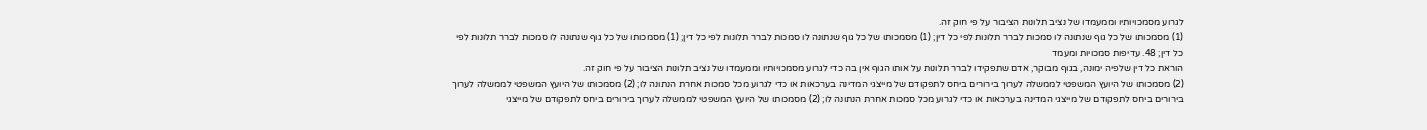לגרוע מסמכויותיו וממעמדו של נציב תלונות הציבור על פי חוק זה.
(1) מסמכותו של כל גוף שנתונה לו סמכות לברר תלונות לפי כל דין; (1) מסמכותו של כל גוף שנתונה לו סמכות לברר תלונות לפי כל דין; (1) מסמכותו של כל גוף שנתונה לו סמכות לברר תלונות לפי כל דין; 48. עדיפות סמכויות ומעמד
הוראת כל דין שלפיה ימונה, בגוף מבוקר, אדם שתפקידו לברר תלונות על אותו הגוף אין בה כדי לגרוע מסמכויותיו וממעמדו של נציב תלונות הציבור על פי חוק זה.
(2) מסמכותו של היועץ המשפטי לממשלה לערוך בירורים ביחס לתפקודם של מייצגי המדינה בערכאות או כדי לגרוע מכל סמכות אחרת הנתונה לו; (2) מסמכותו של היועץ המשפטי לממשלה לערוך בירורים ביחס לתפקודם של מייצגי המדינה בערכאות או כדי לגרוע מכל סמכות אחרת הנתונה לו; (2) מסמכותו של היועץ המשפטי לממשלה לערוך בירורים ביחס לתפקודם של מייצגי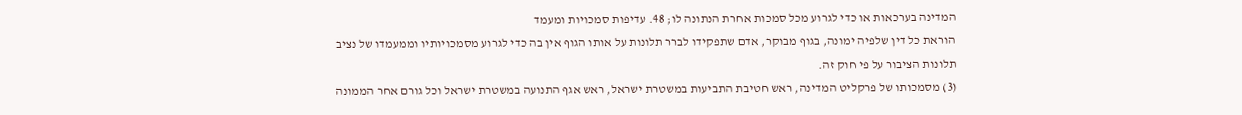המדינה בערכאות או כדי לגרוע מכל סמכות אחרת הנתונה לו; 48. עדיפות סמכויות ומעמד
הוראת כל דין שלפיה ימונה, בגוף מבוקר, אדם שתפקידו לברר תלונות על אותו הגוף אין בה כדי לגרוע מסמכויותיו וממעמדו של נציב תלונות הציבור על פי חוק זה.
(3) מסמכותו של פרקליט המדינה, ראש חטיבת התביעות במשטרת ישראל, ראש אגף התנועה במשטרת ישראל וכל גורם אחר הממונה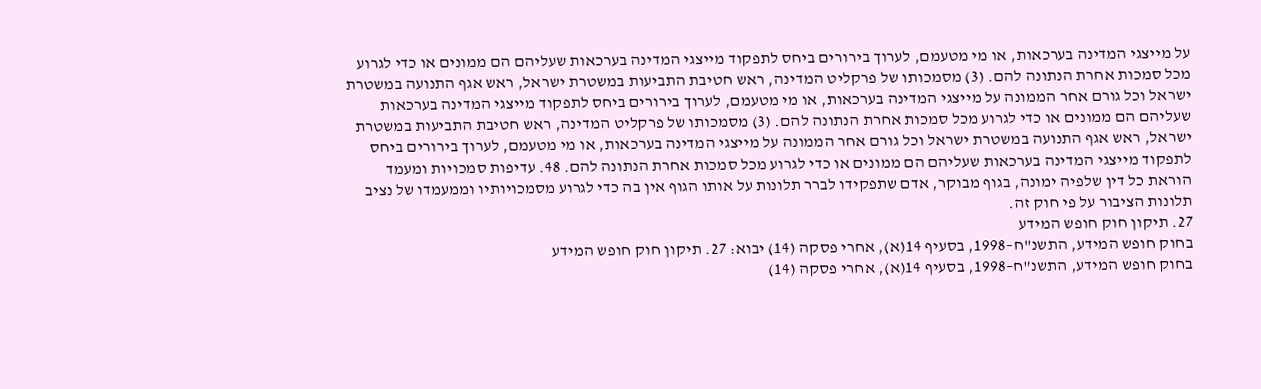על מייצגי המדינה בערכאות, או מי מטעמם, לערוך בירורים ביחס לתפקוד מייצגי המדינה בערכאות שעליהם הם ממונים או כדי לגרוע מכל סמכות אחרת הנתונה להם. (3) מסמכותו של פרקליט המדינה, ראש חטיבת התביעות במשטרת ישראל, ראש אגף התנועה במשטרת ישראל וכל גורם אחר הממונה על מייצגי המדינה בערכאות, או מי מטעמם, לערוך בירורים ביחס לתפקוד מייצגי המדינה בערכאות שעליהם הם ממונים או כדי לגרוע מכל סמכות אחרת הנתונה להם. (3) מסמכותו של פרקליט המדינה, ראש חטיבת התביעות במשטרת ישראל, ראש אגף התנועה במשטרת ישראל וכל גורם אחר הממונה על מייצגי המדינה בערכאות, או מי מטעמם, לערוך בירורים ביחס לתפקוד מייצגי המדינה בערכאות שעליהם הם ממונים או כדי לגרוע מכל סמכות אחרת הנתונה להם. 48. עדיפות סמכויות ומעמד
הוראת כל דין שלפיה ימונה, בגוף מבוקר, אדם שתפקידו לברר תלונות על אותו הגוף אין בה כדי לגרוע מסמכויותיו וממעמדו של נציב תלונות הציבור על פי חוק זה.
27. תיקון חוק חופש המידע
בחוק חופש המידע, התשנ"ח–1998, בסעיף 14(א), אחרי פסקה (14) יבוא: 27. תיקון חוק חופש המידע
בחוק חופש המידע, התשנ"ח–1998, בסעיף 14(א), אחרי פסקה (14)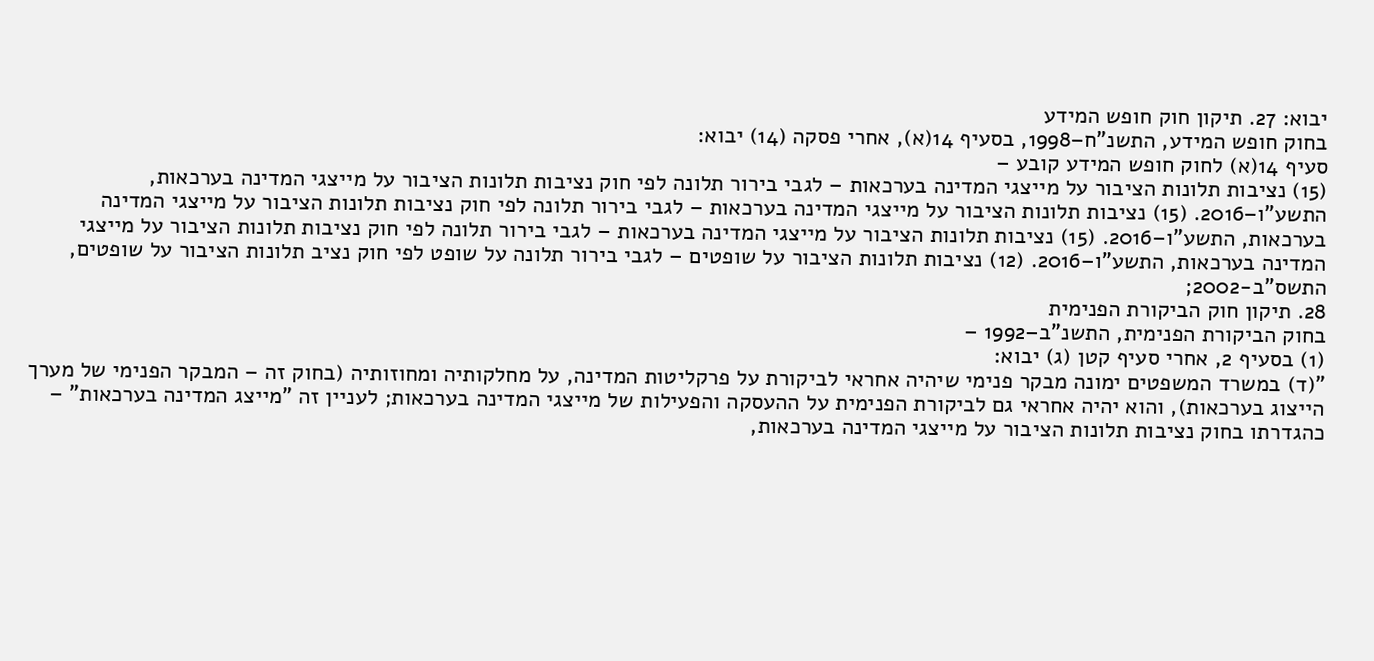יבוא: 27. תיקון חוק חופש המידע
בחוק חופש המידע, התשנ"ח–1998, בסעיף 14(א), אחרי פסקה (14) יבוא:
סעיף 14(א) לחוק חופש המידע קובע –
(15) נציבות תלונות הציבור על מייצגי המדינה בערכאות – לגבי בירור תלונה לפי חוק נציבות תלונות הציבור על מייצגי המדינה בערכאות, התשע"ו–2016. (15) נציבות תלונות הציבור על מייצגי המדינה בערכאות – לגבי בירור תלונה לפי חוק נציבות תלונות הציבור על מייצגי המדינה בערכאות, התשע"ו–2016. (15) נציבות תלונות הציבור על מייצגי המדינה בערכאות – לגבי בירור תלונה לפי חוק נציבות תלונות הציבור על מייצגי המדינה בערכאות, התשע"ו–2016. (12) נציבות תלונות הציבור על שופטים – לגבי בירור תלונה על שופט לפי חוק נציב תלונות הציבור על שופטים, התשס"ב-2002;
28. תיקון חוק הביקורת הפנימית
בחוק הביקורת הפנימית, התשנ"ב–1992 –
(1) בסעיף 2, אחרי סעיף קטן (ג) יבוא:
"(ד) במשרד המשפטים ימונה מבקר פנימי שיהיה אחראי לביקורת על פרקליטות המדינה, על מחלקותיה ומחוזותיה (בחוק זה – המבקר הפנימי של מערך הייצוג בערכאות), והוא יהיה אחראי גם לביקורת הפנימית על ההעסקה והפעילות של מייצגי המדינה בערכאות; לעניין זה "מייצג המדינה בערכאות" – כהגדרתו בחוק נציבות תלונות הציבור על מייצגי המדינה בערכאות,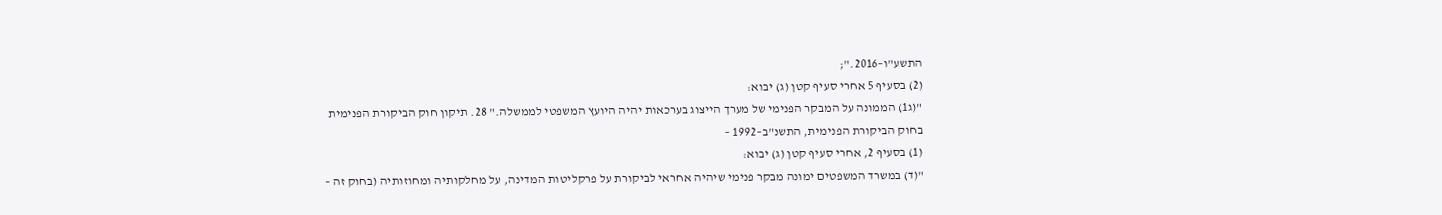התשע"ו–2016.";
(2) בסעיף 5 אחרי סעיף קטן (ג) יבוא:
"(ג1) הממונה על המבקר הפנימי של מערך הייצוג בערכאות יהיה היועץ המשפטי לממשלה." 28. תיקון חוק הביקורת הפנימית
בחוק הביקורת הפנימית, התשנ"ב–1992 –
(1) בסעיף 2, אחרי סעיף קטן (ג) יבוא:
"(ד) במשרד המשפטים ימונה מבקר פנימי שיהיה אחראי לביקורת על פרקליטות המדינה, על מחלקותיה ומחוזותיה (בחוק זה –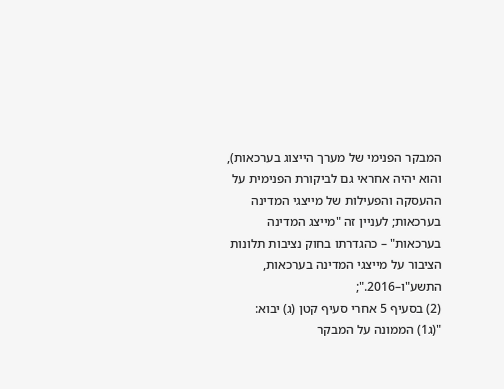המבקר הפנימי של מערך הייצוג בערכאות), והוא יהיה אחראי גם לביקורת הפנימית על ההעסקה והפעילות של מייצגי המדינה בערכאות; לעניין זה "מייצג המדינה בערכאות" – כהגדרתו בחוק נציבות תלונות הציבור על מייצגי המדינה בערכאות, התשע"ו–2016.";
(2) בסעיף 5 אחרי סעיף קטן (ג) יבוא:
"(ג1) הממונה על המבקר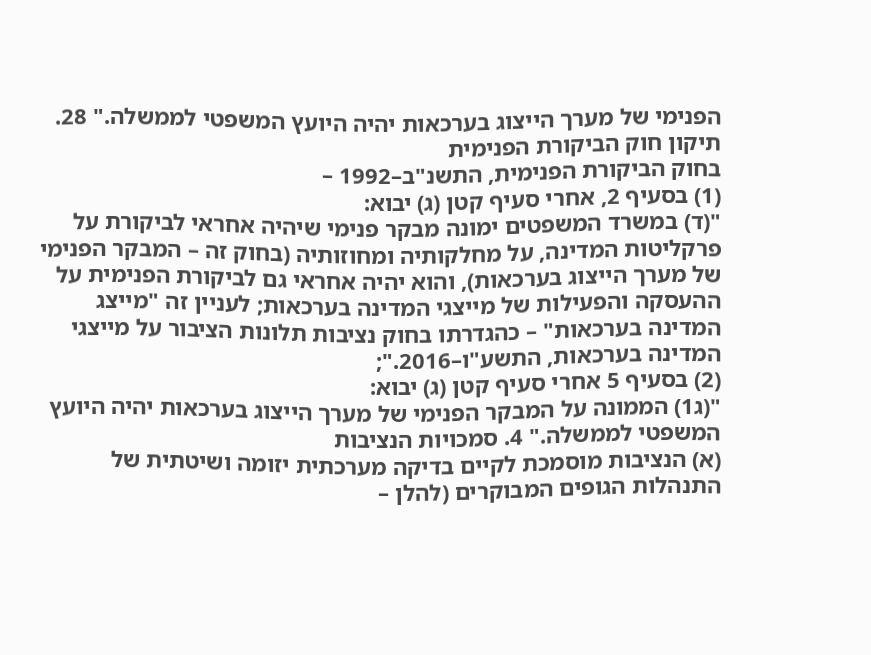הפנימי של מערך הייצוג בערכאות יהיה היועץ המשפטי לממשלה." 28. תיקון חוק הביקורת הפנימית
בחוק הביקורת הפנימית, התשנ"ב–1992 –
(1) בסעיף 2, אחרי סעיף קטן (ג) יבוא:
"(ד) במשרד המשפטים ימונה מבקר פנימי שיהיה אחראי לביקורת על פרקליטות המדינה, על מחלקותיה ומחוזותיה (בחוק זה – המבקר הפנימי של מערך הייצוג בערכאות), והוא יהיה אחראי גם לביקורת הפנימית על ההעסקה והפעילות של מייצגי המדינה בערכאות; לעניין זה "מייצג המדינה בערכאות" – כהגדרתו בחוק נציבות תלונות הציבור על מייצגי המדינה בערכאות, התשע"ו–2016.";
(2) בסעיף 5 אחרי סעיף קטן (ג) יבוא:
"(ג1) הממונה על המבקר הפנימי של מערך הייצוג בערכאות יהיה היועץ המשפטי לממשלה." 4. סמכויות הנציבות
(א) הנציבות מוסמכת לקיים בדיקה מערכתית יזומה ושיטתית של התנהלות הגופים המבוקרים (להלן –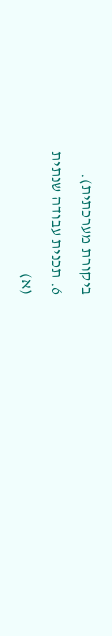ביקורת מערכתית).
6. תכנית עבודה שנתית
(א)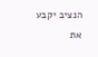הנציב יקבע את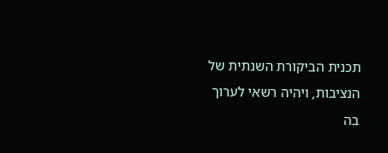תכנית הביקורת השנתית של הנציבות, ויהיה רשאי לערוך בה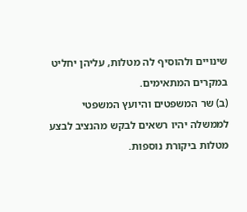שינויים ולהוסיף לה מטלות, עליהן יחליט במקרים המתאימים.
(ב) שר המשפטים והיועץ המשפטי לממשלה יהיו רשאים לבקש מהנציב לבצע מטלות ביקורת נוספות.